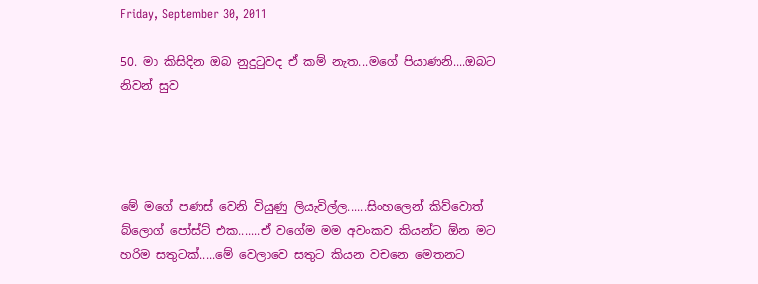Friday, September 30, 2011

50. මා කිසිදින ඔබ නුදුටුවද ඒ කම් නැත...මගේ පියාණනි....ඔබට නිවන් සුව




මේ මගේ පණස් වෙනි වියුණු ලියැවිල්ල......සිංහලෙන් කිව්වොත් බ්ලොග් පෝස්ට් එක.......ඒ වගේම මම අවංකව කියන්ට ඕන මට හරිම සතුටක්.....මේ වෙලාවෙ සතුට කියන වචනෙ මෙතනට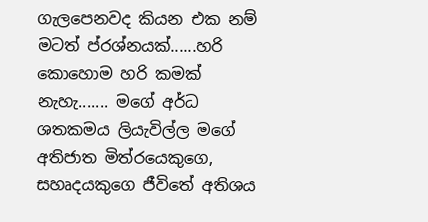ගැලපෙනවද කියන එක නම් මටත් ප්රශ්නයක්......හරි කොහොම හරි කමක් නැහැ....... මගේ අර්ධ ශතකමය ලියැවිල්ල මගේ අතිජාත මිත්රයෙකුගෙ, සහෘදයකුගෙ ජීවිතේ අතිශය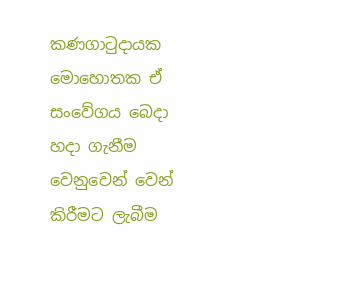කණගාටුදායක මොහොතක ඒ සංවේගය බෙදා හදා ගැනීම වෙනුවෙන් වෙන් කිරීමට ලැබීම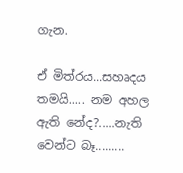ගැන.

ඒ මිත්රය...සහෘදය තමයි..... නම අහල ඇති නේද?.....නැති වෙන්ට බෑ.........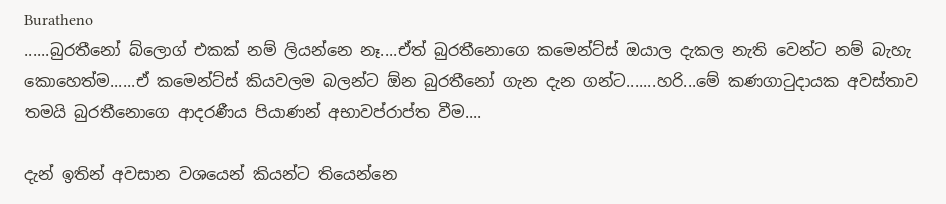Buratheno
......බුරතීනෝ බ්ලොග් එකක් නම් ලියන්නෙ නෑ....ඒත් බුරතීනොගෙ කමෙන්ට්ස් ඔයාල දැකල නැති වෙන්ට නම් බැහැ කොහෙත්ම......ඒ කමෙන්ට්ස් කියවලම බලන්ට ඕන බුරතීනෝ ගැන දැන ගන්ට.......හරි...මේ කණගාටුදායක අවස්තාව තමයි බුරතීනොගෙ ආදරණීය පියාණන් අභාවප්රාප්ත වීම....

දැන් ඉතින් අවසාන වශයෙන් කියන්ට තියෙන්නෙ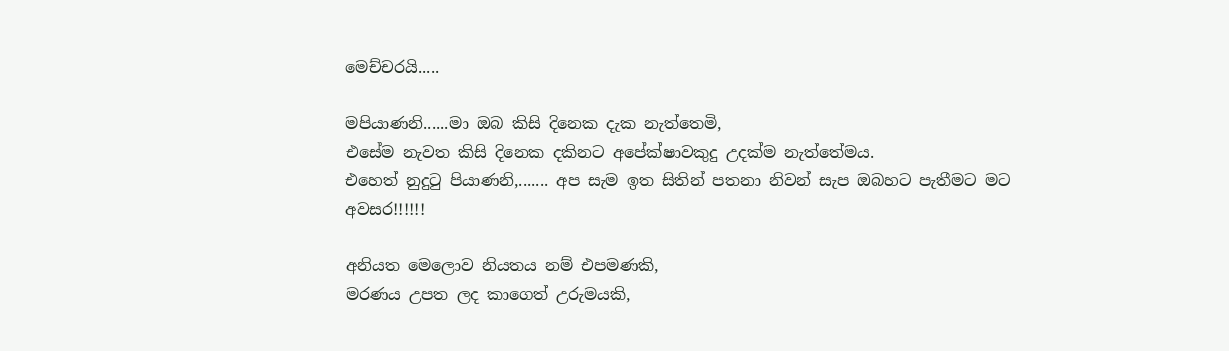මෙච්චරයි.....

මපියාණනි......මා ඔබ කිසි දිනෙක දැක නැත්තෙමි,
එසේම නැවත කිසි දිනෙක දකිනට අපේක්ෂාවකුදු උදක්ම නැත්තේමය.
එහෙත් නුදුටු පියාණනි,....... අප සැම ඉත සිතින් පතනා නිවන් සැප ඔබහට පැතීමට මට අවසර!!!!!!

අනියත මෙලොව නියතය නම් එපමණකි,
මරණය උපත ලද කාගෙත් උරුමයකි,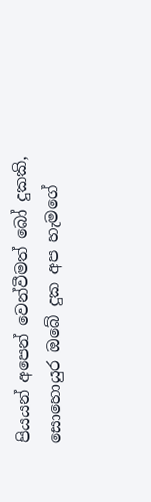පියයන් අපෙන් වෙන්වීමත් බෝ දුකකි,
සොහොයුර ඔබේ දුක අප හැමගේ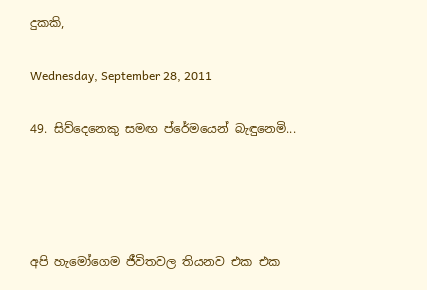දුකකි,

Wednesday, September 28, 2011

49. සිව්දෙනෙකු සමඟ ප්රේමයෙන් බැඳුනෙමි...




අපි හැමෝගෙම ජීවිතවල තියනව එක එක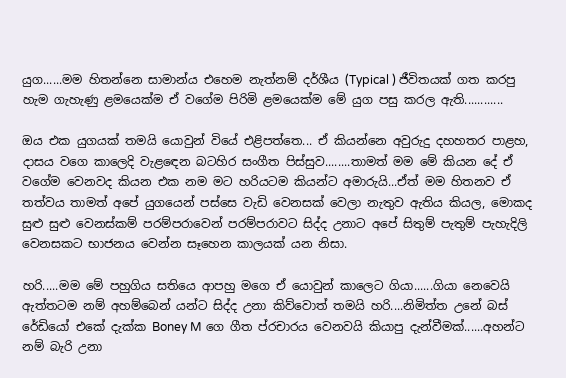යුග......මම හිතන්නෙ සාමාන්ය එහෙම නැත්නම් දර්ශීය (Typical ) ජීවිතයක් ගත කරපු හැම ගැහැණු ළමයෙක්ම ඒ වගේම පිරිමි ළමයෙක්ම මේ යුග පසු කරල ඇති............

ඔය එක යුගයක් තමයි යොවුන් වියේ එළිපත්තෙ... ඒ කියන්නෙ අවුරුදු දහහතර පාළහ, දාසය වගෙ කාලෙදි වැළඳෙන බටහිර සංගීත පිස්සුව........තාමත් මම මේ කියන දේ ඒ වගේම වෙනවද කියන එක නම මට හරියටම කියන්ට අමාරුයි...ඒත් මම හිතනව ඒ තත්වය තාමත් අපේ යුගයෙන් පස්සෙ වැඩි වෙනසක් වෙලා නැතුව ඇතිය කියල, මොකද සුළු සුළු වෙනස්කම් පරම්පරාවෙන් පරම්පරාවට සිද්ද උනාට අපේ සිතුම් පැතුම් පැහැදිලි වෙනසකට භාජනය වෙන්න සෑහෙන කාලයක් යන නිසා.

හරි.....මම මේ පහුගිය සතියෙ ආපහු මගෙ ඒ යොවුන් කාලෙට ගියා......ගියා නෙවෙයි ඇත්තටම නම් අහම්බෙන් යන්ට සිද්ද උනා කිව්වොත් තමයි හරි....නිමිත්ත උනේ බස් රේඩියෝ එකේ දැක්ක Boney M ගෙ ගීත ප්රචාරය වෙනවයි කියාපු දැන්වීමක්......අහන්ට නම් බැරි උනා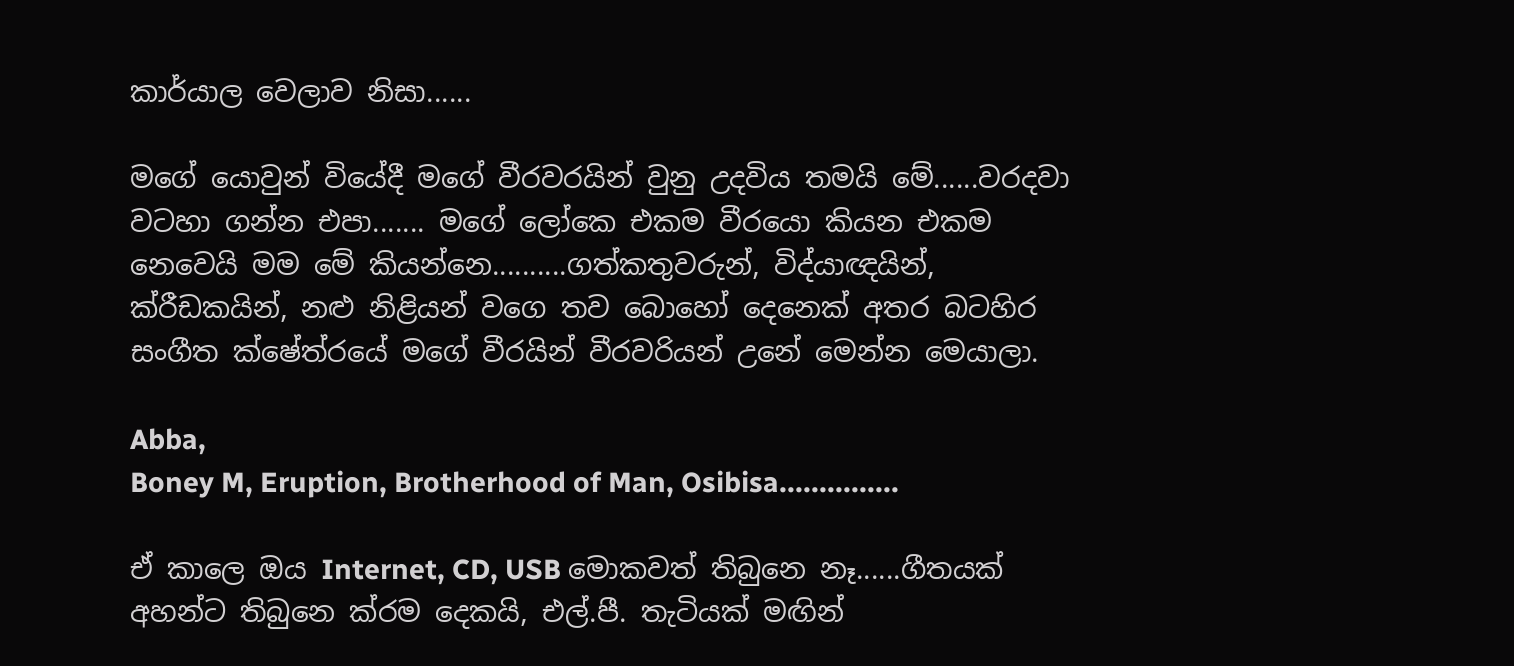කාර්යාල වෙලාව නිසා......

මගේ යොවුන් වියේදී මගේ වීරවරයින් වුනු උදවිය තමයි මේ......වරදවා වටහා ගන්න එපා....... මගේ ලෝකෙ එකම වීරයො කියන එකම නෙවෙයි මම මේ කියන්නෙ..........ගත්කතුවරුන්, විද්යාඥයින්, ක්රීඩකයින්, නළු නිළියන් වගෙ තව බොහෝ දෙනෙක් අතර බටහිර සංගීත ක්ෂේත්රයේ මගේ වීරයින් වීරවරියන් උනේ මෙන්න මෙයාලා.

Abba,
Boney M, Eruption, Brotherhood of Man, Osibisa...............

ඒ කාලෙ ඔය Internet, CD, USB මොකවත් තිබුනෙ නෑ......ගීතයක් අහන්ට තිබුනෙ ක්රම දෙකයි, එල්.පී. තැටියක් මඟින්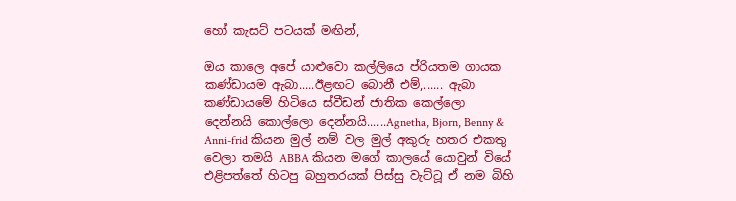හෝ කැසට් පටයක් මඟින්,

ඔය කාලෙ අපේ යාළුවො කල්ලියෙ ප්රියතම ගායක කණ්ඩායම ඇබා.....ඊළඟට බොනී එම්,...... ඇබා කණ්ඩායමේ හිටියෙ ස්වීඩන් ජාතික කෙල්ලො දෙන්නයි කොල්ලො දෙන්නයි......Agnetha, Bjorn, Benny & Anni-frid කියන මුල් නම් වල මුල් අකුරු හතර එකතු වෙලා තමයි ABBA කියන මගේ කාලයේ යොවුන් වියේ එළිපත්තේ හිටපු බහුතරයක් පිස්සු වැට්ටූ ඒ නම බිහි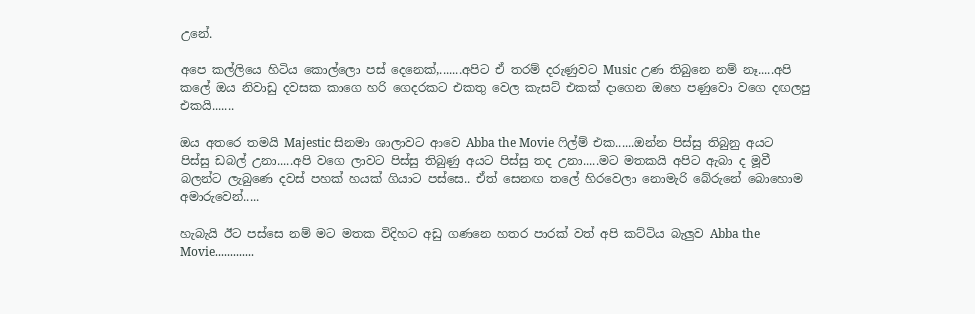උනේ.

අපෙ කල්ලියෙ හිටිය කොල්ලො පස් දෙනෙක්,.......අපිට ඒ තරම් දරුණුවට Music උණ තිබුනෙ නම් නෑ.....අපි කලේ ඔය නිවාඩු දවසක කාගෙ හරි ගෙදරකට එකතු වෙල කැසට් එකක් දාගෙන ඔහෙ පණුවො වගෙ දඟලපු එකයි.......

ඔය අතරෙ තමයි Majestic සිනමා ශාලාවට ආවෙ Abba the Movie ෆිල්ම් එක......ඔන්න පිස්සු තිබුනු අයට පිස්සු ඩබල් උනා.....අපි වගෙ ලාවට පිස්සු තිබුණු අයට පිස්සු තද උනා.....මට මතකයි අපිට ඇබා ද මූවී බලන්ට ලැබුණෙ දවස් පහක් හයක් ගියාට පස්සෙ.. ඒත් සෙනඟ තලේ හිරවෙලා නොමැරි බේරුනේ බොහොම අමාරුවෙන්.....

හැබැයි ඊට පස්සෙ නම් මට මතක විදිහට අඩු ගණනෙ හතර පාරක් වත් අපි කට්ටිය බැලුව Abba the Movie.............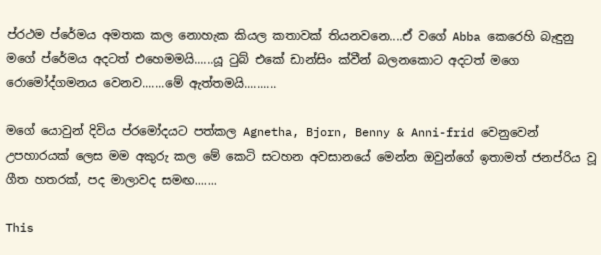ප්රථම ප්රේමය අමතක කල නොහැක කියල කතාවක් තියනවනෙ....ඒ වගේ Abba කෙරෙහි බැඳුනු මගේ ප්රේමය අදටත් එහෙමමයි......යූ ටුබ් එකේ ඩාන්සිං ක්වීන් බලනකොට අදටත් මගෙ රොමෝද්ගමනය වෙනව.......මේ ඇත්තමයි..........

මගේ යොවුන් දිවිය ප්රමෝදයට පත්කල Agnetha, Bjorn, Benny & Anni-frid වෙනුවෙන් උපහාරයක් ලෙස මම අකුරු කල මේ කෙටි සටහන අවසානයේ මෙන්න ඔවුන්ගේ ඉතාමත් ජනප්රිය වූ ගීත හතරක්, පද මාලාවද සමඟ.......

This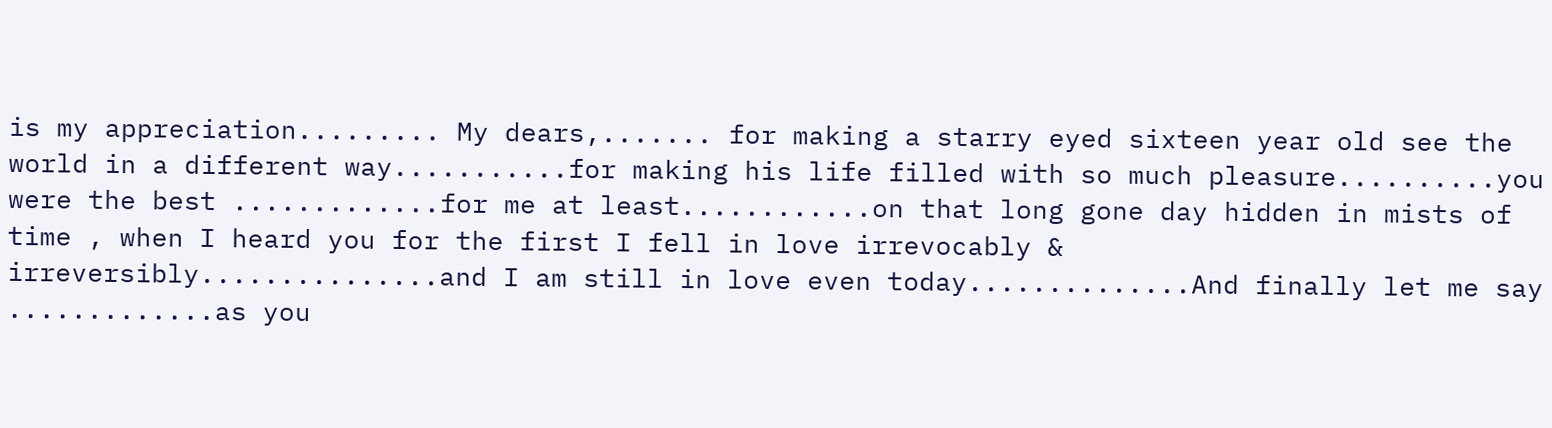is my appreciation......... My dears,....... for making a starry eyed sixteen year old see the world in a different way...........for making his life filled with so much pleasure..........you were the best .............for me at least............on that long gone day hidden in mists of time , when I heard you for the first I fell in love irrevocably & irreversibly...............and I am still in love even today..............And finally let me say .............as you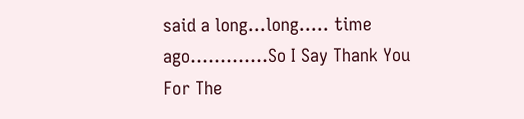said a long...long..... time ago.............So I Say Thank You For The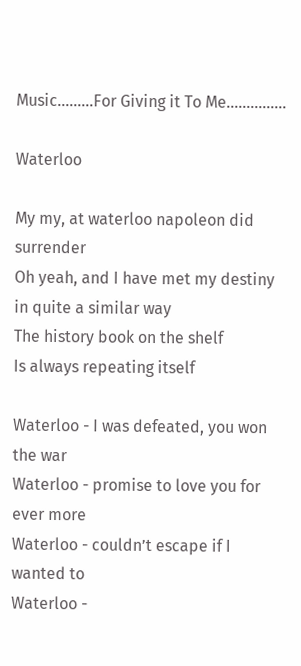Music.........For Giving it To Me...............

Waterloo

My my, at waterloo napoleon did surrender
Oh yeah, and I have met my destiny in quite a similar way
The history book on the shelf
Is always repeating itself

Waterloo - I was defeated, you won the war
Waterloo - promise to love you for ever more
Waterloo - couldn’t escape if I wanted to
Waterloo -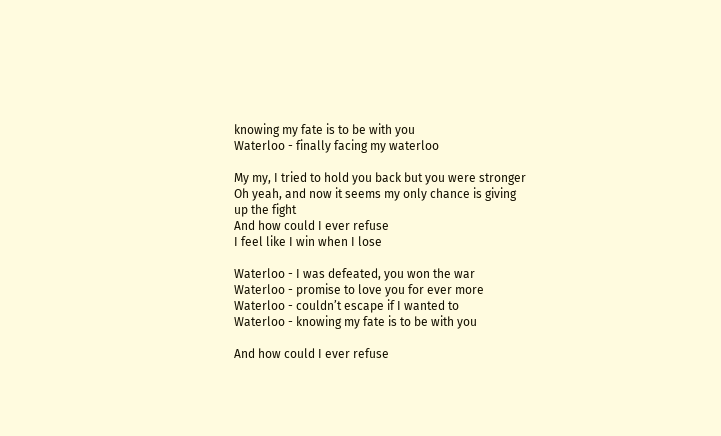knowing my fate is to be with you
Waterloo - finally facing my waterloo

My my, I tried to hold you back but you were stronger
Oh yeah, and now it seems my only chance is giving up the fight
And how could I ever refuse
I feel like I win when I lose

Waterloo - I was defeated, you won the war
Waterloo - promise to love you for ever more
Waterloo - couldn’t escape if I wanted to
Waterloo - knowing my fate is to be with you

And how could I ever refuse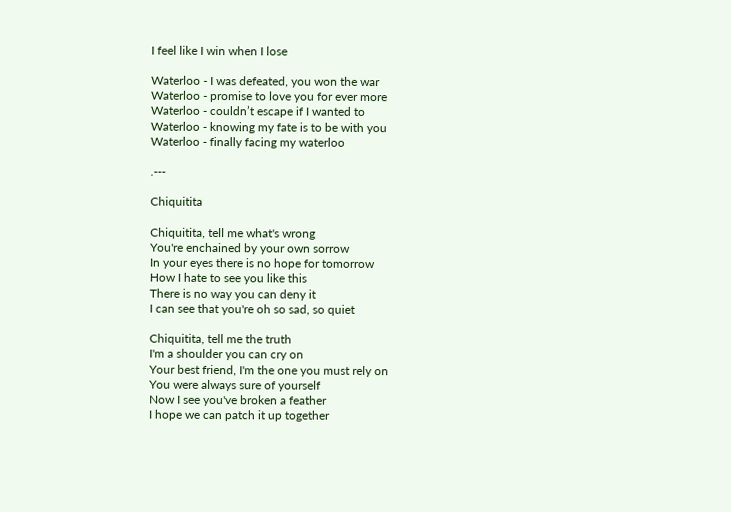I feel like I win when I lose

Waterloo - I was defeated, you won the war
Waterloo - promise to love you for ever more
Waterloo - couldn’t escape if I wanted to
Waterloo - knowing my fate is to be with you
Waterloo - finally facing my waterloo

.---

Chiquitita

Chiquitita, tell me what's wrong
You're enchained by your own sorrow
In your eyes there is no hope for tomorrow
How I hate to see you like this
There is no way you can deny it
I can see that you're oh so sad, so quiet

Chiquitita, tell me the truth
I'm a shoulder you can cry on
Your best friend, I'm the one you must rely on
You were always sure of yourself
Now I see you've broken a feather
I hope we can patch it up together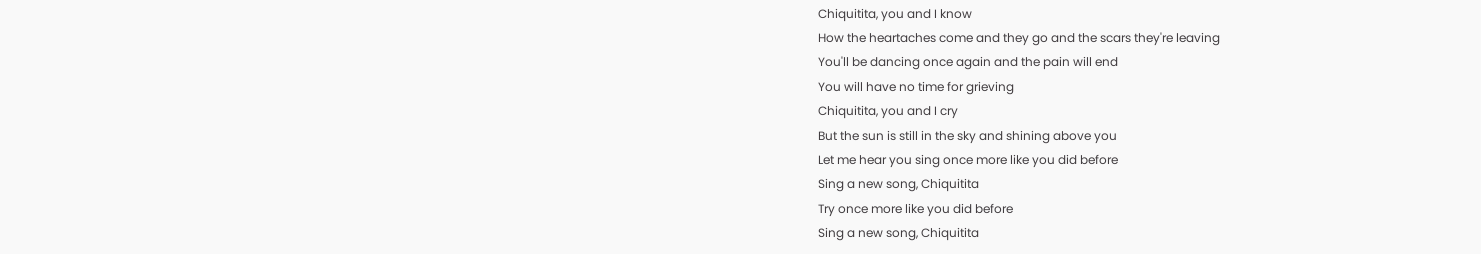Chiquitita, you and I know
How the heartaches come and they go and the scars they're leaving
You'll be dancing once again and the pain will end
You will have no time for grieving
Chiquitita, you and I cry
But the sun is still in the sky and shining above you
Let me hear you sing once more like you did before
Sing a new song, Chiquitita
Try once more like you did before
Sing a new song, Chiquitita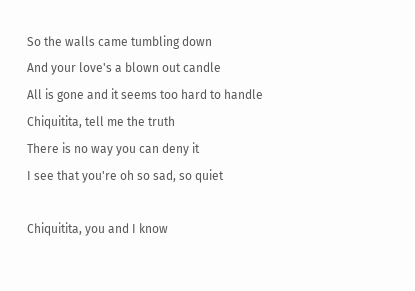So the walls came tumbling down
And your love's a blown out candle
All is gone and it seems too hard to handle
Chiquitita, tell me the truth
There is no way you can deny it
I see that you're oh so sad, so quiet

Chiquitita, you and I know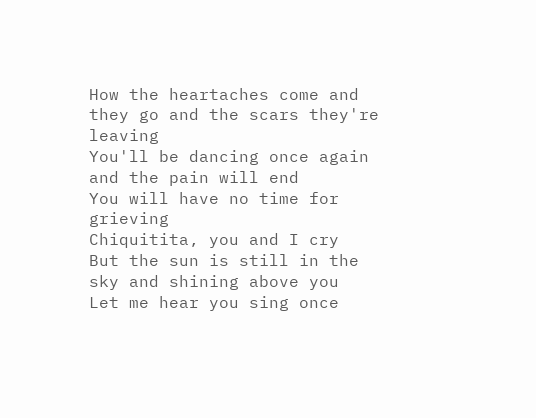How the heartaches come and they go and the scars they're leaving
You'll be dancing once again and the pain will end
You will have no time for grieving
Chiquitita, you and I cry
But the sun is still in the sky and shining above you
Let me hear you sing once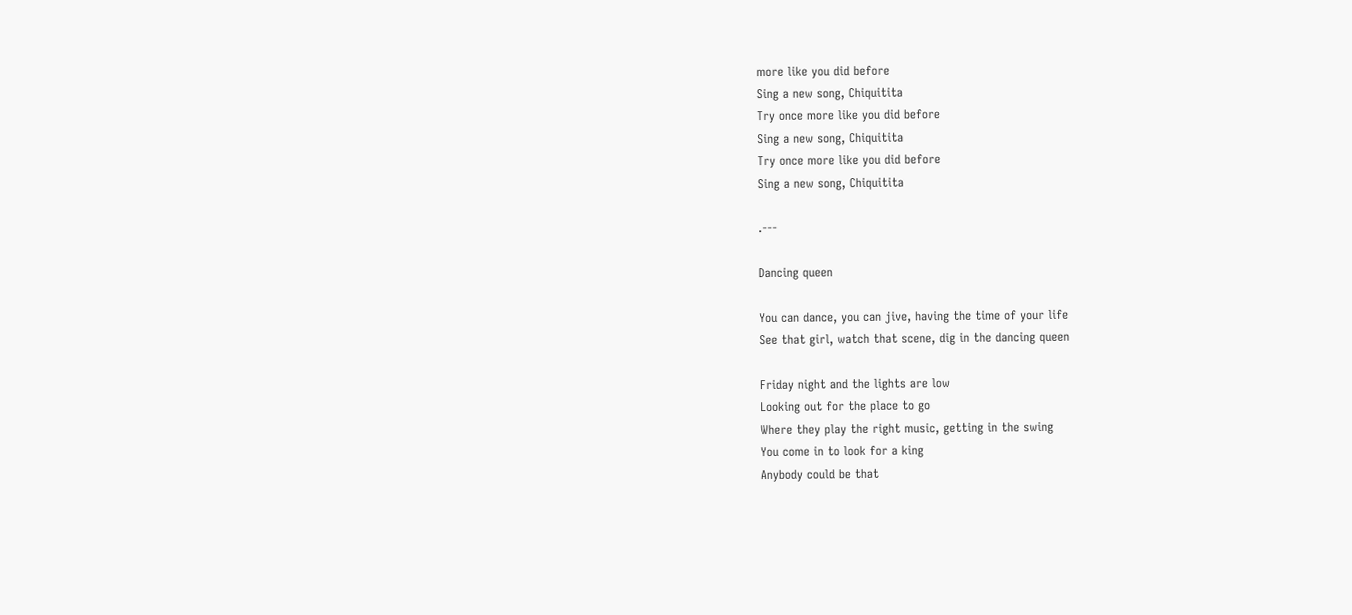more like you did before
Sing a new song, Chiquitita
Try once more like you did before
Sing a new song, Chiquitita
Try once more like you did before
Sing a new song, Chiquitita

.---

Dancing queen

You can dance, you can jive, having the time of your life
See that girl, watch that scene, dig in the dancing queen

Friday night and the lights are low
Looking out for the place to go
Where they play the right music, getting in the swing
You come in to look for a king
Anybody could be that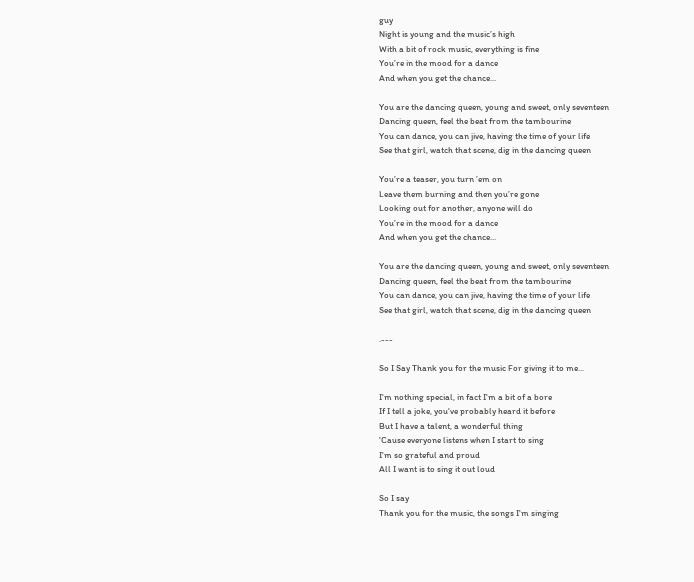guy
Night is young and the music’s high
With a bit of rock music, everything is fine
You’re in the mood for a dance
And when you get the chance...

You are the dancing queen, young and sweet, only seventeen
Dancing queen, feel the beat from the tambourine
You can dance, you can jive, having the time of your life
See that girl, watch that scene, dig in the dancing queen

You’re a teaser, you turn ’em on
Leave them burning and then you’re gone
Looking out for another, anyone will do
You’re in the mood for a dance
And when you get the chance...

You are the dancing queen, young and sweet, only seventeen
Dancing queen, feel the beat from the tambourine
You can dance, you can jive, having the time of your life
See that girl, watch that scene, dig in the dancing queen

.---

So I Say Thank you for the music For giving it to me...

I'm nothing special, in fact I'm a bit of a bore
If I tell a joke, you've probably heard it before
But I have a talent, a wonderful thing
'Cause everyone listens when I start to sing
I'm so grateful and proud
All I want is to sing it out loud

So I say
Thank you for the music, the songs I'm singing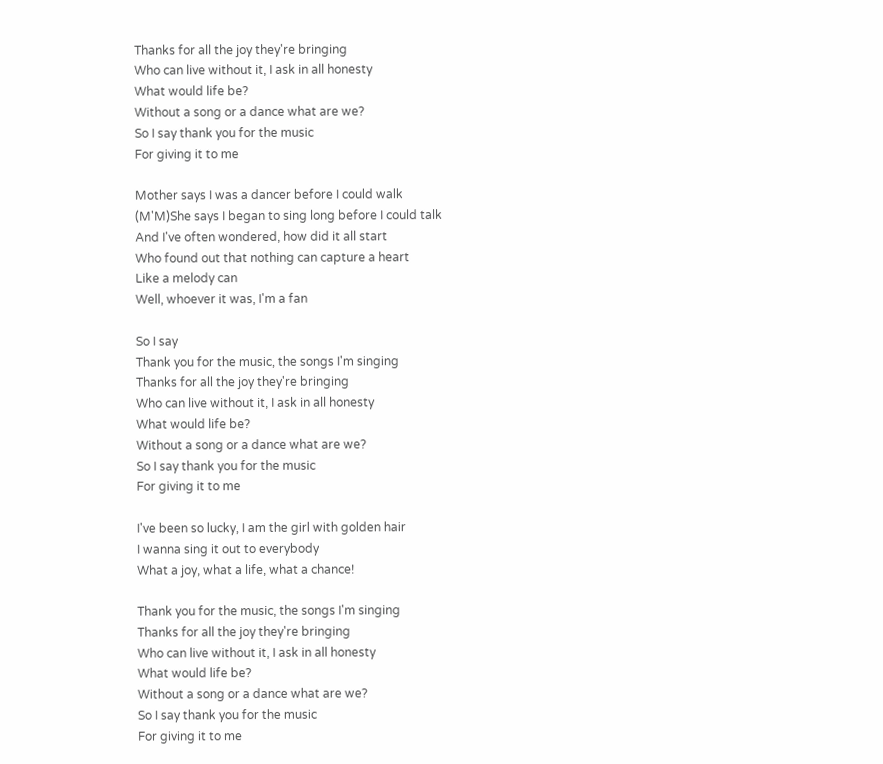Thanks for all the joy they're bringing
Who can live without it, I ask in all honesty
What would life be?
Without a song or a dance what are we?
So I say thank you for the music
For giving it to me

Mother says I was a dancer before I could walk
(M'M)She says I began to sing long before I could talk
And I've often wondered, how did it all start
Who found out that nothing can capture a heart
Like a melody can
Well, whoever it was, I'm a fan

So I say
Thank you for the music, the songs I'm singing
Thanks for all the joy they're bringing
Who can live without it, I ask in all honesty
What would life be?
Without a song or a dance what are we?
So I say thank you for the music
For giving it to me

I've been so lucky, I am the girl with golden hair
I wanna sing it out to everybody
What a joy, what a life, what a chance!

Thank you for the music, the songs I'm singing
Thanks for all the joy they're bringing
Who can live without it, I ask in all honesty
What would life be?
Without a song or a dance what are we?
So I say thank you for the music
For giving it to me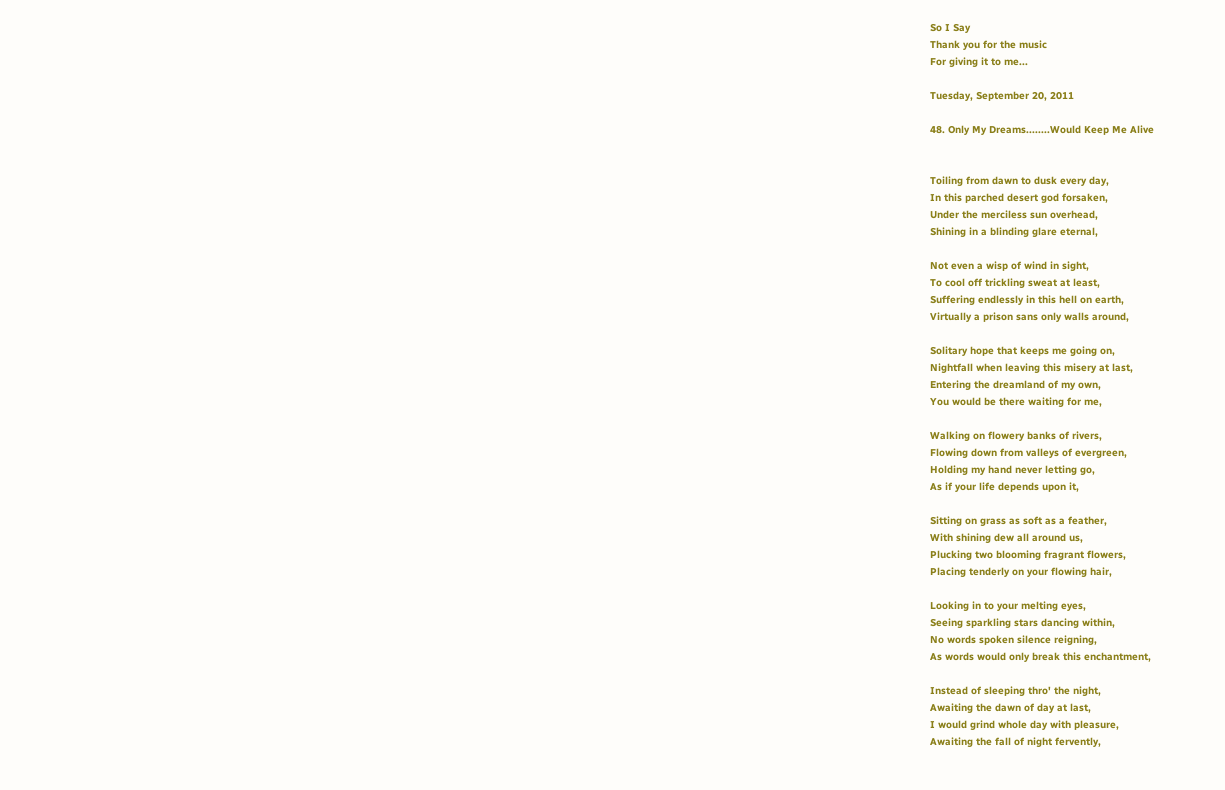So I Say
Thank you for the music
For giving it to me...

Tuesday, September 20, 2011

48. Only My Dreams........Would Keep Me Alive


Toiling from dawn to dusk every day,
In this parched desert god forsaken,
Under the merciless sun overhead,
Shining in a blinding glare eternal,

Not even a wisp of wind in sight,
To cool off trickling sweat at least,
Suffering endlessly in this hell on earth,
Virtually a prison sans only walls around,

Solitary hope that keeps me going on,
Nightfall when leaving this misery at last,
Entering the dreamland of my own,
You would be there waiting for me,

Walking on flowery banks of rivers,
Flowing down from valleys of evergreen,
Holding my hand never letting go,
As if your life depends upon it,

Sitting on grass as soft as a feather,
With shining dew all around us,
Plucking two blooming fragrant flowers,
Placing tenderly on your flowing hair,

Looking in to your melting eyes,
Seeing sparkling stars dancing within,
No words spoken silence reigning,
As words would only break this enchantment,

Instead of sleeping thro' the night,
Awaiting the dawn of day at last,
I would grind whole day with pleasure,
Awaiting the fall of night fervently,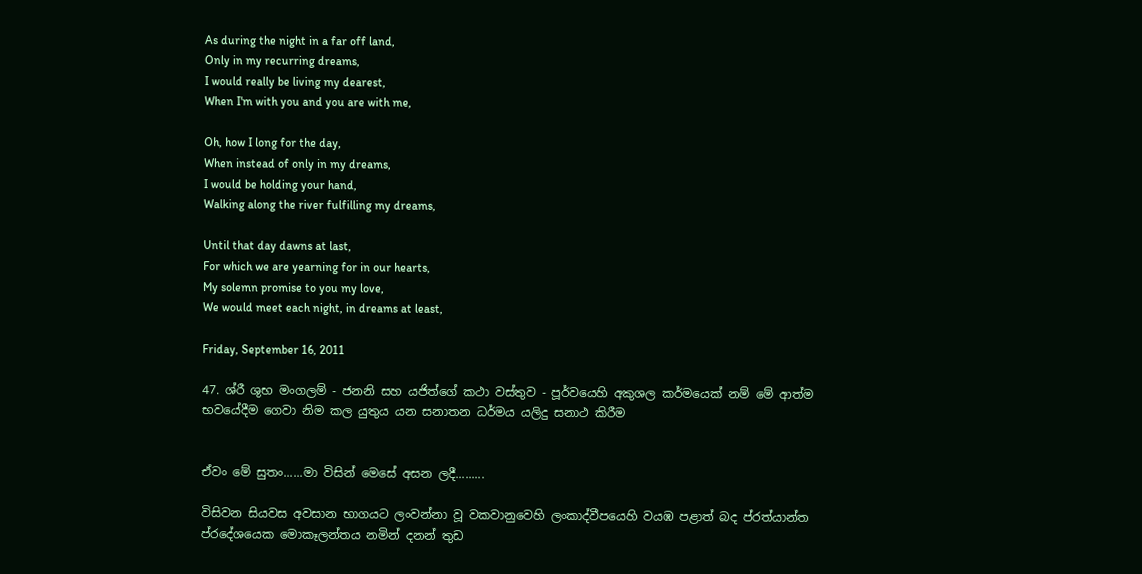As during the night in a far off land,
Only in my recurring dreams,
I would really be living my dearest,
When I'm with you and you are with me,

Oh, how I long for the day,
When instead of only in my dreams,
I would be holding your hand,
Walking along the river fulfilling my dreams,

Until that day dawns at last,
For which we are yearning for in our hearts,
My solemn promise to you my love,
We would meet each night, in dreams at least,

Friday, September 16, 2011

47. ශ්රී ශුභ මංගලම් - ජනනි සහ යජිත්ගේ කථා වස්තුව - පූර්වයෙහි අකුශල කර්මයෙක් නම් මේ ආත්ම භවයේදීම ගෙවා නිම කල යුතුය යන සනාතන ධර්මය යලිදු සනාථ කිරීම


ඒවං මේ සුතං......මා විසින් මෙසේ අසන ලදී.........

විසිවන සියවස අවසාන භාගයට ලංවන්නා වූ වකවානුවෙහි ලංකාද්වීපයෙහි වයඹ පළාත් බද ප්රත්යාන්ත ප්රදේශයෙක මොකෑලන්තය නමින් දනන් තුඩ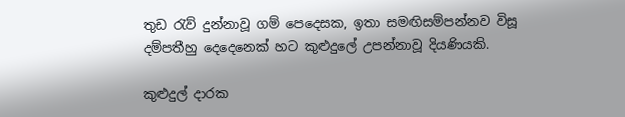තුඩ රැව් දුන්නාවූ ගම් පෙදෙසක, ඉතා සමඟිසම්පන්නව විසූ දම්පතීහු දෙදෙනෙක් හට කුළුදුලේ උපන්නාවූ දියණියකි.

කුළුදුල් දාරක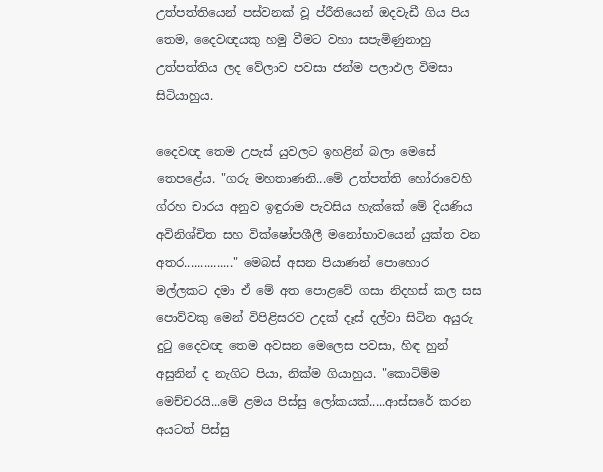උත්පත්තියෙන් පස්වනක් වූ ප්රීතියෙන් ඔදවැඩී ගිය පිය තෙම, දෛවඥයකු හමු වීමට වහා සපැමිණුනාහු උත්පත්තිය ලද වේලාව පවසා ජන්ම පලාඵල විමසා සිටියාහුය.

දෛවඥ තෙම උපැස් යුවලට ඉහළින් බලා මෙසේ තෙපළේය. "ගරු මහතාණනි...මේ උත්පත්ති හෝරාවෙහි ග්රහ චාරය අනුව ඉඳුරාම පැවසිය හැක්කේ මේ දියණිය අවිනිශ්චිත සහ වික්ෂෝපශීලී මනෝභාවයෙන් යුක්ත වන අතර..............." මෙබස් අසන පියාණන් පොහොර මල්ලකට දමා ඒ මේ අත පොළවේ ගසා නිදහස් කල සස පොව්වකු මෙන් විපිළිසරව උදක් දෑස් දල්වා සිටින අයුරු දුටු දෛවඥ තෙම අවසන මෙලෙස පවසා, හිඳ හුන් අසුනින් ද නැගිට පියා, නික්ම ගියාහුය. "කොටිම්ම මෙච්චරයි...මේ ළමය පිස්සු ලෝකයක්.....ආස්සරේ කරන අයටත් පිස්සු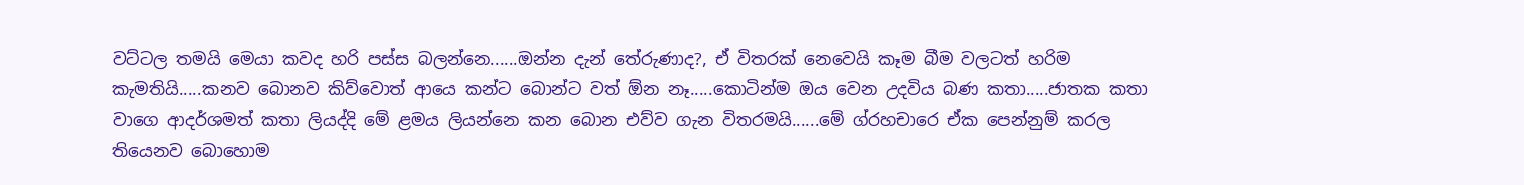වට්ටල තමයි මෙයා කවද හරි පස්ස බලන්නෙ......ඔන්න දැන් තේරුණාද?, ඒ විතරක් නෙවෙයි කෑම බීම වලටත් හරිම කැමතියි.....කනව බොනව කිව්වොත් ආයෙ කන්ට බොන්ට වත් ඕන නෑ.....කොටින්ම ඔය වෙන උදවිය බණ කතා.....ජාතක කතා වාගෙ ආදර්ශමත් කතා ලියද්දි මේ ළමය ලියන්නෙ කන බොන එව්ව ගැන විතරමයි......මේ ග්රහචාරෙ ඒක පෙන්නුම් කරල තියෙනව බොහොම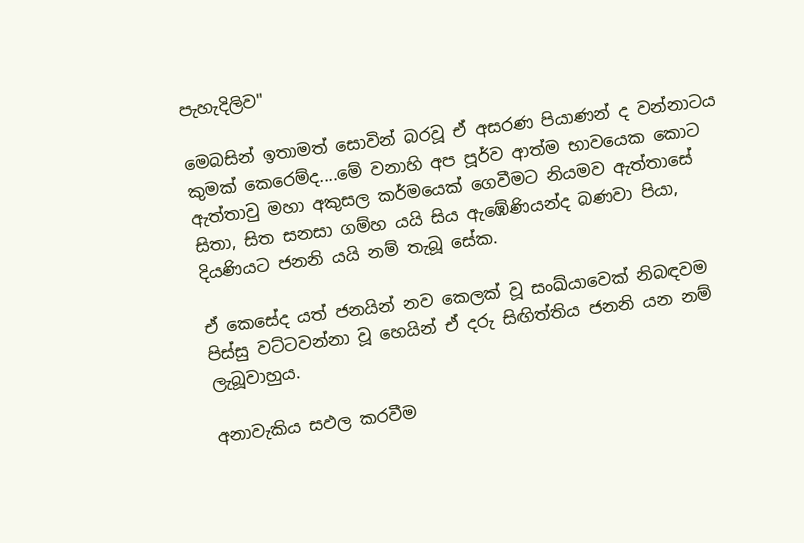පැහැදිලිව"

මෙබසින් ඉතාමත් සොවින් බරවූ ඒ අසරණ පියාණන් ද වන්නාටය කුමක් කෙරෙම්ද....මේ වනාහි අප පූර්ව ආත්ම භාවයෙක කොට ඇත්තාවු මහා අකුසල කර්මයෙක් ගෙවීමට නියමව ඇත්තාසේ සිතා, සිත සනසා ගම්හ යයි සිය ඇඹේණියන්ද බණවා පියා, දියණියට ජනනි යයි නම් තැබූ සේක.

ඒ කෙසේද යත් ජනයින් නව කෙලක් වූ සංඛ්යාවෙක් නිබඳවම පිස්සු වට්ටවන්නා වූ හෙයින් ඒ දරු සිඟිත්තිය ජනනි යන නම් ලැබූවාහුය.

අනාවැකිය සඵල කරවීම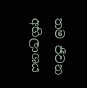තම ජීවන අභිලාශය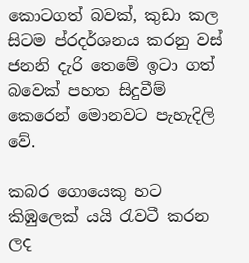කොටගත් බවක්, කුඩා කල සිටම ප්රදර්ශනය කරනු වස් ජනනි දැරි තෙමේ ඉටා ගත් බවෙක් පහත සිදුවීම් කෙරෙන් මොනවට පැහැදිලි වේ.

කබර ගොයෙකු හට කිඹුලෙක් යයි රැවටී කරන ලද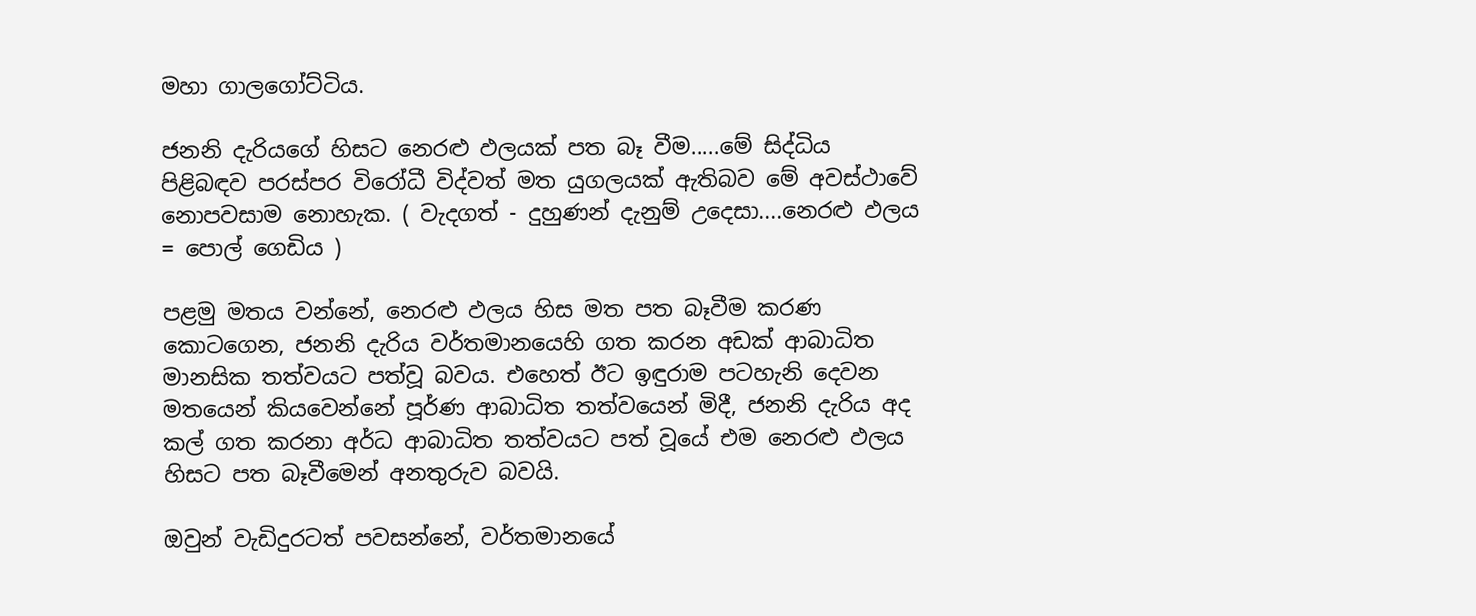මහා ගාලගෝට්ටිය.

ජනනි දැරියගේ හිසට නෙරළු ඵලයක් පත බෑ වීම.....මේ සිද්ධිය පිළිබඳව පරස්පර විරෝධී විද්වත් මත යුගලයක් ඇතිබව මේ අවස්ථාවේ නොපවසාම නොහැක. ( වැදගත් - දුහුණන් දැනුම් උදෙසා....නෙරළු ඵලය = පොල් ගෙඩිය )

පළමු මතය වන්නේ, නෙරළු ඵලය හිස මත පත බෑවීම කරණ කොටගෙන, ජනනි දැරිය වර්තමානයෙහි ගත කරන අඩක් ආබාධිත මානසික තත්වයට පත්වූ බවය. එහෙත් ඊට ඉඳුරාම පටහැනි දෙවන මතයෙන් කියවෙන්නේ පූර්ණ ආබාධිත තත්වයෙන් මිදී, ජනනි දැරිය අද කල් ගත කරනා අර්ධ ආබාධිත තත්වයට පත් වූයේ එම නෙරළු ඵලය හිසට පත බෑවීමෙන් අනතුරුව බවයි.

ඔවුන් වැඩිදුරටත් පවසන්නේ, වර්තමානයේ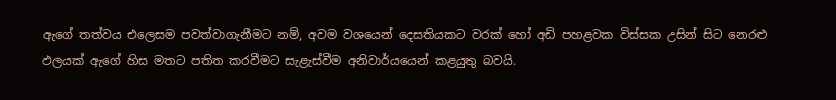ඇගේ තත්වය එලෙසම පවත්වාගැනීමට නම්, අවම වශයෙන් දෙසතියකට වරක් හෝ අඩි පහළවක විස්සක උසින් සිට නෙරළු ඵලයක් ඇගේ හිස මතට පතිත කරවීමට සැළැස්වීම අනිවාර්යයෙන් කළයුතු බවයි.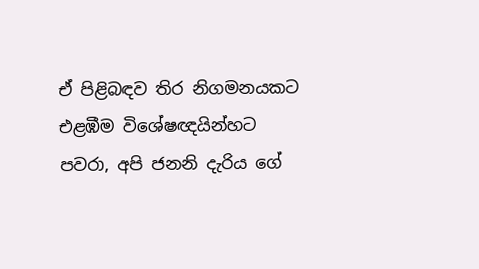ඒ පිළිබඳව තිර නිගමනයකට එළඹීම විශේෂඥයින්හට පවරා, අපි ජනනි දැරිය ගේ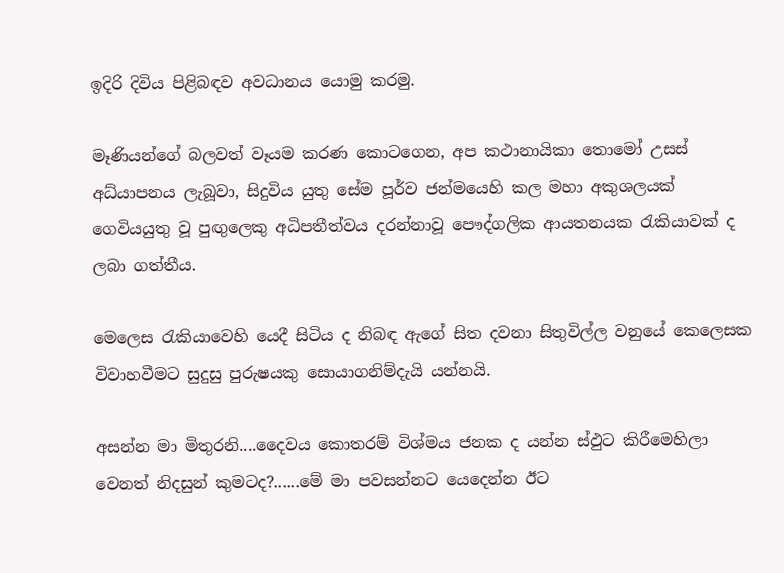ඉදිරි දිවිය පිළිබඳව අවධානය යොමු කරමු.

මෑණියන්ගේ බලවත් වෑයම කරණ කොටගෙන, අප කථානායිකා තොමෝ උසස් අධ්යාපනය ලැබූවා, සිදුවිය යුතු සේම පූර්ව ජන්මයෙහි කල මහා අකුශලයක් ගෙවියයුතු වූ පුඟුලෙකු අධිපතීත්වය දරන්නාවූ පෞද්ගලික ආයතනයක රැකියාවක් ද ලබා ගත්තීය.

මෙලෙස රැකියාවෙහි යෙදී සිටිය ද නිබඳ ඇගේ සිත දවනා සිතුවිල්ල වනුයේ කෙලෙසක විවාහවීමට සුදුසු පුරුෂයකු සොයාගනිම්දැයි යන්නයි.

අසන්න මා මිතුරනි....දෛවය කොතරම් විශ්මය ජනක ද යන්න ස්ඵුට කිරීමෙහිලා වෙනත් නිදසුන් කුමටද?......මේ මා පවසන්නට යෙදෙන්න ඊට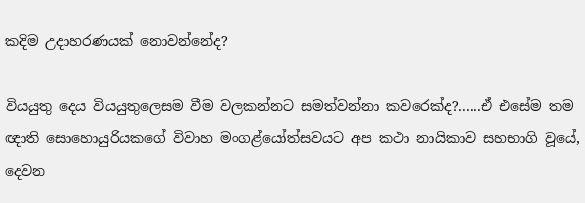කදිම උදාහරණයක් නොවන්නේද?

වියයුතු දෙය වියයුතුලෙසම වීම වලකන්නට සමත්වන්නා කවරෙක්ද?......ඒ එසේම තම ඥාති සොහොයුරියකගේ විවාහ මංගළ්යෝත්සවයට අප කථා නායිකාව සහභාගි වූයේ, දෙවන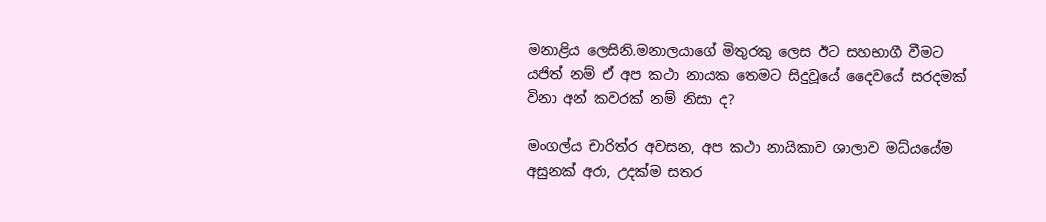මනාළිය ලෙසිනි.මනාලයාගේ මිතුරකු ලෙස ඊට සහභාගී වීමට යජිත් නම් ඒ අප කථා නායක තෙමට සිදුවූයේ දෛවයේ සරදමක් විනා අන් කවරක් නම් නිසා ද?

මංගල්ය චාරිත්ර අවසන, අප කථා නායිකාව ශාලාව මධ්යයේම අසුනක් අරා, උදක්ම සතර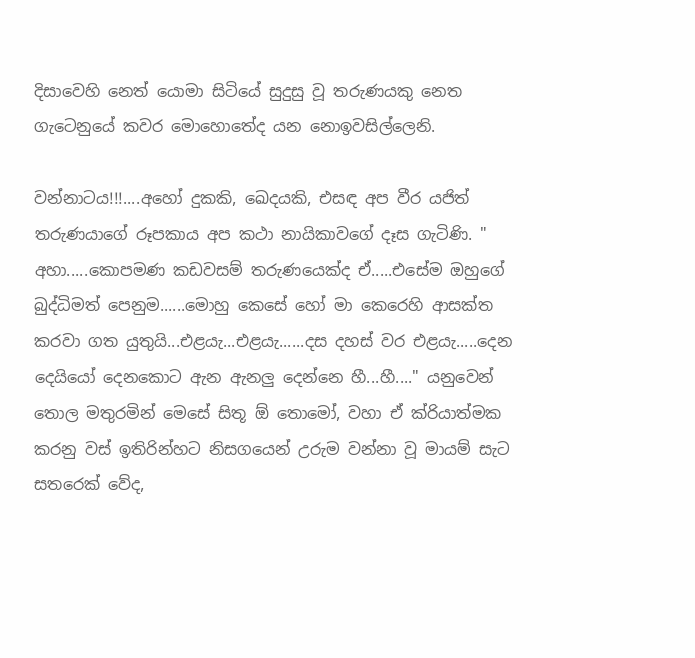දිසාවෙහි නෙත් යොමා සිටියේ සුදුසු වූ තරුණයකු නෙත ගැටෙනුයේ කවර මොහොතේද යන නොඉවසිල්ලෙනි.

වන්නාටය!!!....අහෝ දුකකි, ඛෙදයකි, එසඳ අප වීර යජිත් තරුණයාගේ රූපකාය අප කථා නායිකාවගේ දෑස ගැටිණි. " අහා.....කොපමණ කඩවසම් තරුණයෙක්ද ඒ.....එසේම ඔහුගේ බුද්ධිමත් පෙනුම......මොහු කෙසේ හෝ මා කෙරෙහි ආසක්ත කරවා ගත යුතුයි...එළයැ...එළයැ......දස දහස් වර එළයැ.....දෙන දෙයියෝ දෙනකොට ඇන ඇනලු දෙන්නෙ හී...හී...." යනුවෙන් තොල මතුරමින් මෙසේ සිතූ ඕ තොමෝ, වහා ඒ ක්රියාත්මක කරනු වස් ඉතිරින්හට නිසගයෙන් උරුම වන්නා වූ මායම් සැට සතරෙක් වේද,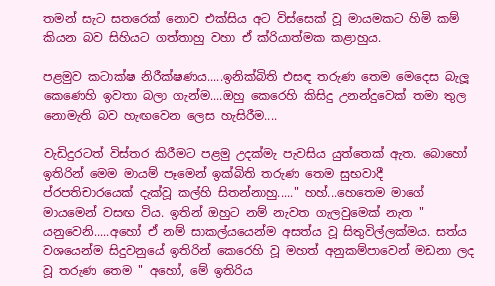තමන් සැට සතරෙක් නොව එක්සිය අට විස්සෙක් වූ මායමකට හිමි කම් කියන බව සිහියට ගත්තාහු වහා ඒ ක්රියාත්මක කළාහුය.

පළමුව කටාක්ෂ නිරීක්ෂණය.....ඉනික්බිති එසඳ තරුණ තෙම මෙදෙස බැලූ කෙණෙහි ඉවතා බලා ගැන්ම....ඔහු කෙරෙහි කිසිදු උනන්දුවෙක් තමා තුල නොමැති බව හැඟවෙන ලෙස හැසිරීම....

වැඩිදුරටත් විස්තර කිරීමට පළමු උදක්මැ පැවසිය යුත්තෙක් ඇත. බොහෝ ඉතිරින් මෙම මායම් පෑමෙන් ඉක්බිති තරුණ තෙම සුභවාදී ප්රපතිචාරයෙක් දැක්වූ කල්හි සිතන්නාහු....." හහ්...හෙතෙම මාගේ මායමෙන් වසඟ විය. ඉතින් ඔහුට නම් නැවත ගැලවුමෙක් නැත " යනුවෙනි.....අහෝ ඒ නම් සාකල්යයෙන්ම අසත්ය වූ සිතුවිල්ලක්මය. සත්ය වශයෙන්ම සිදුවනුයේ ඉතිරින් කෙරෙහි වූ මහත් අනුකම්පාවෙන් මඩනා ලද වූ තරුණ තෙම " අහෝ, මේ ඉතිරිය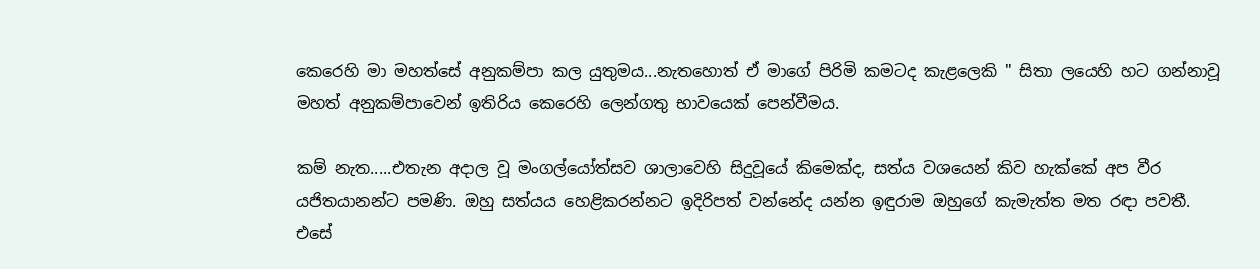කෙරෙහි මා මහත්සේ අනුකම්පා කල යුතුමය...නැතහොත් ඒ මාගේ පිරිමි කමටද කැළලෙකි " සිතා ලයෙහි හට ගන්නාවූ මහත් අනුකම්පාවෙන් ඉතිරිය කෙරෙහි ලෙන්ගතු භාවයෙක් පෙන්වීමය.

කම් නැත.....එතැන අදාල වූ මංගල්යෝත්සව ශාලාවෙහි සිදුවූයේ කිමෙක්ද, සත්ය වශයෙන් කිව හැක්කේ අප වීර යජිතයානන්ට පමණි. ඔහු සත්යය හෙළිකරන්නට ඉදිරිපත් වන්නේද යන්න ඉඳුරාම ඔහුගේ කැමැත්ත මත රඳා පවතී. එසේ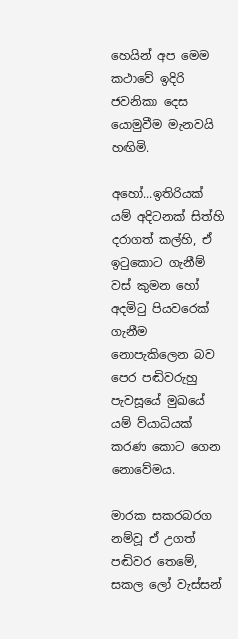හෙයින් අප මෙම කථාවේ ඉදිරි ජවනිකා දෙස යොමුවීම මැනවයි හඟිමි.

අහෝ...ඉතිරියක් යම් අදිටනක් සිත්හි දරාගත් කල්හි, ඒ ඉටුකොට ගැනීම් වස් කුමන හෝ අදමිටු පියවරෙක් ගැනීම නොපැකිලෙන බව පෙර පඬිවරුහු පැවසූයේ මුඛයේ යම් ව්යාධියක් කරණ කොට ගෙන නොවේමය.

මාරක සකරබරග නම්වූ ඒ උගත් පඬිවර තෙමේ, සකල ලෝ වැස්සන්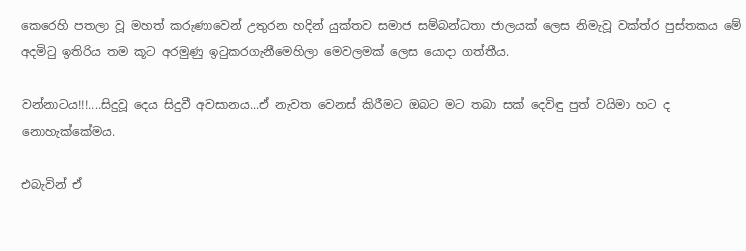කෙරෙහි පතලා වූ මහත් කරුණාවෙන් උතුරන හදින් යුක්තව සමාජ සම්බන්ධතා ජාලයක් ලෙස නිමැවූ වක්ත්ර පුස්තකය මේ අදමිටු ඉතිරිය තම කූට අරමුණු ඉටුකරගැනීමෙහිලා මෙවලමක් ලෙස යොදා ගත්තීය.

වන්නාටය!!!....සිදුවූ දෙය සිදුවී අවසානය...ඒ නැවත වෙනස් කිරීමට ඔබට මට තබා සක් දෙවිඳු පුත් වයිමා හට ද නොහැක්කේමය.

එබැවින් ඒ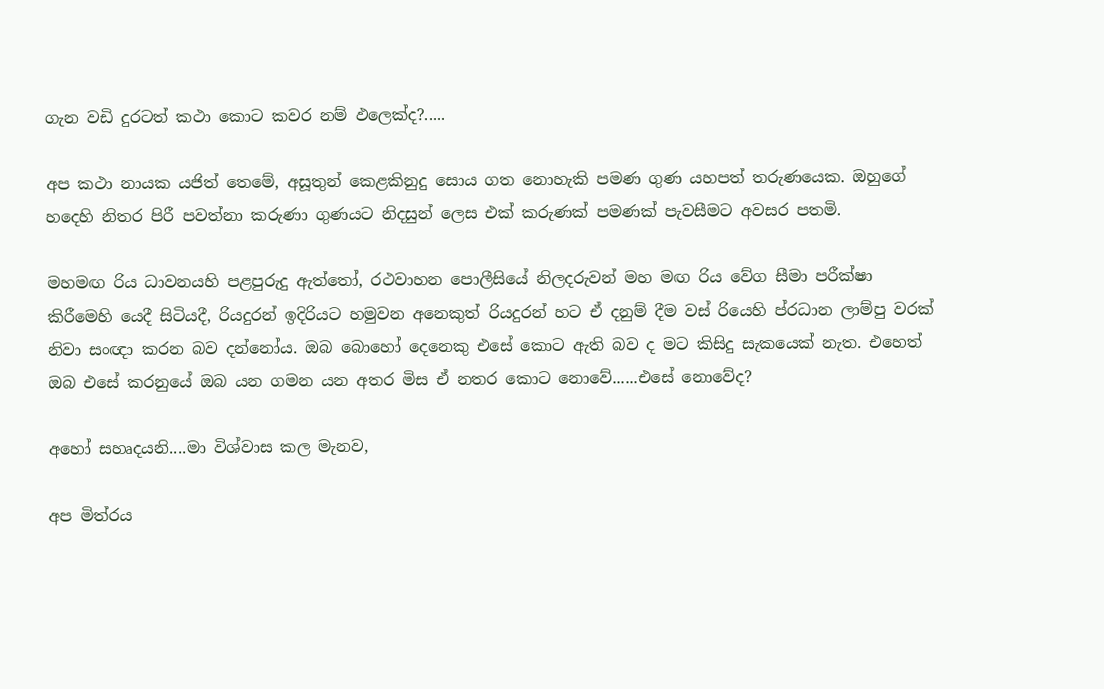ගැන වඩි දුරටත් කථා කොට කවර නම් ඵලෙක්ද?.....

අප කථා නායක යජිත් තෙමේ, අසූතුන් කෙළකිනුදු සොය ගත නොහැකි පමණ ගුණ යහපත් තරුණයෙක. ඔහුගේ හදෙහි නිතර පිරී පවත්නා කරුණා ගුණයට නිදසුන් ලෙස එක් කරුණක් පමණක් පැවසීමට අවසර පතමි.

මහමඟ රිය ධාවනයහි පළපුරුදු ඇත්තෝ, රථවාහන පොලීසියේ නිලදරුවන් මහ මඟ රිය වේග සීමා පරීක්ෂා කිරීමෙහි යෙදී සිටියදී, රියදුරන් ඉදිරියට හමුවන අනෙකුත් රියදුරන් හට ඒ දනුම් දීම වස් රියෙහි ප්රධාන ලාම්පු වරක් නිවා සංඥා කරන බව දන්නෝය. ඔබ බොහෝ දෙනෙකු එසේ කොට ඇති බව ද මට කිසිදු සැකයෙක් නැත. එහෙත් ඔබ එසේ කරනුයේ ඔබ යන ගමන යන අතර මිස ඒ නතර කොට නොවේ......එසේ නොවේද?

අහෝ සහෘදයනි....මා විශ්වාස කල මැනව,

අප මිත්රය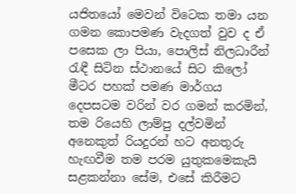යජිතයෝ මෙවන් විටෙක තමා යන ගමන කොපමණ වැදගත් වුව ද ඒ පසෙක ලා පියා, පොලිස් නිලධාරීන් රැඳී සිටින ස්ථානයේ සිට කිලෝ මීටර පහක් පමණ මාර්ගය දෙපසටම වරින් වර ගමන් කරමින්, තම රියෙහි ලාම්පු දල්වමින් අනෙකුත් රියදුරන් හට අනතුරු හැඟවීම තම පරම යුතුකමෙකැයි සළකන්නා සේම, එසේ කිරීමට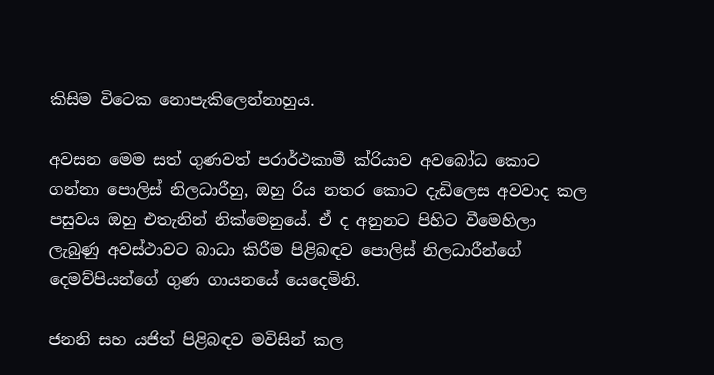කිසිම විටෙක නොපැකිලෙන්නාහුය.

අවසන මෙම සත් ගුණවත් පරාර්ථකාමී ක්රියාව අවබෝධ කොට ගන්නා පොලිස් නිලධාරීහු, ඔහු රිය නතර කොට දැඩිලෙස අවවාද කල පසුවය ඔහු එතැනින් නික්මෙනුයේ. ඒ ද අනුනට පිහිට වීමෙහිලා ලැබුණු අවස්ථාවට බාධා කිරීම පිළිබඳව පොලිස් නිලධාරීන්ගේ දෙමව්පියන්ගේ ගුණ ගායනයේ යෙදෙමිනි.

ජනනි සහ යජිත් පිළිබඳව මවිසින් කල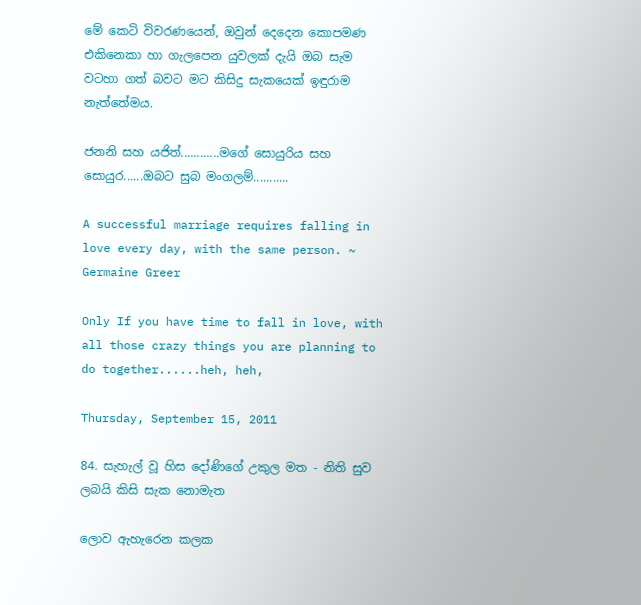මේ කෙටි විවරණයෙන්, ඔවුන් දෙදෙන කොපමණ එකිනෙකා හා ගැලපෙන යුවලක් දැයි ඔබ සැම වටහා ගත් බවට මට කිසිදු සැකයෙක් ඉඳුරාම නැත්තේමය.

ජනනි සහ යජිත්............මගේ සොයුරිය සහ සොයුර......ඔබට සුබ මංගලම්...........

A successful marriage requires falling in love every day, with the same person. ~ Germaine Greer

Only If you have time to fall in love, with all those crazy things you are planning to do together......heh, heh,

Thursday, September 15, 2011

84. සැහැල් වූ හිස දෝණිගේ උකුල මත - නිති සුව ලබයි කිසි සැක නොමැත

ලොව ඇහැරෙන කලක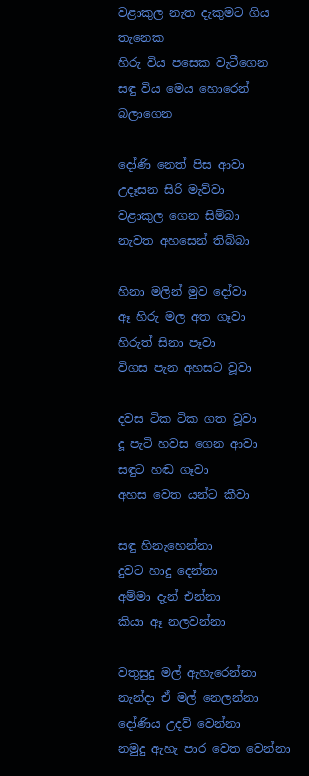වළාකුල නැත දැකුමට ගිය තැනෙක
හිරු විය පසෙක වැටීගෙන
සඳු විය මෙය හොරෙන් බලාගෙන

දෝණි නෙත් පිස ආවා
උදෑසන සිරි මැව්වා
වළාකුල ගෙන සිම්බා
නැවත අහසෙන් තිබ්බා

හිනා මලින් මුව දෝවා
ඈ හිරු මල අත ගෑවා
හිරුත් සිනා පෑවා
විගස පැන අහසට වූවා

දවස ටික ටික ගත වූවා
දූ පැටි හවස ගෙන ආවා
සඳුට හඬ ගෑවා
අහස වෙත යන්ට කීවා

සඳු හිනැහෙන්නා
දුවට හාදු දෙන්නා
අම්මා දැන් එන්නා
කියා ඈ නලවන්නා

වතුසුදු මල් ඇහැරෙන්නා
නැන්දා ඒ මල් නෙලන්නා
දෝණිය උදව් වෙන්නා
නමුදු ඇහැ පාර වෙත වෙන්නා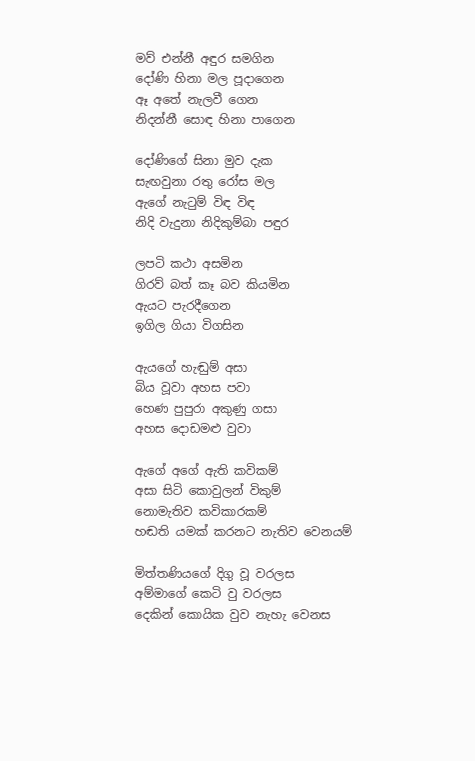මව් එන්නී අඳුර සමගින
දෝණි හිනා මල පූදාගෙන
ඈ අතේ නැලවී ගෙන
නිදන්නී සොඳ හිනා පාගෙන

දෝණිගේ සිනා මුව දැක
සැඟවුනා රතු රෝස මල
ඇගේ නැටුම් විඳ විඳ
නිදි වැදුනා නිදිකුම්බා පඳුර

ලපටි කථා අසමින
ගිරව් බත් කෑ බව කියමින
ඇයට පැරදීගෙන
ඉගිල ගියා විගසින

ඇයගේ හැඬුම් අසා
බිය වූවා අහස පවා
හෙණ පුපුරා අකුණු ගසා
අහස දොඩමළු වුවා

ඇගේ අගේ ඇති කවිකම්
අසා සිටි කොවුලන් විකුම්
නොමැතිව කවිකාරකම්
හඬති යමක් කරනට නැතිව වෙනයම්

මිත්තණියගේ දිගු වූ වරලස
අම්මාගේ කෙටි වු වරලස
දෙකින් කොයික වුව නැහැ වෙනස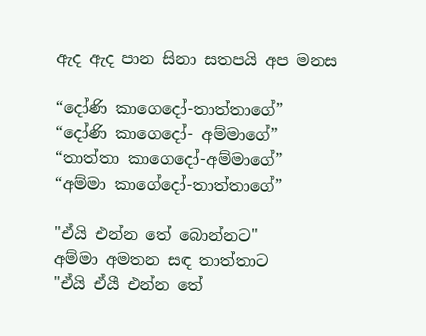ඇද ඇද පාන සිනා සතපයි අප මනස

“දෝණි කාගෙදෝ-තාත්තාගේ”
“දෝණි කාගෙදෝ- අම්මාගේ”
“තාත්තා කාගෙදෝ-අම්මාගේ”
“අම්මා කාගේදෝ-තාත්තාගේ”

"ඒයි එන්න තේ බොන්නට"
අම්මා අමතන සඳ තාත්තාට
"ඒයි ඒයී එන්න තේ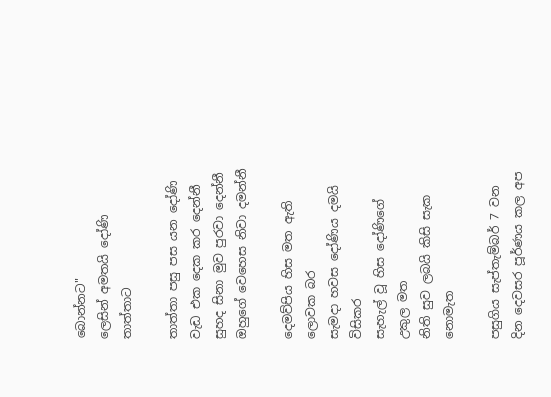බොන්නට"
ලෙසින් අමතයි දෝණි තාත්තාට

තාත්තා පසු පස යන දෝණි
වැඩ එක දෙක කර දෙන්නී
සුහද සිනා මුව පුරවා දෙන්නී
ඔහුගේ වෙහෙස නිවා දමන්නී

දෙමව්පිය හිස මත ඇති ලොවක බර
සැමදා හවස දෝණිය දමයි විසිකර
සැහැල් වූ හිස දෝණිගේ උකුල මත
නිති සුව ලබයි කිසි සැක නොමැත

පසුගිය සැප්තැම්බර් 7 වන දින දෙවසර පූර්ණය කල අප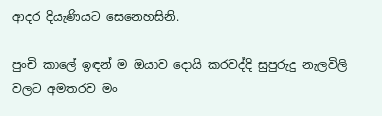ආදර දියැණියට සෙනෙහසිනි.

පුංචි කාලේ ඉඳන් ම ඔයාව දොයි කරවද්දි සුපුරුදු නැලවිලි වලට අමතරව මං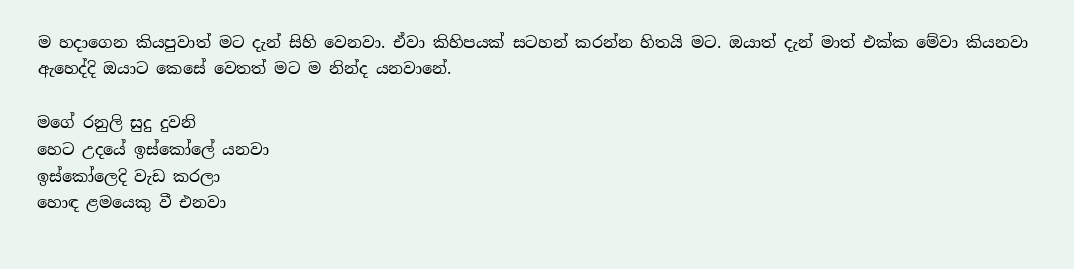ම හදාගෙන කියපුවාත් මට දැන් සිහි වෙනවා. ඒවා කිහිපයක් සටහන් කරන්න හිතයි මට. ඔයාත් දැන් මාත් එක්ක මේවා කියනවා ඇහෙද්දි ඔයාට කෙසේ වෙතත් මට ම නින්ද යනවානේ.

මගේ රනුලි සුදු දුවනි
හෙට උදයේ ඉස්කෝලේ යනවා
ඉස්කෝලෙදි වැඩ කරලා
හොඳ ළමයෙකු වී එනවා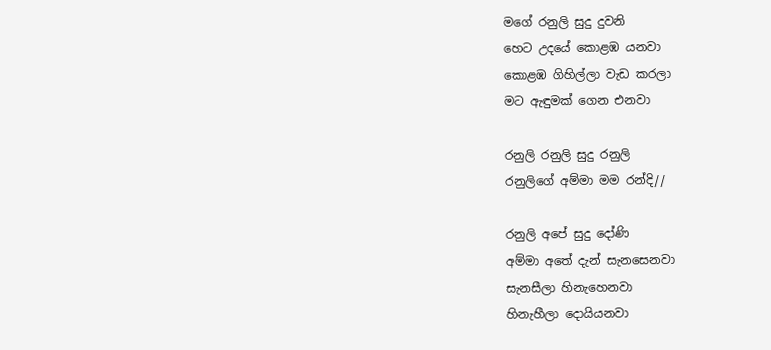මගේ රනුලි සුදු දුවනි
හෙට උදයේ කොළඹ යනවා
කොළඹ ගිහිල්ලා වැඩ කරලා
මට ඇඳුමක් ගෙන එනවා

රනුලි රනුලි සුදු රනුලි
රනුලිගේ අම්මා මම රන්දි//

රනුලි අපේ සුදු ‍දෝණි
අම්මා අතේ දැන් සැනසෙනවා
සැනසීලා හිනැහෙනවා
හිනැහීලා දොයියනවා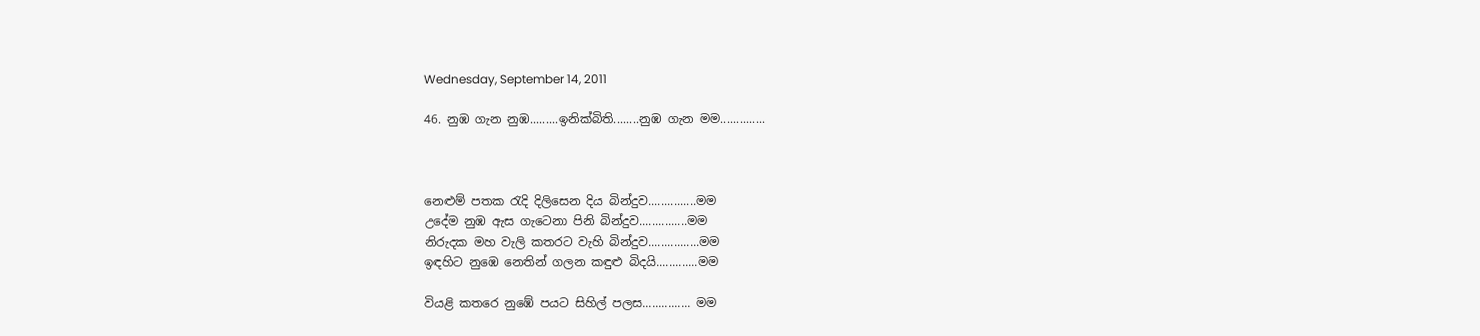Wednesday, September 14, 2011

46. නුඹ ගැන නුඹ.........ඉනික්බිති........නුඹ ගැන මම..............



නෙළුම් පතක රැදි දිලිසෙන දිය බින්දුව...............මම
උදේම නුඹ ඇස ගැටෙනා පිනි බින්දුව...............මම
නිරුදක මහ වැලි කතරට වැහි බින්දුව................මම
ඉඳහිට නුඹෙ නෙතින් ගලන කඳුළු බිදයි.............මම

වියළි කතරෙ නුඹේ පයට සිහිල් පලස............... මම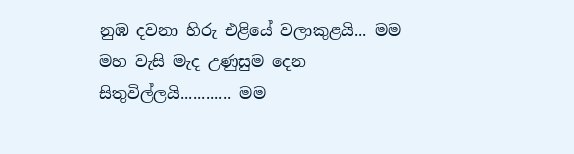නුඹ දවනා හිරු එළියේ වලාකුළයි... මම
මහ වැසි මැද උණුසුම දෙන සිතුවිල්ලයි............ මම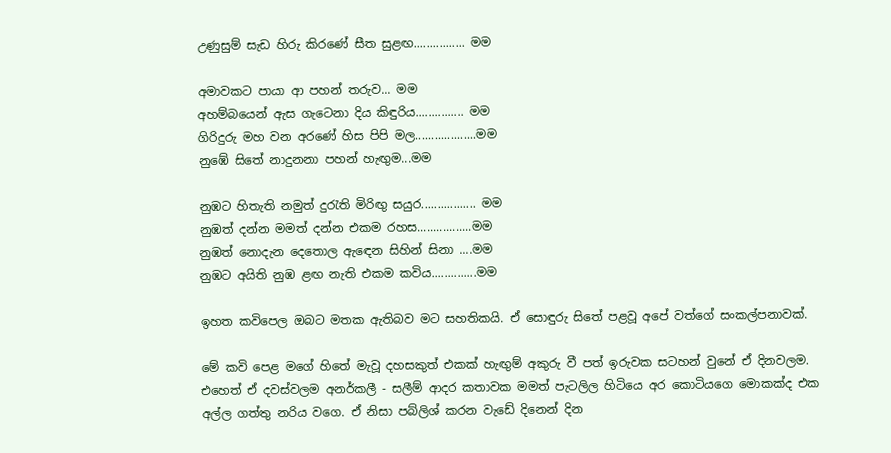උණුසුම් සැඩ හිරු කිරණේ සීත සුළඟ................ මම

අමාවකට පායා ආ පහන් තරුව... මම
අහම්බයෙන් ඇස ගැටෙනා දිය කිඳුරිය............... මම
ගිරිදුරු මහ වන අරණේ හිස පිපි මල...................මම
නුඹේ සිතේ නාදුනනා පහන් හැඟුම...මම

නුඹට හිතැති නමුත් දුරැති මිරිඟු සයුර................. මම
නුඹත් දන්න මමත් දන්න එකම රහස.................මම
නුඹත් නොදැන දෙතොල ඇඳෙන සිහින් සිනා ....මම
නුඹට අයිති නුඹ ළඟ නැති එකම කවිය..............මම

ඉහත කවිපෙල ඔබට මතක ඇතිබව මට සහතිකයි. ඒ සොඳුරු සිතේ පළවූ අපේ වත්ගේ සංකල්පනාවක්.

මේ කවි පෙළ මගේ හිතේ මැවූ දහසකුත් එකක් හැඟුම් අකුරු වී පත් ඉරුවක සටහන් වුනේ ඒ දිනවලම. එහෙත් ඒ දවස්වලම අනර්කලී - සලීම් ආදර කතාවක මමත් පැටලිල හිටියෙ අර කොටියගෙ මොකක්ද එක අල්ල ගත්තු නරිය වගෙ. ඒ නිසා පබ්ලිශ් කරන වැඩේ දිනෙන් දින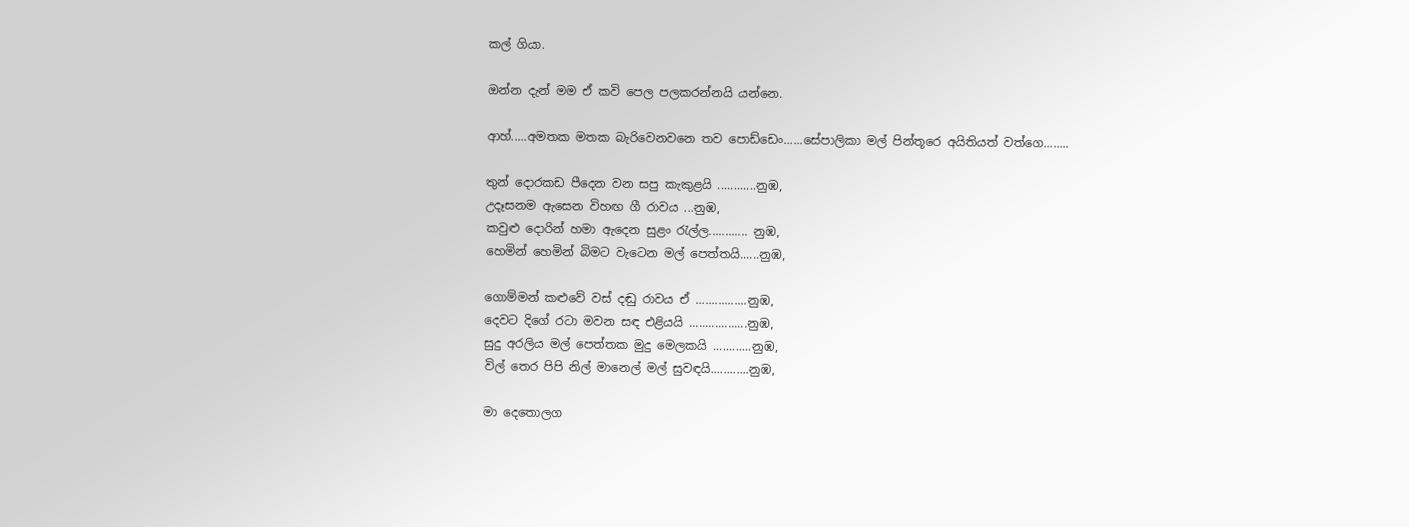කල් ගියා.

ඔන්න දැන් මම ඒ කවි පෙල පලකරන්නයි යන්නෙ.

ආහ්.....අමතක මතක බැරිවෙනවනෙ තව පොඩ්ඩෙං......සේපාලිකා මල් පින්තූරෙ අයිතියත් වත්ගෙ........

තුන් දොරකඩ පීදෙන වන සපු කැකුළයි ............නුඹ,
උදෑසනම ඇසෙන විහඟ ගී රාවය ...නුඹ,
කවුළු දොරින් හමා ඇදෙන සුළං රැල්ල............ නුඹ,
හෙමින් හෙමින් බිමට වැටෙන මල් පෙත්තයි......නුඹ,

ගොම්මන් කළුවේ වස් දඬු රාවය ඒ ................නුඹ,
දෙවට දිගේ රටා මවන සඳ එළියයි ..................නුඹ,
සුදු අරලිය මල් පෙත්තක මුදු මෙලකයි ............නුඹ,
විල් තෙර පිපි නිල් මානෙල් මල් සුවඳයි............නුඹ,

මා දෙතොලග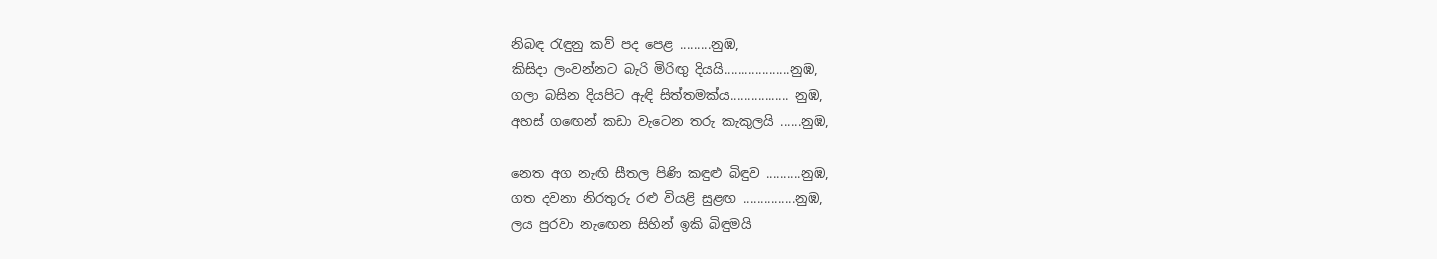නිබඳ රැඳුනු කව් පද පෙළ .........නුඹ,
කිසිදා ලංවන්නට බැරි මිරිඟු දියයි...................නුඹ,
ගලා බසින දියපිට ඇඳි සිත්තමක්ය................. නුඹ,
අහස් ගඟෙන් කඩා වැටෙන තරු කැකුලයි ......නුඹ,

නෙත අග නැඟි සීතල පිණි කඳුළු බිඳුව ..........නුඹ,
ගත දවනා නිරතුරු රළු වියළි සුළඟ ...............නුඹ,
ලය පුරවා නැඟෙන සිහින් ඉකි බිඳුමයි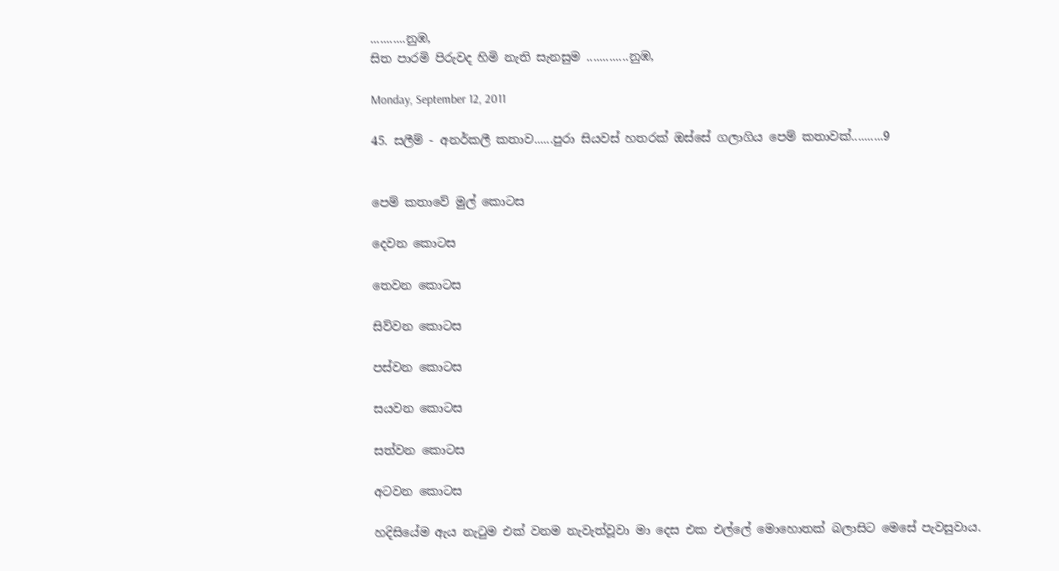...........නුඹ,
සිත පාරමි පිරුවද හිමි නැති සැනසුම .............නුඹ,

Monday, September 12, 2011

45. සලීම් - අනර්කලී කතාව......පුරා සියවස් හතරක් ඔස්සේ ගලාගිය පෙම් කතාවක්..........9


පෙම් කතාවේ මුල් කොටස

දෙවන කොටස

තෙවන කොටස

සිව්වන කොටස

පස්වන කොටස

සයවන කොටස

සත්වන කොටස

අටවන කොටස

හදිසියේම ඇය නැටුම එක් වනම නැවැත්වූවා මා දෙස එක එල්ලේ මොහොතක් බලාසිට මෙසේ පැවසුවාය.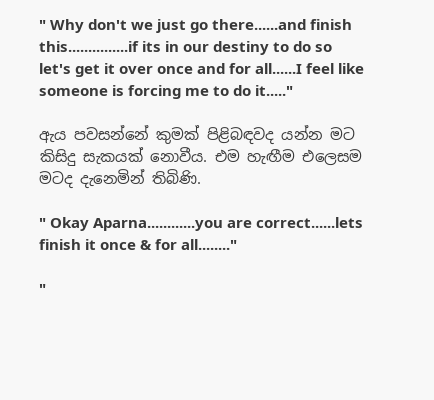" Why don't we just go there......and finish this...............if its in our destiny to do so let's get it over once and for all......I feel like someone is forcing me to do it....."

ඇය පවසන්නේ කුමක් පිළිබඳවද යන්න මට කිසිදු සැකයක් නොවීය. එම හැඟීම එලෙසම මටද දැනෙමින් තිබිණි.

" Okay Aparna............you are correct......lets finish it once & for all........"

"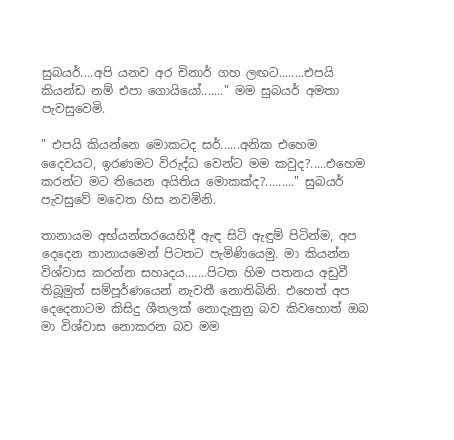සුබයර්....අපි යනව අර චිනාර් ගහ ලඟට........එපයි කියන්ඩ නම් එපා ගොයියෝ......." මම සුබයර් අමතා පැවසුවෙමි.

" එපයි කියන්නෙ මොකටද සර්......අනික එහෙම දෛවයට, ඉරණමට විරුද්ධ වෙන්ට මම කවුද?.....එහෙම කරන්ට මට තියෙන අයිතිය මොකක්ද?........." සුබයර් පැවසුවේ මවෙත හිස නවමිනි.

තානායම අභ්යන්තරයෙහිදී ඇඳ සිටි ඇඳුම් පිටින්ම, අප දෙදෙන තානායමෙන් පිටතට පැමිණියෙමු. මා කියන්න විශ්වාස කරන්න සහෘදය.......පිටත හිම පතනය අඩුවී තිබූමුත් සම්පූර්ණයෙන් නැවතී නොතිබිනි. එහෙත් අප දෙදෙනාටම කිසිදු ශීතලක් නොදැනුනු බව කිවහොත් ඔබ මා විශ්වාස නොකරන බව මම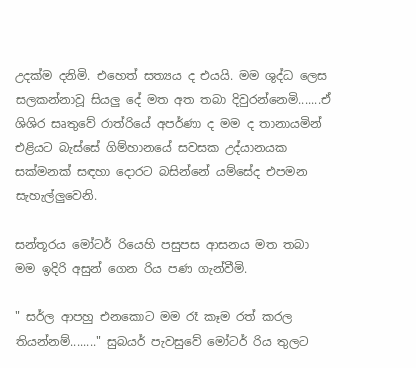උදක්ම දනිමි. එහෙත් සත්‍යය ද එයයි. මම ශුද්ධ ලෙස සලකන්නාවූ සියලු දේ මත අත තබා දිවුරන්නෙමි.......ඒ ශිශිර සෘතුවේ රාත්රියේ අපර්ණා ද මම ද තානායමින් එළියට බැස්සේ ගිම්හානයේ සවසක උද්යානයක සක්මනක් සඳහා දොරට බසින්නේ යම්සේද එපමන සැහැල්ලුවෙනි.

සන්තූරය මෝටර් රියෙහි පසුපස ආසනය මත තබා මම ඉදිරි අසුන් ගෙන රිය පණ ගැන්වීමි.

" සර්ල ආපහු එනකොට මම රෑ කෑම රත් කරල තියන්නම්........" සුබයර් පැවසුවේ මෝටර් රිය තුලට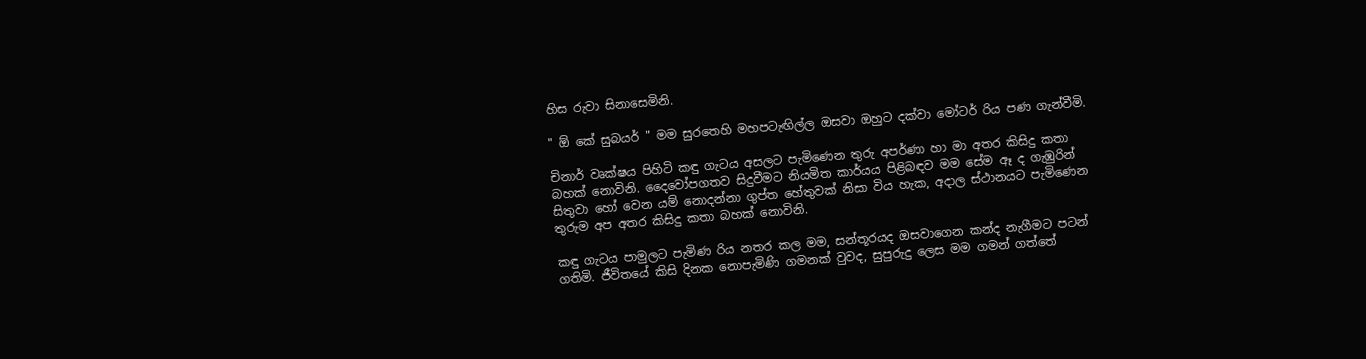හිස රුවා සිනාසෙමිනි.

" ඕ කේ සුබයර් " මම සුරතෙහි මහපටැඟිල්ල ඔසවා ඔහුට දක්වා මෝටර් රිය පණ ගැන්වීමි.

චිනාර් වෘක්ෂය පිහිටි කඳු ගැටය අසලට පැමිණෙන තුරු අපර්ණා හා මා අතර කිසිදු කතා බහක් නොවිනි. දෛවෝපගතව සිදුවීමට නියමිත කාර්යය පිළිබඳව මම සේම ඈ ද ගැඹුරින් සිතුවා හෝ වෙන යම් නොදන්නා ගුප්ත හේතුවක් නිසා විය හැක, අදාල ස්ථානයට පැමිණෙන තුරුම අප අතර කිසිදු කතා බහක් නොවිනි.

කඳු ගැටය පාමුලට පැමිණ රිය නතර කල මම, සන්තූරයද ඔසවාගෙන කන්ද නැගීමට පටන් ගතිමි. ජීවිතයේ කිසි දිනක නොපැමිණි ගමනක් වුවද, සුපුරුදු ලෙස මම ගමන් ගත්තේ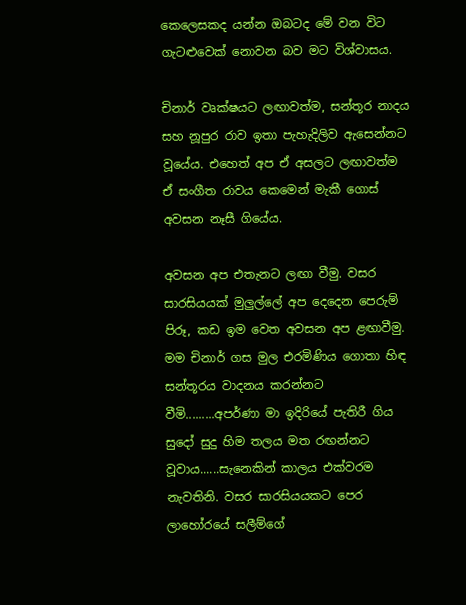කෙලෙසකද යන්න ඔබටද මේ වන විට ගැටළුවෙක් නොවන බව මට විශ්වාසය.

චිනාර් වෘක්ෂයට ලඟාවත්ම, සන්තූර නාදය සහ නූපුර රාව ඉතා පැහැදිලිව ඇසෙන්නට වූයේය. එහෙත් අප ඒ අසලට ලඟාවත්ම ඒ සංගීත රාවය කෙමෙන් මැකී ගොස් අවසන නෑසී ගියේය.

අවසන අප එතැනට ලඟා වීමු. වසර සාරසියයක් මුලුල්ලේ අප දෙදෙන පෙරුම් පිරූ, කඩ ඉම වෙත අවසන අප ළඟාවීමු. මම චිනාර් ගස මුල එරමිණිය ගොතා හිඳ සන්තූරය වාදනය කරන්නට වීමි.........අපර්ණා මා ඉදිරියේ පැතිරී ගිය සුදෝ සුදු හිම තලය මත රඟන්නට වූවාය......සැනෙකින් කාලය එක්වරම නැවතිනි. වසර සාරසියයකට පෙර ලාහෝරයේ සලීම්ගේ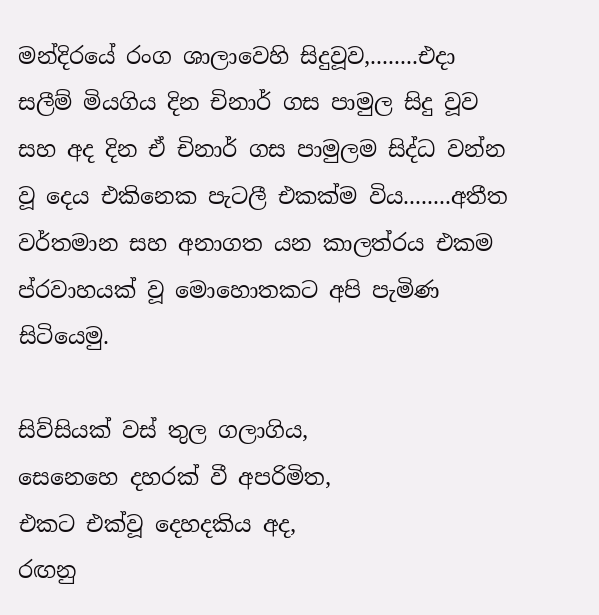මන්දිරයේ රංග ශාලාවෙහි සිදුවූව,........එදා සලීම් මියගිය දින චිනාර් ගස පාමුල සිදු වූව සහ අද දින ඒ චිනාර් ගස පාමුලම සිද්ධ වන්න වූ දෙය එකිනෙක පැටලී එකක්ම විය........අතීත වර්තමාන සහ අනාගත යන කාලත්රය එකම ප්රවාහයක් වූ මොහොතකට අපි පැමිණ සිටියෙමු.

සිව්සියක් වස් තුල ගලාගිය,
සෙනෙහෙ දහරක් වී අපරිමිත,
එකට එක්වූ දෙහදකිය අද,
රඟනු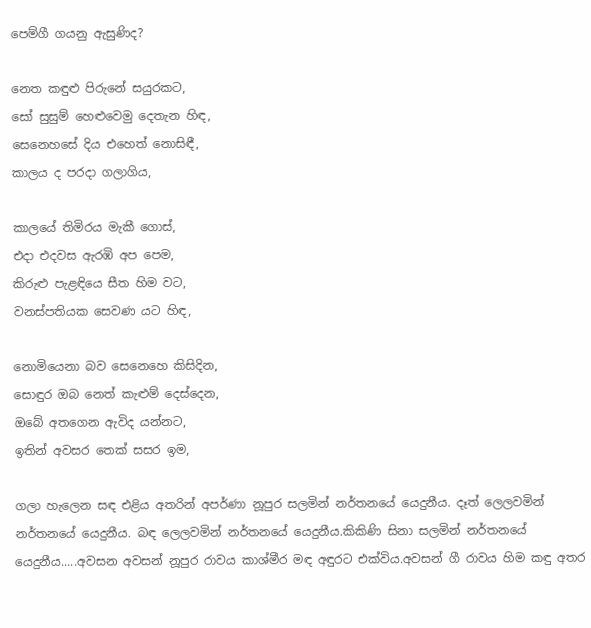පෙම්ගී ගයනු ඇසුණිද?

නෙත කඳුළු පිරුනේ සයුරකට,
සෝ සුසුම් හෙළුවෙමු දෙතැන හිඳ,
සෙනෙහසේ දිය එහෙත් නොසිඳී,
කාලය ද පරදා ගලාගිය,

කාලයේ තිමිරය මැකී ගොස්,
එදා එදවස ඇරඹි අප පෙම,
කිරුළු පැළඳියෙ සීත හිම වට,
වනස්පතියක සෙවණ යට හිඳ,

නොමියෙනා බව සෙනෙහෙ කිසිදින,
සොඳුර ඔබ නෙත් කැළුම් දෙස්දෙන,
ඔබේ අතගෙන ඇවිද යන්නට,
ඉතින් අවසර තෙක් සසර ඉම,

ගලා හැලෙන සඳ එළිය අතරින් අපර්ණා නූපුර සලමින් නර්තනයේ යෙදුනීය. දෑත් ලෙලවමින් නර්තනයේ යෙදුනීය. බඳ ලෙලවමින් නර්තනයේ යෙදුනීය.කිකිණි සිනා සලමින් නර්තනයේ යෙදුනීය.....අවසන අවසන් නූපුර රාවය කාශ්මීර මඳ අඳුරට එක්විය.අවසන් ගී රාවය හිම කඳු අතර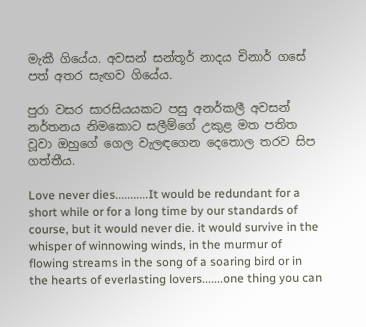මැකී ගියේය. අවසන් සන්තූර් නාදය චිනාර් ගසේ පත් අතර සැඟව ගියේය.

පුරා වසර සාරසියයකට පසු අනර්කලී අවසන් නර්තනය නිමකොට සලීම්ගේ උකුළ මත පතිත වූවා ඔහුගේ ගෙල වැලඳගෙන දෙතොල තරව සිප ගත්තීය.

Love never dies...........It would be redundant for a short while or for a long time by our standards of course, but it would never die. it would survive in the whisper of winnowing winds, in the murmur of flowing streams in the song of a soaring bird or in the hearts of everlasting lovers.......one thing you can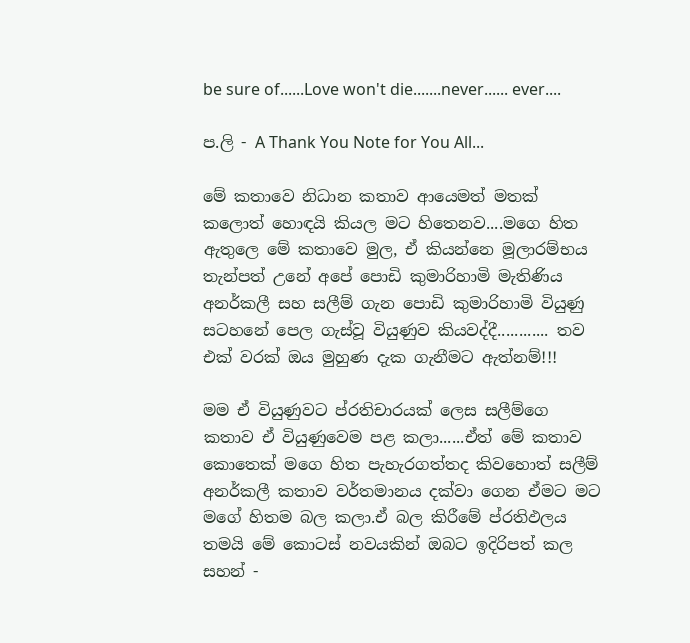be sure of......Love won't die.......never...... ever....

ප.ලි - A Thank You Note for You All...

මේ කතාවෙ නිධාන කතාව ආයෙමත් මතක් කලොත් හොඳයි කියල මට හිතෙනව....මගෙ හිත ඇතුලෙ මේ කතාවෙ මුල, ඒ කියන්නෙ මූලාරම්භය තැන්පත් උනේ අපේ පොඩි කුමාරිහාමි මැතිණිය අනර්කලී සහ සලීම් ගැන පොඩි කුමාරිහාමි වියුණු සටහනේ පෙල ගැස්වූ වියුණුව කියවද්දී............ තව එක් වරක් ඔය මුහුණ දැක ගැනීමට ඇත්නම්!!!

මම ඒ වියුණුවට ප්රතිචාරයක් ලෙස සලීම්ගෙ කතාව ඒ වියුණුවෙම පළ කලා......ඒත් මේ කතාව කොතෙක් මගෙ හිත පැහැරගත්තද කිවහොත් සලීම් අනර්කලී කතාව වර්තමානය දක්වා ගෙන ඒමට මට මගේ හිතම බල කලා.ඒ බල කිරීමේ ප්රතිඵලය තමයි මේ කොටස් නවයකින් ඔබට ඉදිරිපත් කල සහන් -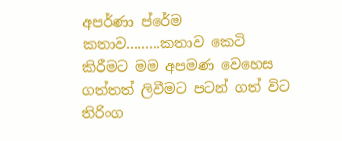අපර්ණා ප්රේම කතාව.........කතාව කෙටි කිරීමට මම අපමණ වෙහෙස ගත්තත් ලිවීමට පටන් ගත් විට තිරිංග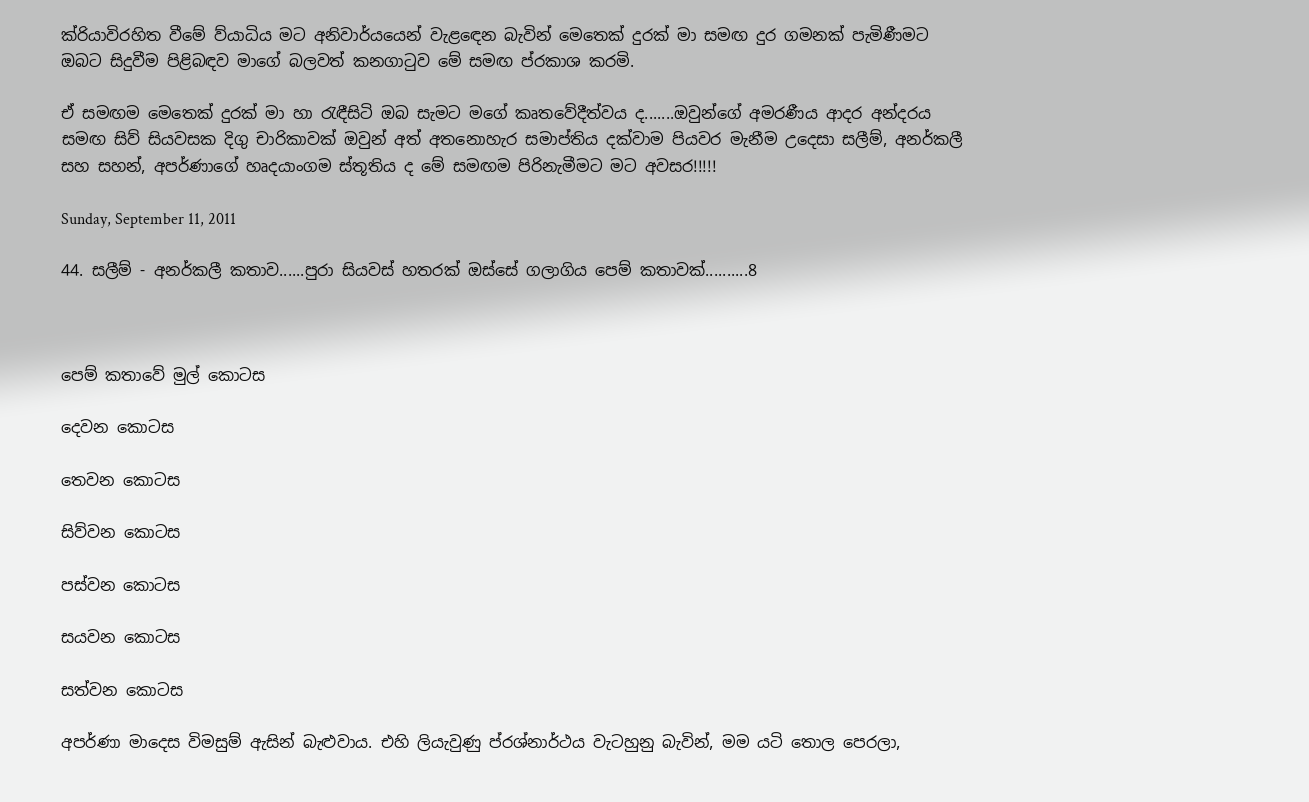ක්රියාවිරහිත වීමේ ව්යාධිය මට අනිවාර්යයෙන් වැළඳෙන බැවින් මෙතෙක් දුරක් මා සමඟ දුර ගමනක් පැමිණීමට ඔබට සිදුවීම පිළිබඳව මාගේ බලවත් කනගාටුව මේ සමඟ ප්රකාශ කරමි.

ඒ සමඟම මෙතෙක් දුරක් මා හා රැඳීසිටි ඔබ සැමට මගේ කෘතවේදීත්වය ද.......ඔවුන්ගේ අමරණීය ආදර අන්දරය සමඟ සිව් සියවසක දිගු චාරිකාවක් ඔවුන් අත් අතනොහැර සමාප්තිය දක්වාම පියවර මැනීම උදෙසා සලීම්, අනර්කලී සහ සහන්, අපර්ණාගේ හෘදයාංගම ස්තූතිය ද මේ සමඟම පිරිනැමීමට මට අවසර!!!!!

Sunday, September 11, 2011

44. සලීම් - අනර්කලී කතාව......පුරා සියවස් හතරක් ඔස්සේ ගලාගිය පෙම් කතාවක්..........8



පෙම් කතාවේ මුල් කොටස

දෙවන කොටස

තෙවන කොටස

සිව්වන කොටස

පස්වන කොටස

සයවන කොටස

සත්වන කොටස

අපර්ණා මාදෙස විමසුම් ඇසින් බැළුවාය. එහි ලියැවුණු ප්රශ්නාර්ථය වැටහුනු බැවින්, මම යටි තොල පෙරලා,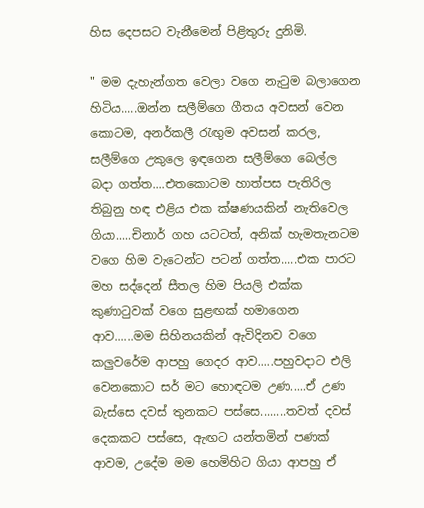හිස දෙපසට වැනීමෙන් පිළිතුරු දුනිමි.

" මම දැහැන්ගත වෙලා වගෙ නැටුම බලාගෙන හිටිය.....ඔන්න සලීම්ගෙ ගීතය අවසන් වෙන කොටම, අනර්කලී රැඟුම අවසන් කරල, සලීම්ගෙ උකුලෙ ඉඳගෙන සලීම්ගෙ බෙල්ල බදා ගත්ත....එතකොටම හාත්පස පැතිරිල තිබුනු හඳ එළිය එක ක්ෂණයකින් නැතිවෙල ගියා.....චිනාර් ගහ යටටත්, අනික් හැමතැනටම වගෙ හිම වැටෙන්ට පටන් ගත්ත.....එක පාරට මහ සද්දෙන් සීතල හිම පියලි එක්ක කුණාටුවක් වගෙ සුළඟක් හමාගෙන ආව......මම සිහිනයකින් ඇවිදිනව වගෙ කලුවරේම ආපහු ගෙදර ආව.....පහුවදාට එලි වෙනකොට සර් මට හොඳටම උණ.....ඒ උණ බැස්සෙ දවස් තුනකට පස්සෙ........තවත් දවස් දෙකකට පස්සෙ, ඇඟට යන්තමින් පණක් ආවම, උදේම මම හෙමිහිට ගියා ආපහු ඒ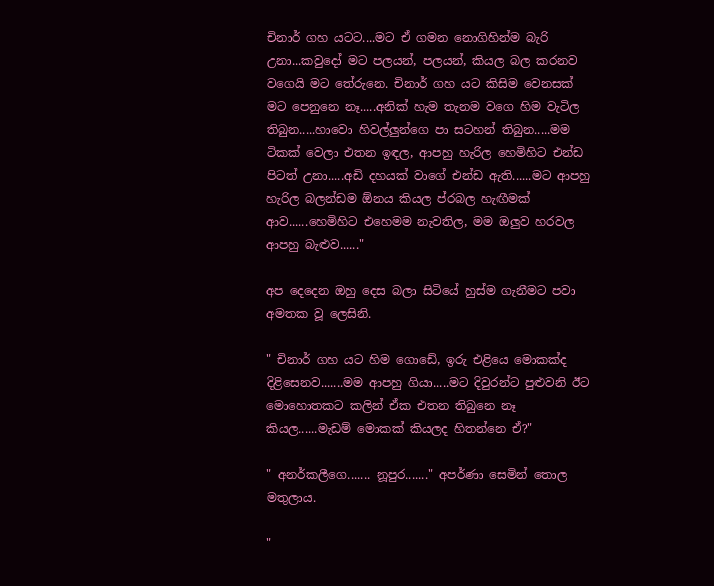චිනාර් ගහ යටට....මට ඒ ගමන නොගිහින්ම බැරි උනා...කවුදෝ මට පලයන්, පලයන්, කියල බල කරනව වගෙයි මට තේරුනෙ. චිනාර් ගහ යට කිසිම වෙනසක් මට පෙනුනෙ නෑ.....අනික් හැම තැනම වගෙ හිම වැටිල තිබුන.....හාවො හිවල්ලුන්ගෙ පා සටහන් තිබුන.....මම ටිකක් වෙලා එතන ඉඳල, ආපහු හැරිල හෙමිහිට එන්ඩ පිටත් උනා.....අඩි දහයක් වාගේ එන්ඩ ඇති......මට ආපහු හැරිල බලන්ඩම ඕනය කියල ප්රබල හැඟීමක් ආව......හෙමිහිට එහෙමම නැවතිල, මම ඔලුව හරවල ආපහු බැළුව......"

අප දෙදෙන ඔහු දෙස බලා සිටියේ හුස්ම ගැනීමට පවා අමතක වූ ලෙසිනි.

" චිනාර් ගහ යට හිම ගොඩේ, ඉරු එළියෙ මොකක්ද දිළිසෙනව.......මම ආපහු ගියා.....මට දිවුරන්ට පුළුවනි ඊට මොහොතකට කලින් ඒක එතන තිබුනෙ නෑ කියල......මැඩම් මොකක් කියලද හිතන්නෙ ඒ?"

" අනර්කලීගෙ....... නූපුර......." අපර්ණා සෙමින් තොල මතුලාය.

"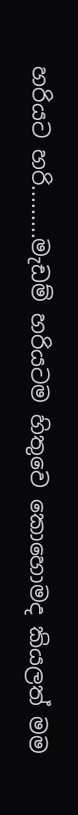හරියට හරි.........මැඩම් හරියටම හිතුවෙ කොහොමද කියලත් මම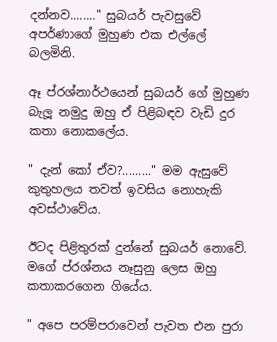දන්නව........" සුබයර් පැවසුවේ අපර්ණාගේ මුහුණ එක එල්ලේ බලමිනි.

ඈ ප්රශ්නාර්ථයෙන් සුබයර් ගේ මුහුණ බැලූ නමුදු ඔහු ඒ පිළිබඳව වැඩි දුර කතා නොකලේය.

" දැන් කෝ ඒව?........." මම ඇසුවේ කුතුහලය තවත් ඉවසිය නොහැකි අවස්ථාවේය.

ඊටද පිළිතුරක් දුන්නේ සුබයර් නොවේ. මගේ ප්රශ්නය නෑසුනු ලෙස ඔහු කතාකරගෙන ගියේය.

" අපෙ පරම්පරාවෙන් පැවත එන පුරා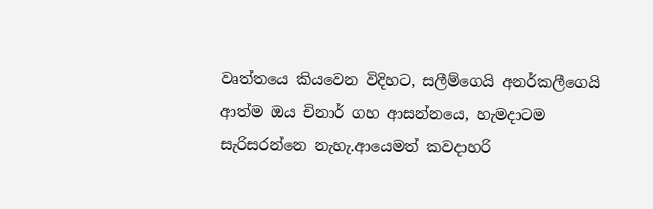වෘත්තයෙ කියවෙන විදිහට, සලීම්ගෙයි අනර්කලීගෙයි ආත්ම ඔය චිනාර් ගහ ආසන්නයෙ, හැමදාටම සැරිසරන්නෙ නැහැ.ආයෙමත් කවදාහරි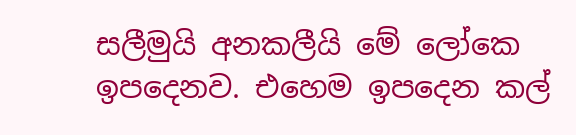සලීමුයි අනකලීයි මේ ලෝකෙ ඉපදෙනව. එහෙම ඉපදෙන කල්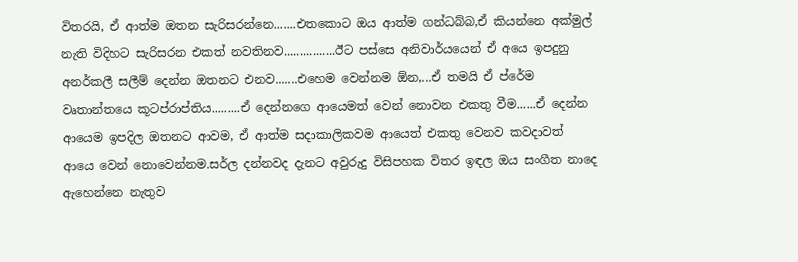විතරයි, ඒ ආත්ම ඔතන සැරිසරන්නෙ.......එතකොට ඔය ආත්ම ගන්ධබ්බ,ඒ කියන්නෙ අක්මුල් නැති විදිහට සැරිසරන එකත් නවතිනව................ඊට පස්සෙ අනිවාර්යයෙන් ඒ අයෙ ඉපදුනු අනර්කලී සලීම් දෙන්න ඔතනට එනව.......එහෙම වෙන්නම ඕන,...ඒ තමයි ඒ ප්රේම වෘතාන්තයෙ කූටප්රාප්තිය.........ඒ දෙන්නගෙ ආයෙමත් වෙන් නොවන එකතු වීම......ඒ දෙන්න ආයෙම ඉපදිල ඔතනට ආවම, ඒ ආත්ම සදාකාලිකවම ආයෙත් එකතු වෙනව කවදාවත් ආයෙ වෙන් නොවෙන්නම.සර්ල දන්නවද දැනට අවුරුදු විසිපහක විතර ඉඳල ඔය සංගීත නාදෙ ඇහෙන්නෙ නැතුව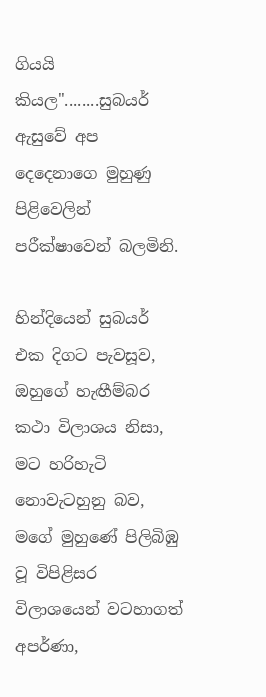ගියයි කියල"........සුබයර් ඇසුවේ අප දෙදෙනාගෙ මුහුණු පිළිවෙලින් පරීක්ෂාවෙන් බලමිනි.

හින්දියෙන් සුබයර් එක දිගට පැවසූව, ඔහුගේ හැඟීම්බර කථා විලාශය නිසා, මට හරිහැටි නොවැටහුනු බව, මගේ මුහුණේ පිලිබිඹු වූ විපිළිසර විලාශයෙන් වටහාගත් අපර්ණා,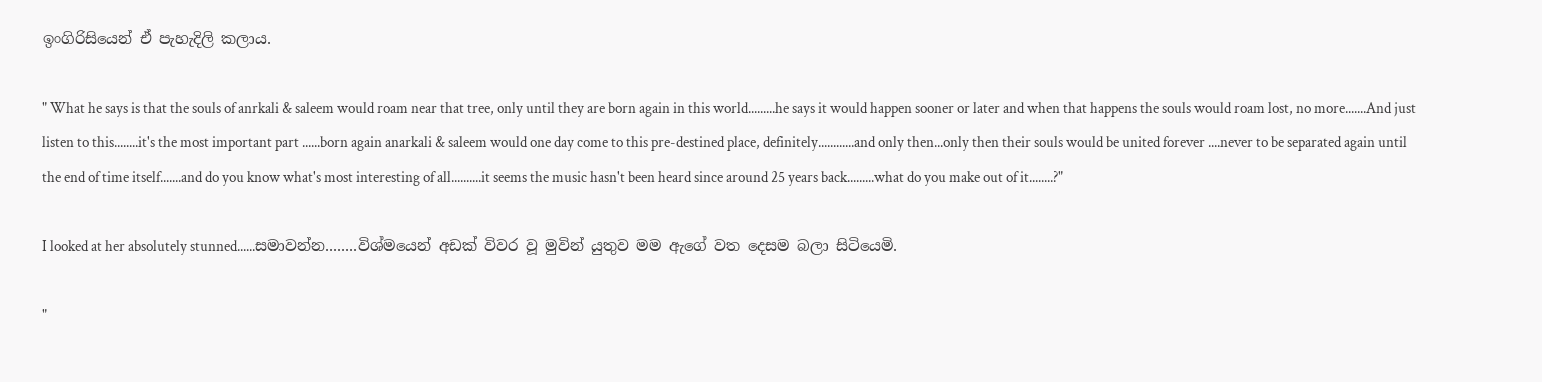ඉංගිරිසියෙන් ඒ පැහැදිලි කලාය.

" What he says is that the souls of anrkali & saleem would roam near that tree, only until they are born again in this world.........he says it would happen sooner or later and when that happens the souls would roam lost, no more.......And just listen to this........it's the most important part ......born again anarkali & saleem would one day come to this pre-destined place, definitely............and only then...only then their souls would be united forever ....never to be separated again until the end of time itself.......and do you know what's most interesting of all..........it seems the music hasn't been heard since around 25 years back.........what do you make out of it........?"

I looked at her absolutely stunned......සමාවන්න........විශ්මයෙන් අඩක් විවර වූ මුවින් යුතුව මම ඇගේ වත දෙසම බලා සිටියෙමි.

"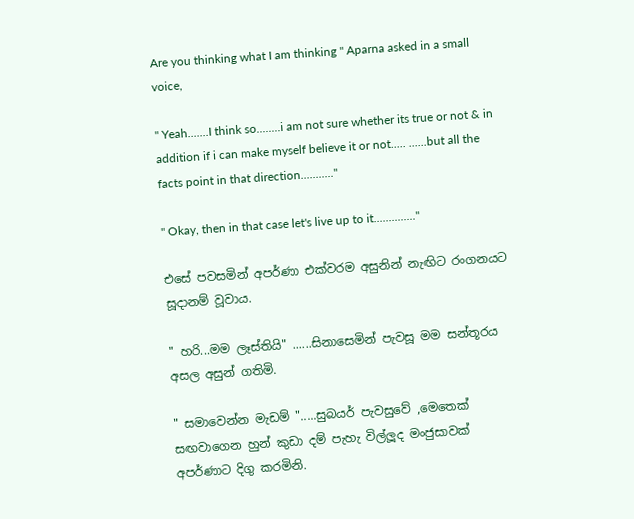Are you thinking what I am thinking " Aparna asked in a small voice,

" Yeah.......I think so........i am not sure whether its true or not & in addition if i can make myself believe it or not..... ......but all the facts point in that direction..........."

" Okay, then in that case let's live up to it.............."

එසේ පවසමින් අපර්ණා එක්වරම අසුනින් නැඟිට රංගනයට සූදානම් වූවාය.

" හරි...මම ලෑස්තියි" ......සිනාසෙමින් පැවසූ මම සන්තූරය අසල අසුන් ගතිමි.

" සමාවෙන්න මැඩම් ".....සුබයර් පැවසුවේ ,මෙතෙක් සඟවාගෙන හුන් කුඩා දම් පැහැ විල්ලූද මංජුසාවක් අපර්ණාට දිගු කරමිනි.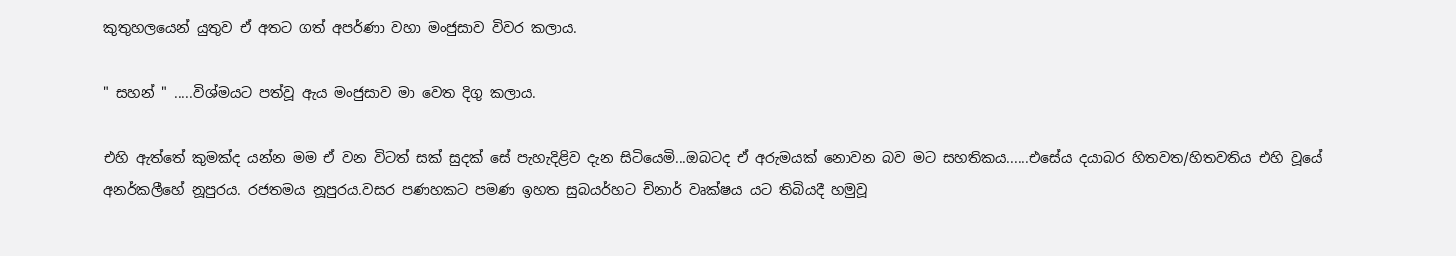කුතුහලයෙන් යුතුව ඒ අතට ගත් අපර්ණා වහා මංජුසාව විවර කලාය.

" සහන් " .....විශ්මයට පත්වූ ඇය මංජුසාව මා වෙත දිගු කලාය.

එහි ඇත්තේ කුමක්ද යන්න මම ඒ වන විටත් සක් සුදක් සේ පැහැදිළිව දැන සිටියෙමි...ඔබටද ඒ අරුමයක් නොවන බව මට සහතිකය......එසේය දයාබර හිතවත/හිතවතිය එහි වූයේ අනර්කලීහේ නූපුරය. රජතමය නූපුරය.වසර පණහකට පමණ ඉහත සුබයර්හට චිනාර් වෘක්ෂය යට තිබියදී හමුවූ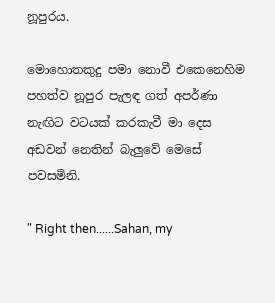නූපුරය.

මොහොතකුදු පමා නොවී එකෙනෙහිම පහත්ව නූපුර පැලඳ ගත් අපර්ණා නැඟිට වටයක් කරකැවී මා දෙස අඩවන් නෙතින් බැලුවේ මෙසේ පවසමිනි.

" Right then......Sahan, my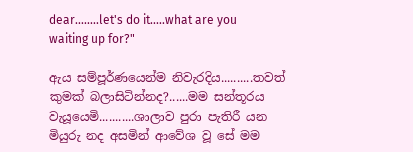dear........let's do it.....what are you waiting up for?"

ඇය සම්පූර්ණයෙන්ම නිවැරදිය..........තවත් කුමක් බලාසිටින්නද?......මම සන්තූරය වැයූයෙමි...........ශාලාව පුරා පැතිරී යන මියුරු නද අසමින් ආවේශ වූ සේ මම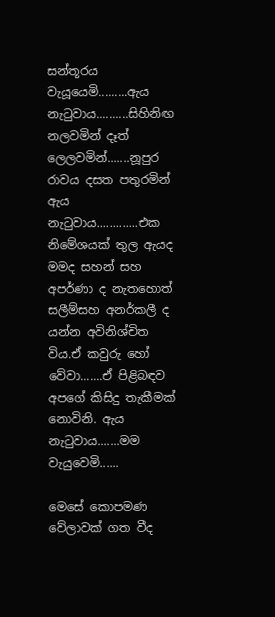සන්තූරය වැයූයෙමි.........ඇය නැටුවාය..........සිහිනිඟ නලවමින් දෑත් ලෙලවමින්.......නූපුර රාවය දසත පතුරමින් ඇය නැටුවාය.............එක නිමේශයක් තුල ඇයද මමද සහන් සහ අපර්ණා ද නැතහොත් සලීම්සහ අනර්කලී ද යන්න අවිනිශ්චිත විය.ඒ කවුරු හෝ වේවා.......ඒ පිළිබඳව අපගේ කිසිදු තැකීමක් නොවිනි. ඇය නැටුවාය.......මම වැයුවෙමි......

මෙසේ කොපමණ වේලාවක් ගත වීද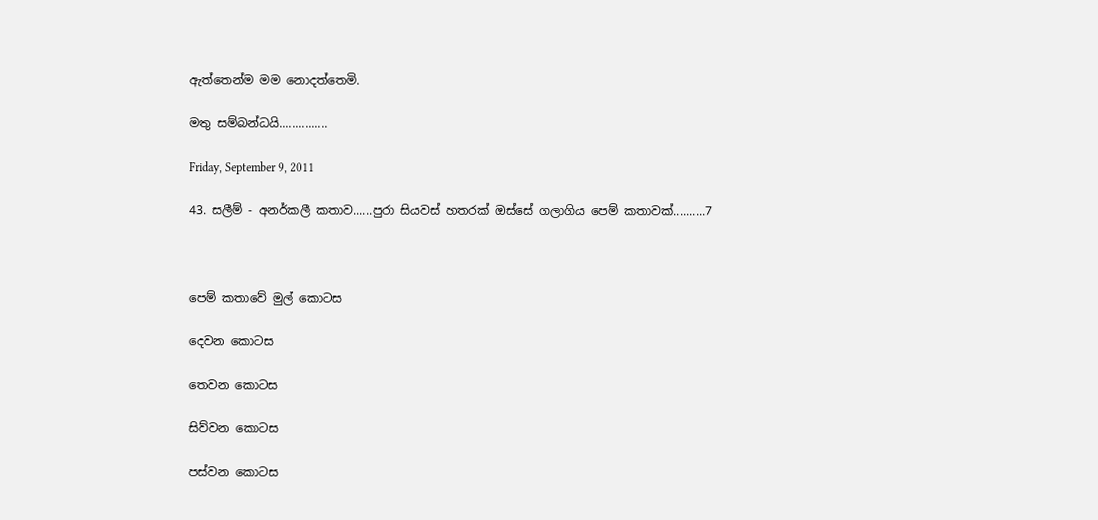ඇත්තෙන්ම මම නොදත්තෙමි.

මතු සම්බන්ධයි...............

Friday, September 9, 2011

43. සලීම් - අනර්කලී කතාව......පුරා සියවස් හතරක් ඔස්සේ ගලාගිය පෙම් කතාවක්..........7



පෙම් කතාවේ මුල් කොටස

දෙවන කොටස

තෙවන කොටස

සිව්වන කොටස

පස්වන කොටස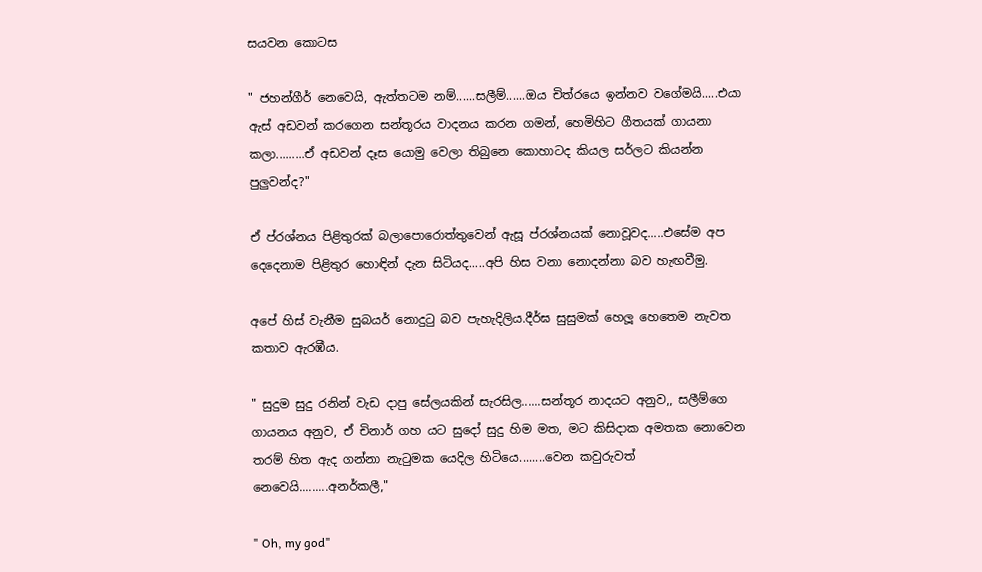සයවන කොටස

" ජහන්ගීර් නෙවෙයි, ඇත්තටම නම්......සලීම්......ඔය චිත්රයෙ ඉන්නව වගේමයි.....එයා ඇස් අඩවන් කරගෙන සන්තූරය වාදනය කරන ගමන්, හෙමිහිට ගීතයක් ගායනා කලා.........ඒ අඩවන් දෑස යොමු වෙලා තිබුනෙ කොහාටද කියල සර්ලට කියන්න පුලුවන්ද?"

ඒ ප්රශ්නය පිළිතුරක් බලාපොරොත්තුවෙන් ඇසූ ප්රශ්නයක් නොවූවද.....එසේම අප දෙදෙනාම පිළිතුර හොඳින් දැන සිටියද.....අපි හිස වනා නොදන්නා බව හැඟවීමු.

අපේ හිස් වැනීම සුබයර් නොදුටු බව පැහැදිලිය.දීර්ඝ සුසුමක් හෙලූ හෙතෙම නැවත කතාව ඇරඹීය.

" සුදුම සුදු රනින් වැඩ දාපු සේලයකින් සැරසිල......සන්තූර නාදයට අනුව,, සලීම්ගෙ ගායනය අනුව, ඒ චිනාර් ගහ යට සුදෝ සුදු හිම මත, මට කිසිදාක අමතක නොවෙන තරම් හිත ඇද ගන්නා නැටුමක යෙදිල හිටියෙ........වෙන කවුරුවත් නෙවෙයි.........අනර්කලී,"

" Oh, my god"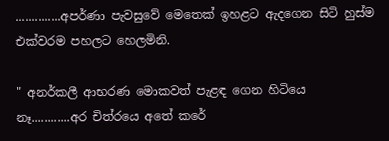..............අපර්ණා පැවසුවේ මෙතෙක් ඉහළට ඇදගෙන සිටි හුස්ම එක්වරම පහලට හෙලමිනි.

" අනර්කලී ආභරණ මොකවත් පැළඳ ගෙන හිටියෙ නෑ............අර චිත්රයෙ අතේ කරේ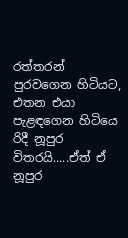රත්තරන් පුරවගෙන හිටියට, එතන එයා පැළඳගෙන හිටියෙ රිදී නූපුර විතරයි.....ඒත් ඒ නූපුර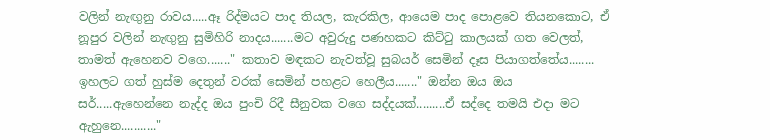වලින් නැඟුනු රාවය.....ඈ රිද්මයට පාද තියල, කැරකිල, ආයෙම පාද පොළවෙ තියනකොට, ඒ නූපුර වලින් නැඟුනු සුමිහිරි නාදය.......මට අවුරුදු පණහකට කිට්ටු කාලයක් ගත වෙලත්, තාමත් ඇහෙනව වගෙ......." කතාව මඳකට නැවත්වූ සුබයර් සෙමින් දෑස පියාගත්තේය........ ඉහලට ගත් හුස්ම දෙතුන් වරක් සෙමින් පහළට හෙලීය......." ඔන්න ඔය ඔය සර්.....ඇහෙන්නෙ නැද්ද ඔය පුංචි රිදී සීනුවක වගෙ සද්දයක්.........ඒ සද්දෙ තමයි එදා මට ඇහුනෙ..........."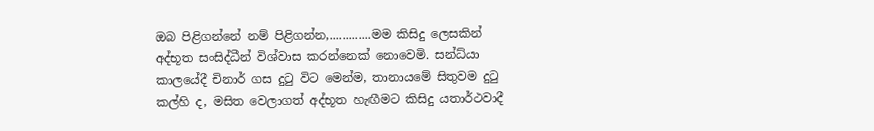ඔබ පිළිගන්නේ නම් පිළිගන්න,.............මම කිසිදු ලෙසකින් අද්භූත සංසිද්ධීන් විශ්වාස කරන්නෙක් නොවෙමි. සන්ධ්යා කාලයේදී චිනාර් ගස දුටු විට මෙන්ම, තානායමේ සිතුවම දුටු කල්හි ද, මසිත වෙලාගත් අද්භූත හැඟීමට කිසිදු යතාර්ථවාදී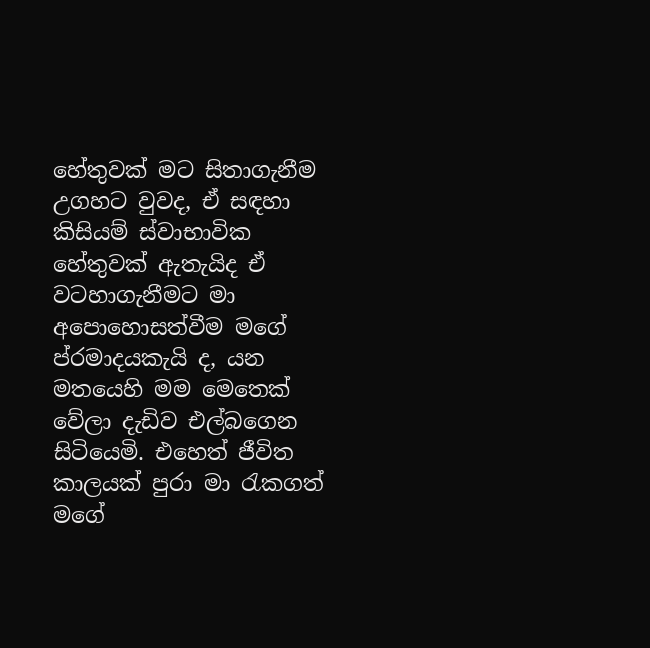හේතුවක් මට සිතාගැනීම උගහට වුවද, ඒ සඳහා කිසියම් ස්වාභාවික හේතුවක් ඇතැයිද ඒ වටහාගැනීමට මා අපොහොසත්වීම මගේ ප්රමාදයකැයි ද, යන මතයෙහි මම මෙතෙක් වේලා දැඩිව එල්බගෙන සිටියෙමි. එහෙත් ජීවිත කාලයක් පුරා මා රැකගත් මගේ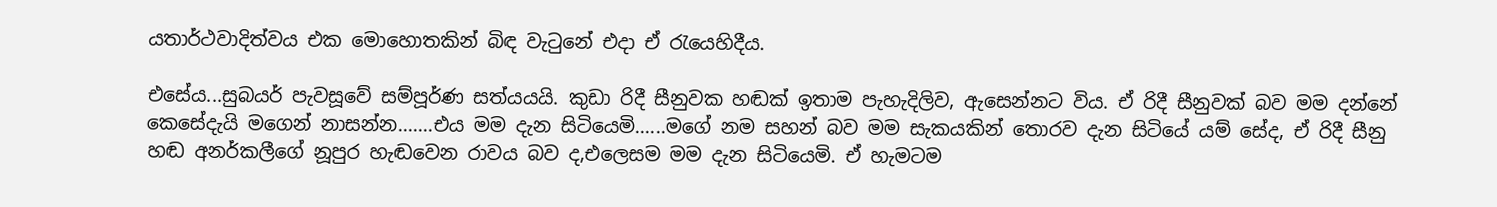යතාර්ථවාදිත්වය එක මොහොතකින් බිඳ වැටුනේ එදා ඒ රැයෙහිදීය.

එසේය...සුබයර් පැවසූවේ සම්පූර්ණ සත්යයයි. කුඩා රිදී සීනුවක හඬක් ඉතාම පැහැදිලිව, ඇසෙන්නට විය. ඒ රිදී සීනුවක් බව මම දන්නේ කෙසේදැයි මගෙන් නාසන්න.......එය මම දැන සිටියෙමි......මගේ නම සහන් බව මම සැකයකින් තොරව දැන සිටියේ යම් සේද, ඒ රිදී සීනු හඬ අනර්කලීගේ නූපුර හැඬවෙන රාවය බව ද,එලෙසම මම දැන සිටියෙමි. ඒ හැමටම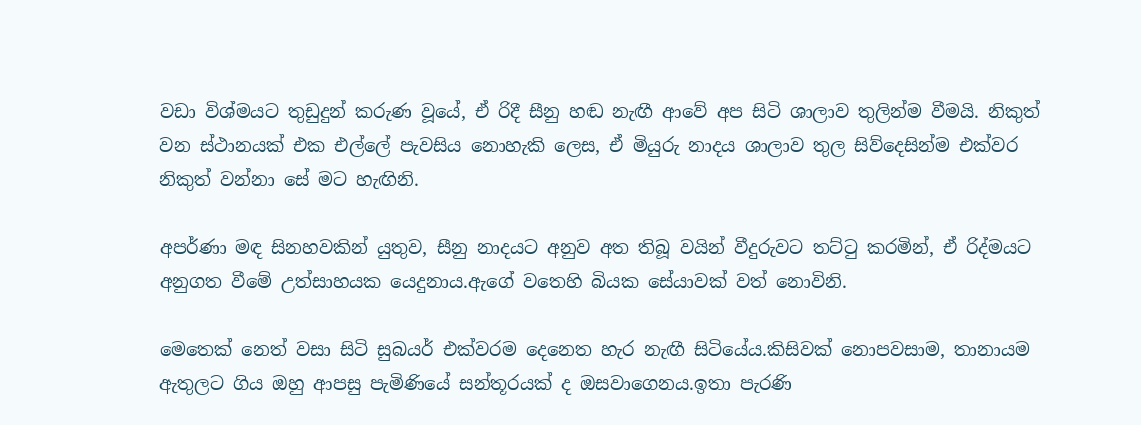වඩා විශ්මයට තුඩුදුන් කරුණ වූයේ, ඒ රිදී සීනු හඬ නැඟී ආවේ අප සිටි ශාලාව තුලින්ම වීමයි. නිකුත් වන ස්ථානයක් එක එල්ලේ පැවසිය නොහැකි ලෙස, ඒ මියුරු නාදය ශාලාව තුල සිව්දෙසින්ම එක්වර නිකුත් වන්නා සේ මට හැඟිනි.

අපර්ණා මඳ සිනහවකින් යුතුව, සීනු නාදයට අනුව අත තිබූ වයින් වීදුරුවට තට්ටු කරමින්, ඒ රිද්මයට අනුගත වීමේ උත්සාහයක යෙදුනාය.ඇගේ වතෙහි බියක සේයාවක් වත් නොවිනි.

මෙතෙක් නෙත් වසා සිටි සුබයර් එක්වරම දෙනෙත හැර නැඟී සිටියේය.කිසිවක් නොපවසාම, තානායම ඇතුලට ගිය ඔහු ආපසු පැමිණියේ සන්තූරයක් ද ඔසවාගෙනය.ඉතා පැරණි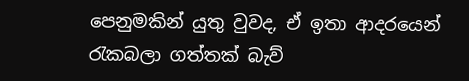පෙනුමකින් යුතු වුවද, ඒ ඉතා ආදරයෙන් රැකබලා ගත්තක් බැව්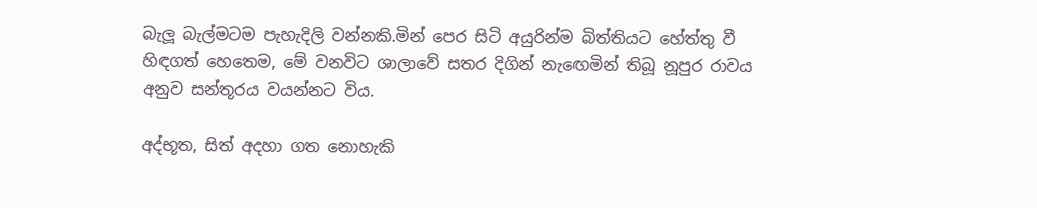බැලූ බැල්මටම පැහැදිලි වන්නකි.මින් පෙර සිටි අයුරින්ම බිත්තියට හේත්තු වී හිඳගත් හෙතෙම, මේ වනවිට ශාලාවේ සතර දිගින් නැඟෙමින් තිබූ නූපුර රාවය අනුව සන්තූරය වයන්නට විය.

අද්භූත, සිත් අදහා ගත නොහැකි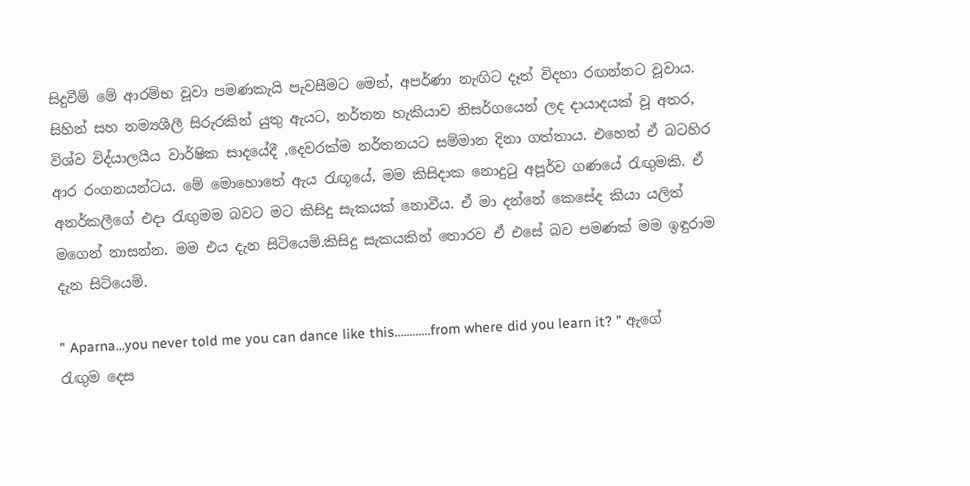සිදුවීම් මේ ආරම්භ වූවා පමණකැයි පැවසීමට මෙන්, අපර්ණා නැඟිට දෑත් විදහා රඟන්නට වූවාය. සිහින් සහ නම්‍යශීලී සිරුරකින් යුතු ඇයට, නර්තන හැකියාව නිසර්ගයෙන් ලද දායාදයක් වූ අතර, විශ්ව විද්යාලයීය වාර්ෂික සාදයේදී ,දෙවරක්ම නර්තනයට සම්මාන දිනා ගත්තාය. එහෙත් ඒ බටහිර ආර රංගනයන්ටය. මේ මොහොතේ ඇය රැඟූයේ, මම කිසිදාක නොදුටු අපූර්ව ගණයේ රැඟුමකි. ඒ අනර්කලීගේ එදා රැඟුමම බවට මට කිසිදු සැකයක් නොවීය. ඒ මා දන්නේ කෙසේද කියා යලිත් මගෙන් නාසන්න. මම එය දැන සිටියෙමි.කිසිදු සැකයකින් තොරව ඒ එසේ බව පමණක් මම ඉඳුරාම දැන සිටියෙමි.

" Aparna...you never told me you can dance like this............from where did you learn it? " ඇගේ රැඟුම දෙස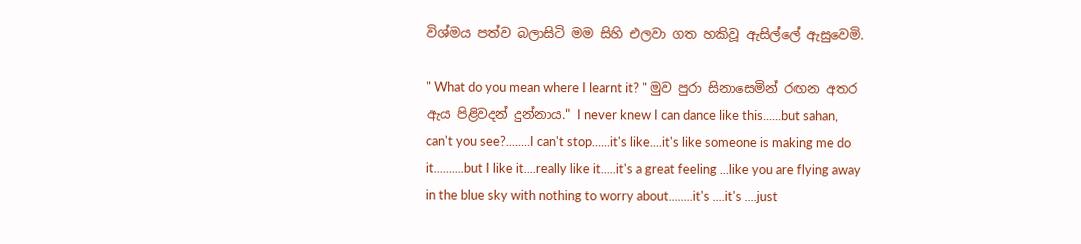විශ්මය පත්ව බලාසිටි මම සිහි එලවා ගත හකිවූ ඇසිල්ලේ ඇසුවෙමි.

" What do you mean where I learnt it? " මුව පුරා සිනාසෙමින් රඟන අතර ඇය පිළිවදන් දුන්නාය." I never knew I can dance like this......but sahan, can't you see?........I can't stop......it's like....it's like someone is making me do it..........but I like it....really like it.....it's a great feeling ...like you are flying away in the blue sky with nothing to worry about........it's ....it's ....just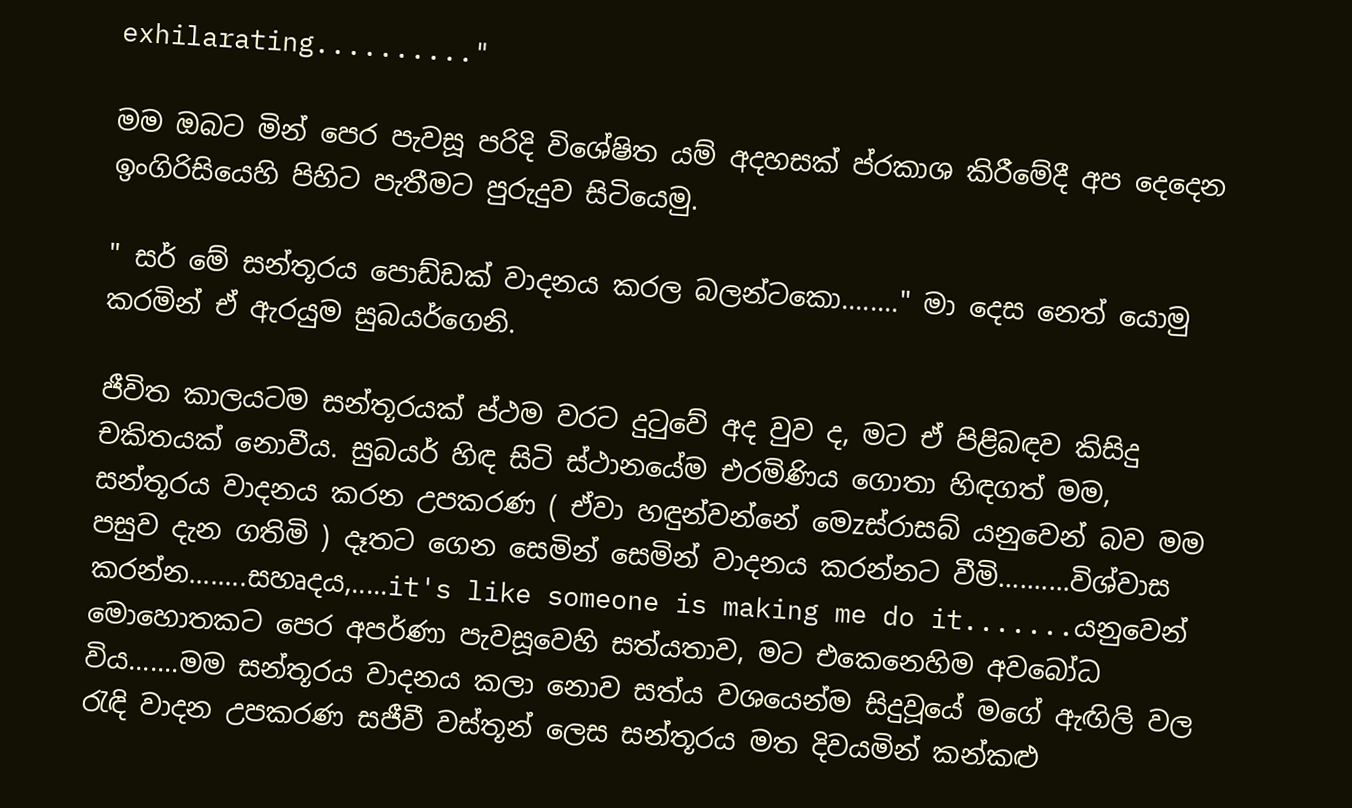exhilarating.........."

මම ඔබට මින් පෙර පැවසූ පරිදි විශේෂිත යම් අදහසක් ප්රකාශ කිරීමේදී අප දෙදෙන ඉංගිරිසියෙහි පිහිට පැතීමට පුරුදුව සිටියෙමු.

" සර් මේ සන්තූරය පොඩ්ඩක් වාදනය කරල බලන්ටකො........" මා දෙස නෙත් යොමු කරමින් ඒ ඇරයුම සුබයර්ගෙනි.

ජීවිත කාලයටම සන්තූරයක් ප්ථම වරට දුටුවේ අද වුව ද, මට ඒ පිළිබඳව කිසිදු චකිතයක් නොවීය. සුබයර් හිඳ සිටි ස්ථානයේම එරමිණිය ගොතා හිඳගත් මම, සන්තූරය වාදනය කරන උපකරණ ( ඒවා හඳුන්වන්නේ මෙzස්රාසබ් යනුවෙන් බව මම පසුව දැන ගතිමි ) දෑතට ගෙන සෙමින් සෙමින් වාදනය කරන්නට වීමි..........විශ්වාස කරන්න........සහෘදය,.....it's like someone is making me do it.......යනුවෙන් මොහොතකට පෙර අපර්ණා පැවසූවෙහි සත්යතාව, මට එකෙනෙහිම අවබෝධ විය.......මම සන්තූරය වාදනය කලා නොව සත්ය වශයෙන්ම සිදුවූයේ මගේ ඇඟිලි වල රැඳි වාදන උපකරණ සජීවී වස්තූන් ලෙස සන්තූරය මත දිවයමින් කන්කළු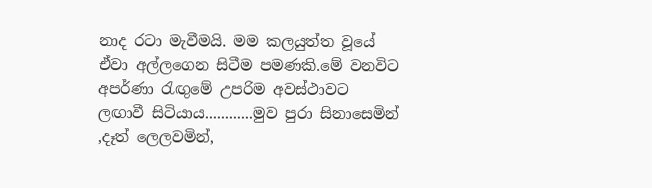නාද රටා මැවීමයි. මම කලයුත්ත වූයේ ඒවා අල්ලගෙන සිටීම පමණකි.මේ වනවිට අපර්ණා රැඟුමේ උපරිම අවස්ථාවට ලඟාවී සිටියාය............මුව පුරා සිනාසෙමින් ,දෑත් ලෙලවමින්,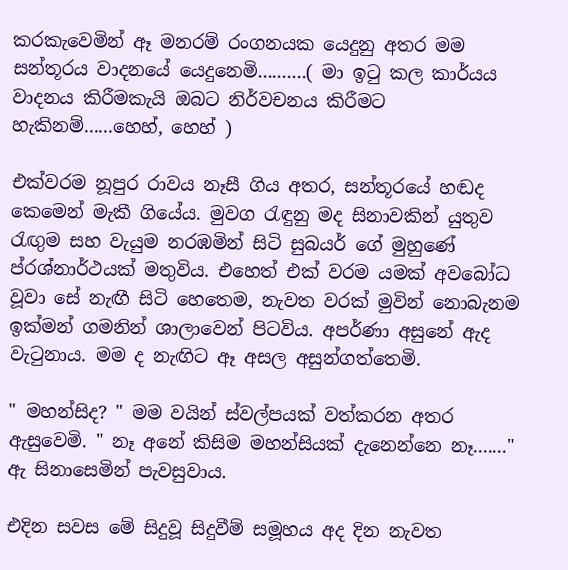කරකැවෙමින් ඈ මනරම් රංගනයක යෙදුනු අතර මම සන්තූරය වාදනයේ යෙදුනෙමි..........( මා ඉටු කල කාර්යය වාදනය කිරීමකැයි ඔබට නිර්වචනය කිරීමට හැකිනම්......හෙහ්, හෙහ් )

එක්වරම නූපුර රාවය නෑසී ගිය අතර, සන්තූරයේ හඬද කෙමෙන් මැකී ගියේය. මුවග රැඳුනු මද සිනාවකින් යුතුව රැඟුම සහ වැයුම නරඹමින් සිටි සුබයර් ගේ මුහුණේ ප්රශ්නාර්ථයක් මතුවිය. එහෙත් එක් වරම යමක් අවබෝධ වූවා සේ නැඟී සිටි හෙතෙම, නැවත වරක් මුවින් නොබැනම ඉක්මන් ගමනින් ශාලාවෙන් පිටවිය. අපර්ණා අසුනේ ඇද වැටුනාය. මම ද නැඟිට ඈ අසල අසුන්ගත්තෙමි.

" මහන්සිද? " මම වයින් ස්වල්පයක් වත්කරන අතර ඇසුවෙමි. " නෑ අනේ කිසිම මහන්සියක් දැනෙන්නෙ නෑ......." ඇ සිනාසෙමින් පැවසුවාය.

එදින සවස මේ සිදුවූ සිදුවීම් සමූහය අද දින නැවත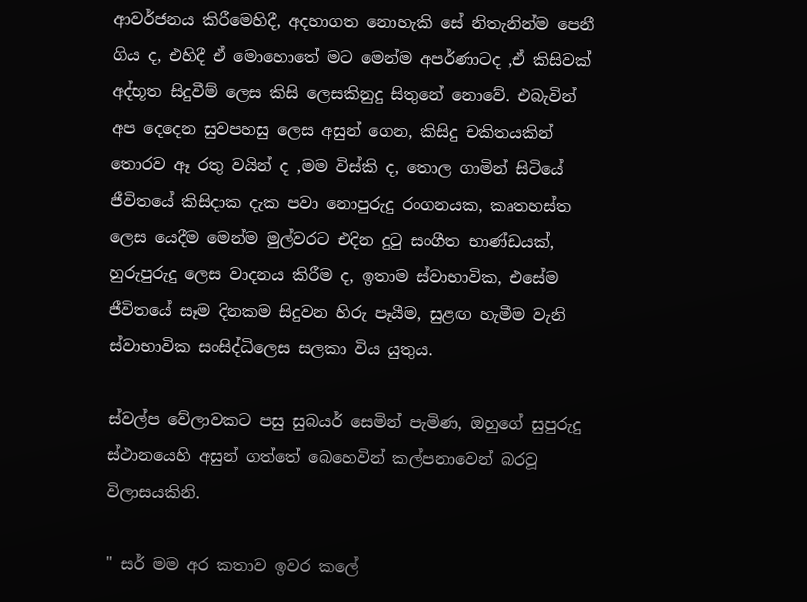ආවර්ජනය කිරීමෙහිදී, අදහාගත නොහැකි සේ නිතැනින්ම පෙනී ගිය ද, එහිදී ඒ මොහොතේ මට මෙන්ම අපර්ණාටද ,ඒ කිසිවක් අද්භූත සිදුවීම් ලෙස කිසි ලෙසකිනුදු සිතුනේ නොවේ. එබැවින් අප දෙදෙන සුවපහසු ලෙස අසුන් ගෙන, කිසිදු චකිතයකින් තොරව ඈ රතු වයින් ද ,මම විස්කි ද, තොල ගාමින් සිටියේ ජීවිතයේ කිසිදාක දැක පවා නොපුරුදු රංගනයක, කෘතහස්ත ලෙස යෙදීම මෙන්ම මුල්වරට එදින දුටු සංගීත භාණ්ඩයක්, හුරුපුරුදු ලෙස වාදනය කිරීම ද, ඉතාම ස්වාභාවික, එසේම ජීවිතයේ සෑම දිනකම සිදුවන හිරු පෑයීම, සුළඟ හැමීම වැනි ස්වාභාවික සංසිද්ධිලෙස සලකා විය යුතුය.

ස්වල්ප වේලාවකට පසු සුබයර් සෙමින් පැමිණ, ඔහුගේ සුපුරුදු ස්ථානයෙහි අසුන් ගත්තේ බෙහෙවින් කල්පනාවෙන් බරවූ විලාසයකිනි.

" සර් මම අර කතාව ඉවර කලේ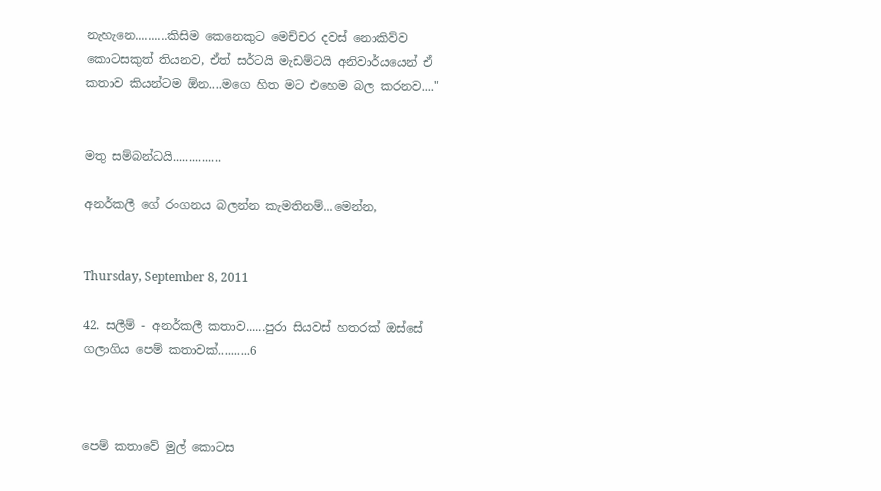නැහැනෙ..........කිසිම කෙනෙකුට මෙච්චර දවස් නොකිව්ව කොටසකුත් තියනව, ඒත් සර්ටයි මැඩම්ටයි අනිවාර්යයෙන් ඒ කතාව කියන්ටම ඕන....මගෙ හිත මට එහෙම බල කරනව...."


මතු සම්බන්ධයි...............

අනර්කලී ගේ රංගනය බලන්න කැමතිනම්...මෙන්න,


Thursday, September 8, 2011

42. සලීම් - අනර්කලී කතාව......පුරා සියවස් හතරක් ඔස්සේ ගලාගිය පෙම් කතාවක්..........6



පෙම් කතාවේ මුල් කොටස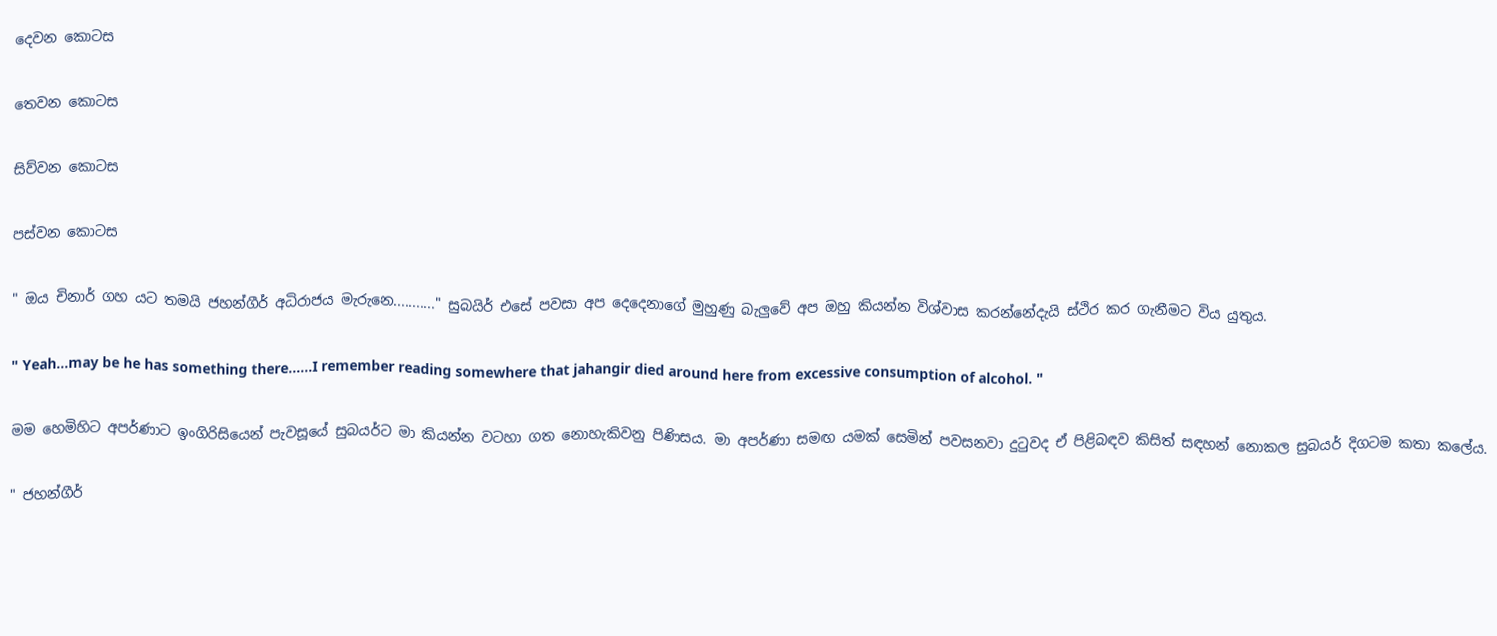දෙවන කොටස

තෙවන කොටස

සිව්වන කොටස

පස්වන කොටස

" ඔය චිනාර් ගහ යට තමයි ජහන්ගීර් අධිරාජය මැරුනෙ..........." සුබයිර් එසේ පවසා අප දෙදෙනාගේ මුහුණු බැලුවේ අප ඔහු කියන්න විශ්වාස කරන්නේදැයි ස්ථිර කර ගැනීමට විය යුතුය.

" Yeah...may be he has something there......I remember reading somewhere that jahangir died around here from excessive consumption of alcohol. "

මම හෙමිහිට අපර්ණාට ඉංගිරිසියෙන් පැවසූයේ සුබයර්ට මා කියන්න වටහා ගත නොහැකිවනු පිණිසය. මා අපර්ණා සමඟ යමක් සෙමින් පවසනවා දුටුවද ඒ පිළිබඳව කිසිත් සඳහන් නොකල සුබයර් දිගටම කතා කලේය.

" ජහන්ගීර්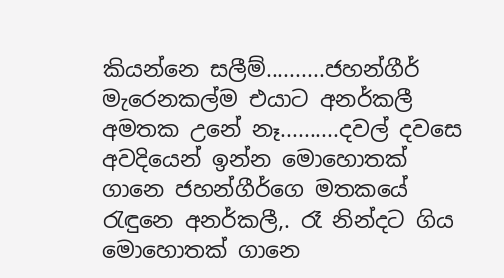කියන්නෙ සලීම්..........ජහන්ගීර් මැරෙනකල්ම එයාට අනර්කලී අමතක උනේ නෑ..........දවල් දවසෙ අවදියෙන් ඉන්න මොහොතක් ගානෙ ජහන්ගීර්ගෙ මතකයේ රැඳුනෙ අනර්කලී,. රෑ නින්දට ගිය මොහොතක් ගානෙ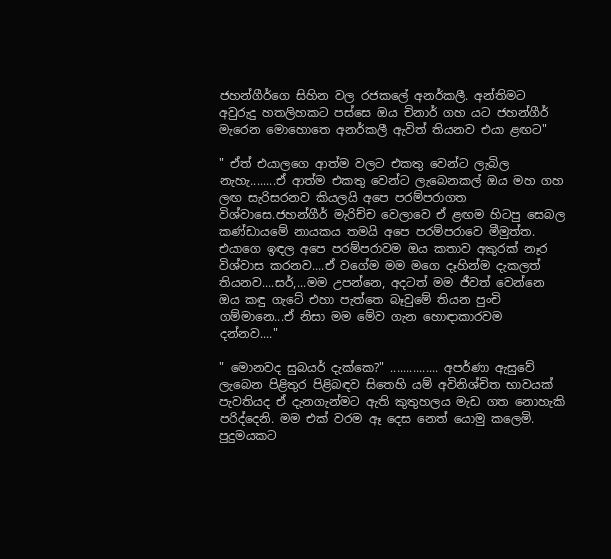ජහන්ගීර්ගෙ සිහින වල රජකලේ අනර්කලී. අන්තිමට අවුරුදු හතලිහකට පස්සෙ ඔය චිනාර් ගහ යට ජහන්ගීර් මැරෙන මොහොතෙ අනර්කලී ඇවිත් තියනව එයා ළඟට"

" ඒත් එයාලගෙ ආත්ම වලට එකතු වෙන්ට ලැබිල නැහැ........ඒ ආත්ම එකතු වෙන්ට ලැබෙනකල් ඔය මහ ගහ ලඟ සැරිසරනව කියලයි අපෙ පරම්පරාගත විශ්වාසෙ.ජහන්ගීර් මැරිච්ච වෙලාවෙ ඒ ළඟම හිටපු සෙබල කණ්ඩායමේ නායකය තමයි අපෙ පරම්පරාවෙ මීමුත්ත. එයාගෙ ඉඳල අපෙ පරම්පරාවම ඔය කතාව අකුරක් නෑර විශ්වාස කරනව....ඒ වගේම මම මගෙ දෑහින්ම දැකලත් තියනව....සර්,...මම උපන්නෙ, අදටත් මම ජීවත් වෙන්නෙ ඔය කඳු ගැටේ එහා පැත්තෙ බෑවුමේ තියන පුංචි ගම්මානෙ...ඒ නිසා මම මේව ගැන හොඳාකාරවම දන්නව...."

" මොනවද සුබයර් දැක්කෙ?" ............... අපර්ණා ඇසුවේ ලැබෙන පිළිතුර පිළිබඳව සිතෙහි යම් අවිනිශ්චිත භාවයක් පැවතියද ඒ දැනගැන්මට ඇති කුතුහලය මැඩ ගත නොහැකි පරිද්දෙනි. මම එක් වරම ඈ දෙස නෙත් යොමු කලෙමි. පුදුමයකට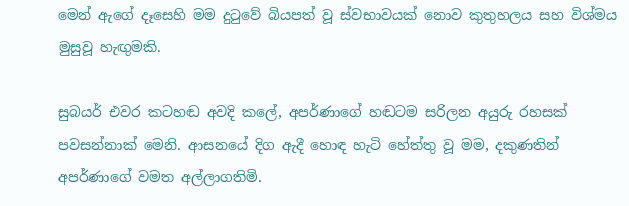මෙන් ඇගේ දෑසෙහි මම දුටුවේ බියපත් වූ ස්වභාවයක් නොව කුතුහලය සහ විශ්මය මුසුවූ හැඟුමකි.

සුබයර් එවර කටහඬ අවදි කලේ, අපර්ණාගේ හඬටම සරිලන අයුරු රහසක් පවසන්නාක් මෙනි. ආසනයේ දිග ඇදී හොඳ හැටි හේත්තු වූ මම, දකුණතින් අපර්ණාගේ වමත අල්ලාගතිමි.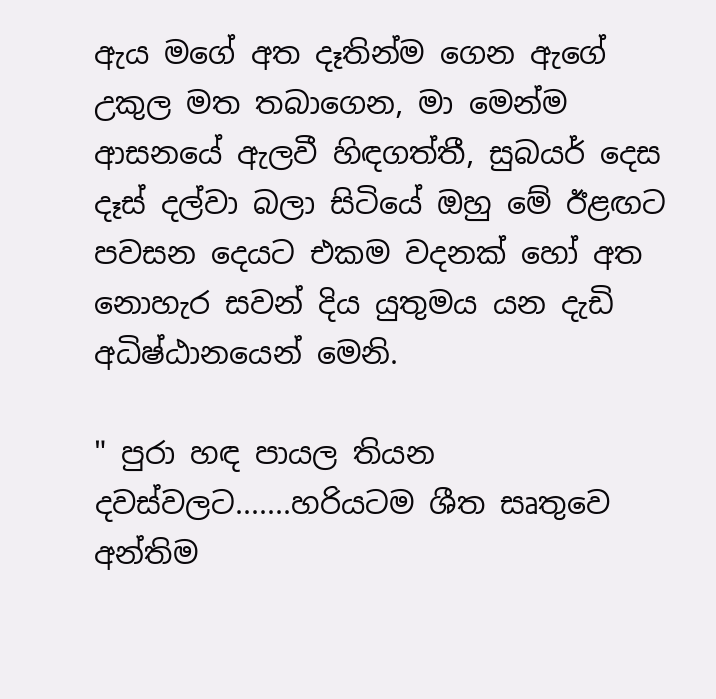ඇය මගේ අත දෑතින්ම ගෙන ඇගේ උකුල මත තබාගෙන, මා මෙන්ම ආසනයේ ඇලවී හිඳගත්තී, සුබයර් දෙස දෑස් දල්වා බලා සිටියේ ඔහු මේ ඊළඟට පවසන දෙයට එකම වදනක් හෝ අත නොහැර සවන් දිය යුතුමය යන දැඩි අධිෂ්ඨානයෙන් මෙනි.

" පුරා හඳ පායල තියන දවස්වලට.......හරියටම ශීත සෘතුවෙ අන්තිම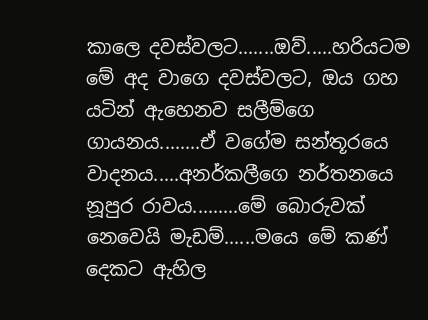කාලෙ දවස්වලට.......ඔව්.....හරියටම මේ අද වාගෙ දවස්වලට, ඔය ගහ යටින් ඇහෙනව සලීම්ගෙ ගායනය........ඒ වගේම සන්තූරයෙ වාදනය.....අනර්කලීගෙ නර්තනයෙ නූපුර රාවය.........මේ බොරුවක් නෙවෙයි මැඩම්......මයෙ මේ කණ් දෙකට ඇහිල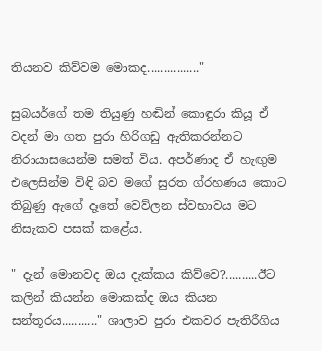තියනව කිව්වම මොකද................"

සුබයර්ගේ තම තියුණු හඬින් කොඳුරා කියූ ඒ වදන් මා ගත පුරා හිරිගඩු ඇතිකරන්නට නිරායාසයෙන්ම සමත් විය. අපර්ණාද ඒ හැඟුම එලෙසින්ම විඳි බව මගේ සුරත ග්රහණය කොට තිබුණු ඇගේ දෑතේ වෙව්ලන ස්වභාවය මට නිසැකව පසක් කළේය.

" දැන් මොනවද ඔය දැක්කය කිව්වෙ?..........ඊට කලින් කියන්න මොකක්ද ඔය කියන සන්තූරය..........." ශාලාව පුරා එකවර පැතිරීගිය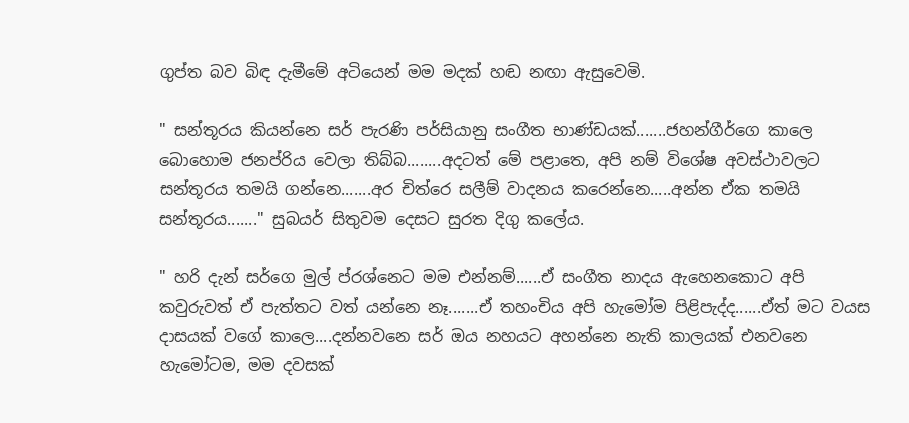ගුප්ත බව බිඳ දැමීමේ අටියෙන් මම මදක් හඬ නඟා ඇසුවෙමි.

" සන්තූරය කියන්නෙ සර් පැරණි පර්සියානු සංගීත භාණ්ඩයක්.......ජහන්ගීර්ගෙ කාලෙ බොහොම ජනප්රිය වෙලා තිබ්බ........අදටත් මේ පළාතෙ, අපි නම් විශේෂ අවස්ථාවලට සන්තූරය තමයි ගන්නෙ.......අර චිත්රෙ සලීම් වාදනය කරෙන්නෙ.....අන්න ඒක තමයි සන්තූරය......." සුබයර් සිතුවම දෙසට සුරත දිගු කලේය.

" හරි දැන් සර්ගෙ මුල් ප්රශ්නෙට මම එන්නම්......ඒ සංගීත නාදය ඇහෙනකොට අපි කවුරුවත් ඒ පැත්තට වත් යන්නෙ නෑ.......ඒ තහංචිය අපි හැමෝම පිළිපැද්ද......ඒත් මට වයස දාසයක් වගේ කාලෙ....දන්නවනෙ සර් ඔය නහයට අහන්නෙ නැති කාලයක් එනවනෙ හැමෝටම, මම දවසක්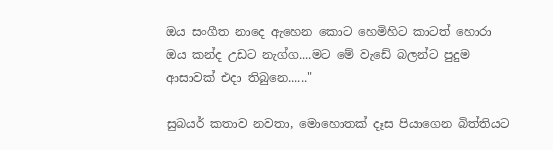ඔය සංගීත නාදෙ ඇහෙන කොට හෙමිහිට කාටත් හොරා ඔය කන්ද උඩට නැග්ග....මට මේ වැඩේ බලන්ට පුදුම ආසාවක් එදා තිබුනෙ......"

සුබයර් කතාව නවතා, මොහොතක් දෑස පියාගෙන බිත්තියට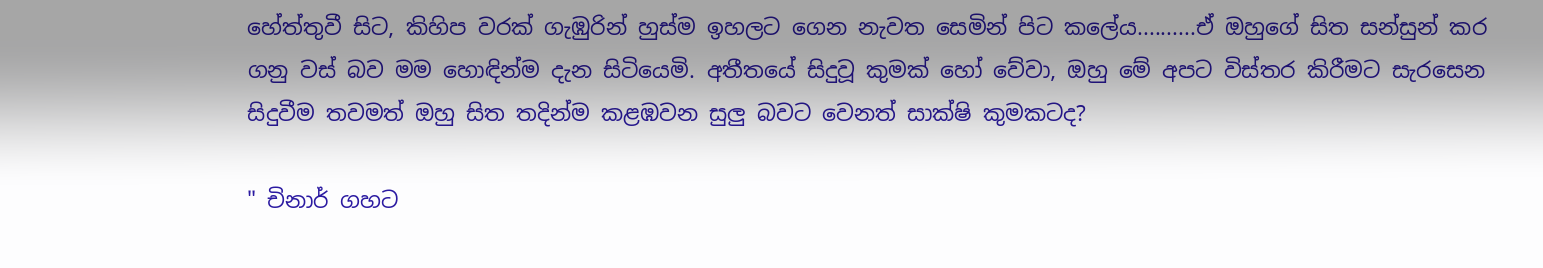හේත්තුවී සිට, කිහිප වරක් ගැඹුරින් හුස්ම ඉහලට ගෙන නැවත සෙමින් පිට කලේය..........ඒ ඔහුගේ සිත සන්සුන් කර ගනු වස් බව මම හොඳින්ම දැන සිටියෙමි. අතීතයේ සිදුවූ කුමක් හෝ වේවා, ඔහු මේ අපට විස්තර කිරීමට සැරසෙන සිදුවීම තවමත් ඔහු සිත තදින්ම කළඹවන සුලු බවට වෙනත් සාක්ෂි කුමකටද?

" චිනාර් ගහට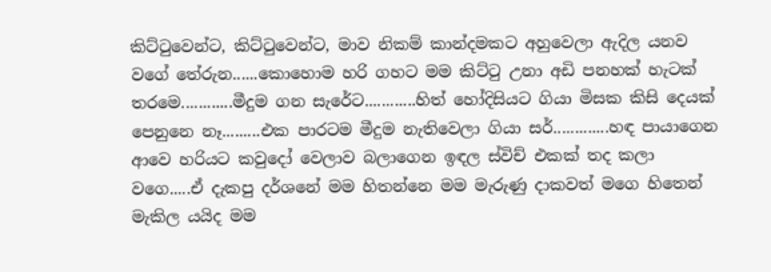කිට්ටුවෙන්ට, කිට්ටුවෙන්ට, මාව නිකම් කාන්දමකට අහුවෙලා ඇදිල යනව වගේ තේරුන......කොහොම හරි ගහට මම කිට්ටු උනා අඩි පනහක් හැටක් තරමෙ............මීදුම ගන සැරේට............හිත් හෝදිසියට ගියා මිසක කිසි දෙයක් පෙනුනෙ නෑ.........එක පාරටම මීදුම නැතිවෙලා ගියා සර්.............හඳ පායාගෙන ආවෙ හරියට කවුදෝ වෙලාව බලාගෙන ඉඳල ස්විච් එකක් තද කලා වගෙ.....ඒ දැකපු දර්ශනේ මම හිතන්නෙ මම මැරුණු දාකවත් මගෙ හිතෙන් මැකිල යයිද මම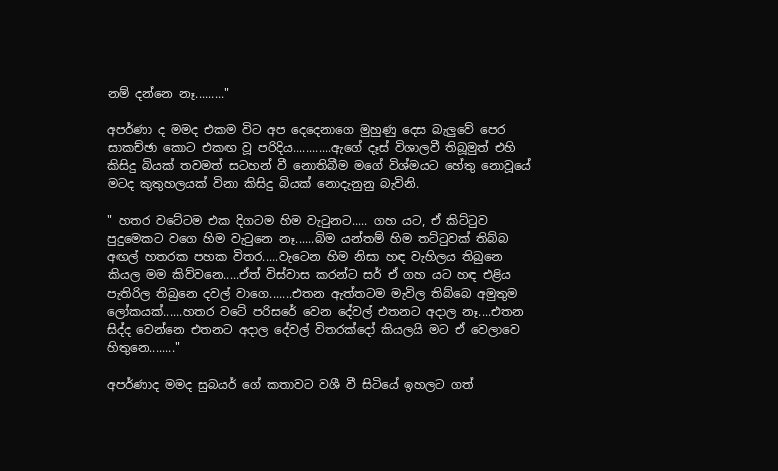නම් දන්නෙ නෑ........."

අපර්ණා ද මමද එකම විට අප දෙදෙනාගෙ මුහුණු දෙස බැලුවේ පෙර සාකච්ඡා කොට එකඟ වූ පරිදිය............ඇගේ දෑස් විශාලවී තිබූමුත් එහි කිසිදු බියක් තවමත් සටහන් වී නොතිබීම මගේ විශ්මයට හේතු නොවූයේ මටද කුතුහලයක් විනා කිසිදු බියක් නොදැනුනු බැවිනි.

" හතර වටේටම එක දිගටම හිම වැටුනට..... ගහ යට, ඒ කිට්ටුව පුදුමෙකට වගෙ හිම වැටුනෙ නෑ......බිම යන්තම් හිම තට්ටුවක් තිබ්බ අඟල් හතරක පහක විතර.....වැටෙන හිම නිසා හඳ වැහිලය තිබුනෙ කියල මම කිව්වනෙ.....ඒත් විස්වාස කරන්ට සර් ඒ ගහ යට හඳ එළිය පැතිරිල තිබුනෙ දවල් වාගෙ.......එතන ඇත්තටම මැවිල තිබ්බෙ අමුතුම ලෝකයක්......හතර වටේ පරිසරේ වෙන දේවල් එතනට අදාල නෑ....එතන සිද්ද වෙන්නෙ එතනට අදාල දේවල් විතරක්දෝ කියලයි මට ඒ වෙලාවෙ හිතුනෙ........"

අපර්ණාද මමද සුබයර් ගේ කතාවට වශී වී සිටියේ ඉහලට ගත්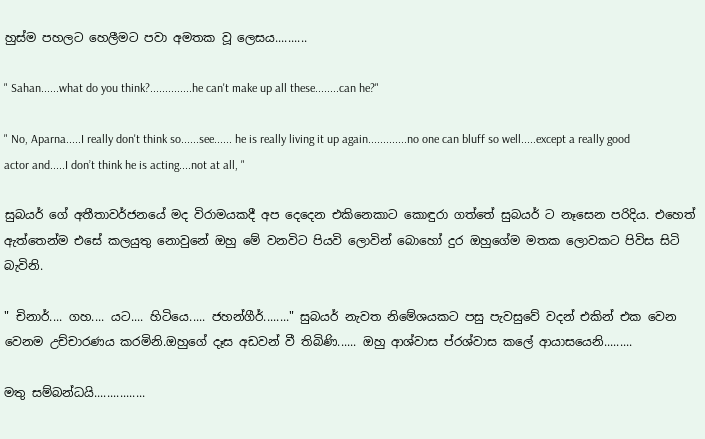හුස්ම පහලට හෙලීමට පවා අමතක වූ ලෙසය..........

" Sahan......what do you think?..............he can't make up all these........can he?"

" No, Aparna.....I really don't think so......see...... he is really living it up again.............no one can bluff so well.....except a really good actor and.....I don’t think he is acting....not at all, "

සුබයර් ගේ අතීතාවර්ජනයේ මද විරාමයකදී අප දෙදෙන එකිනෙකාට කොඳුරා ගත්තේ සුබයර් ට නෑසෙන පරිදිය. එහෙත් ඇත්තෙන්ම එසේ කලයුතු නොවුනේ ඔහු මේ වනවිට පියවි ලොවින් බොහෝ දුර ඔහුගේම මතක ලොවකට පිවිස සිටි බැවිනි.

" චිනාර්.... ගහ.... යට.... හිටියෙ..... ජහන්ගීර්........" සුබයර් නැවත නිමේශයකට පසු පැවසුවේ වදන් එකින් එක වෙන වෙනම උච්චාරණය කරමිනි.ඔහුගේ දෑස අඩවන් වී තිබිණි...... ඔහු ආශ්වාස ප්රශ්වාස කලේ ආයාසයෙනි.........

මතු සම්බන්ධයි................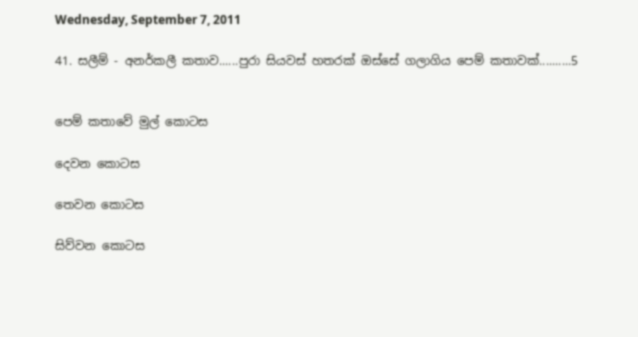Wednesday, September 7, 2011

41. සලීම් - අනර්කලී කතාව......පුරා සියවස් හතරක් ඔස්සේ ගලාගිය පෙම් කතාවක්..........5


පෙම් කතාවේ මුල් කොටස

දෙවන කොටස

තෙවන කොටස

සිව්වන කොටස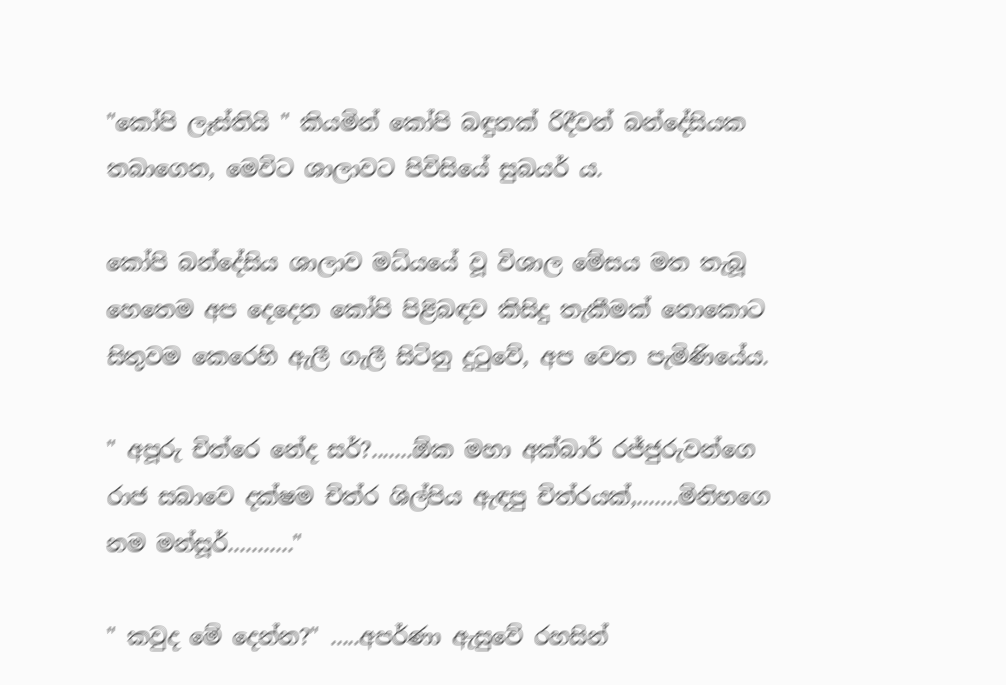"කෝපි ලෑස්තියි " කියමින් කෝපි බඳුනක් රිදීවන් බන්දේසියක තබාගෙන, මෙවිට ශාලාවට පිවිසියේ සුබයර් ය.

කෝපි බන්දේසිය ශාලාව මධ්යයේ වූ විශාල මේසය මත තැබූ හෙතෙම අප දෙදෙන කෝපි පිළිබඳව කිසිදු තැකීමක් නොකොට සිතුවම කෙරෙහි ඇලී ගැලී සිටිනු දුටුවේ, අප වෙත පැමිණියේය.

" අපූරු චිත්රෙ නේද සර්?.......ඕක මහා අක්බාර් රජ්ජුරුවන්ගෙ රාජ සබාවෙ දක්ෂම චිත්ර ශිල්පිය ඇඳපු චිත්රයක්,.......මිනිහගෙ නම මන්සූර්..........."

" කවුද මේ දෙන්න?" .....අපර්ණා ඇසුවේ රහසින්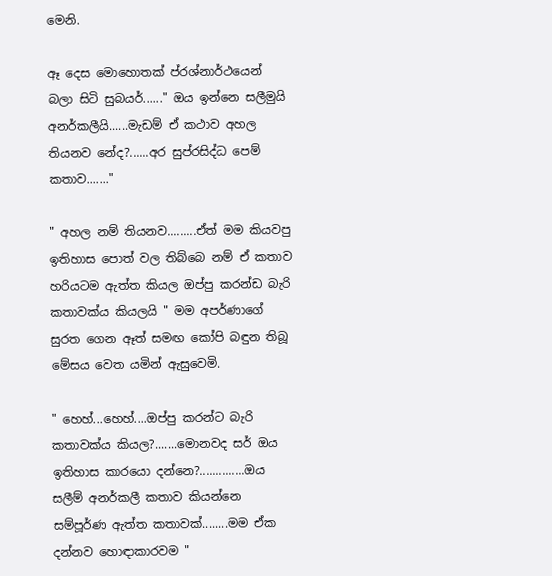මෙනි.

ඈ දෙස මොහොතක් ප්රශ්නාර්ථයෙන් බලා සිටි සුබයර්......" ඔය ඉන්නෙ සලීමුයි අනර්කලීයි......මැඩම් ඒ කථාව අහල තියනව නේද?......අර සුප්රසිද්ධ පෙම් කතාව......."

" අහල නම් තියනව.........ඒත් මම කියවපු ඉතිහාස පොත් වල තිබ්බෙ නම් ඒ කතාව හරියටම ඇත්ත කියල ඔප්පු කරන්ඩ බැරි කතාවක්ය කියලයි " මම අපර්ණාගේ සුරත ගෙන ඈත් සමඟ කෝපි බඳුන තිබූ මේසය වෙත යමින් ඇසුවෙමි.

" හෙහ්...හෙහ්....ඔප්පු කරන්ට බැරි කතාවක්ය කියල?.......මොනවද සර් ඔය ඉතිහාස කාරයො දන්නෙ?..............ඔය සලීම් අනර්කලී කතාව කියන්නෙ සම්පූර්ණ ඇත්ත කතාවක්........මම ඒක දන්නව හොඳාකාරවම "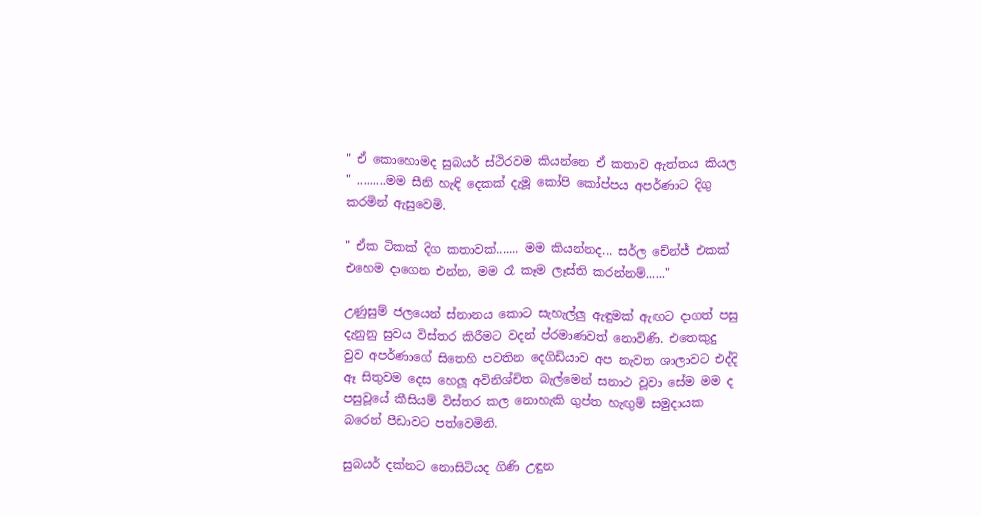" ඒ කොහොමද සුබයර් ස්ථිරවම කියන්නෙ ඒ කතාව ඇත්තය කියල " .........මම සීනි හැඳි දෙකක් දැමූ කෝපි කෝප්පය අපර්ණාට දිගු කරමින් ඇසුවෙමි.

" ඒක ටිකක් දිග කතාවක්....... මම කියන්නද... සර්ල චේන්ජ් එකක් එහෙම දාගෙන එන්න, මම රෑ කෑම ලෑස්ති කරන්නම්......"

උණුසුම් ජලයෙන් ස්නානය කොට සැහැල්ලු ඇඳුමක් ඇඟට දාගත් පසු දැනුනු සුවය විස්තර කිරීමට වදන් ප්රමාණවත් නොවිණි. එතෙකුදු වුව අපර්ණාගේ සිතෙහි පවතින දෙගිඩියාව අප නැවත ශාලාවට එද්දි ඈ සිතුවම දෙස හෙලූ අවිනිශ්චිත බැල්මෙන් සනාථ වූවා සේම මම ද පසුවූයේ කීසියම් විස්තර කල නොහැකි ගුප්ත හැඟුම් සමුදායක බරෙන් පීඩාවට පත්වෙමිනි.

සුබයර් දක්නට නොසිටියද ගිණි උඳුන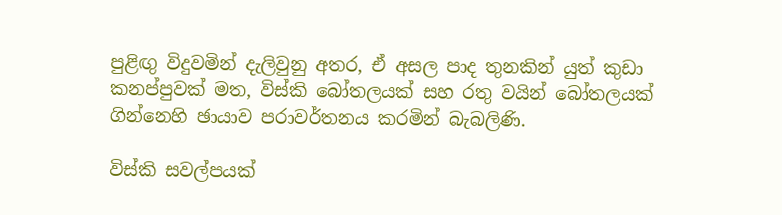පුළිඟු විදුවමින් දැලිවුනු අතර, ඒ අසල පාද තුනකින් යුත් කුඩා කනප්පුවක් මත, විස්කි බෝතලයක් සහ රතු වයින් බෝතලයක් ගින්නෙහි ඡායාව පරාවර්තනය කරමින් බැබලිණි.

විස්කි සවල්පයක්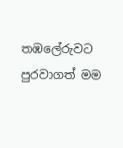තඹලේරුවට පුරවාගත් මම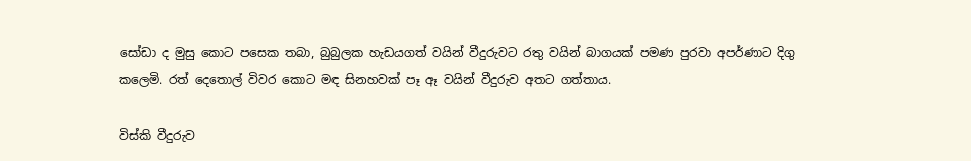සෝඩා ද මුසු කොට පසෙක තබා, බුබුලක හැඩයගත් වයින් වීදුරුවට රතු වයින් බාගයක් පමණ පුරවා අපර්ණාට දිගු කලෙමි. රත් දෙතොල් විවර කොට මඳ සිනහවක් පෑ ඈ වයින් වීදුරුව අතට ගත්තාය.

විස්කි වීදුරුව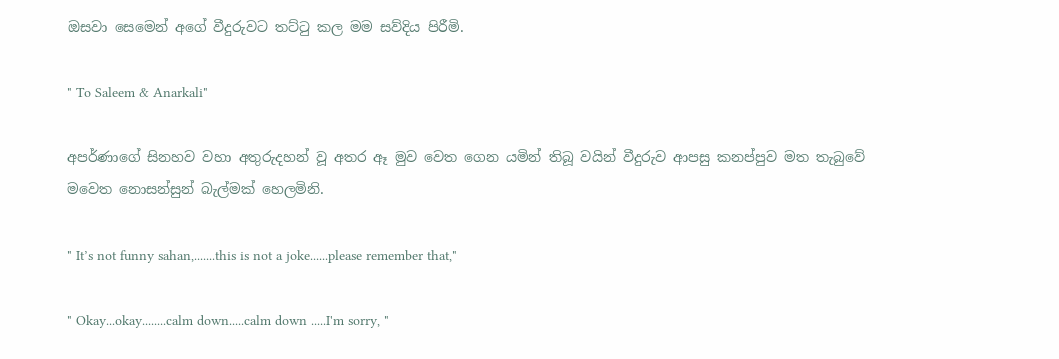ඔසවා සෙමෙන් අගේ වීදුරුවට තට්ටු කල මම සව්දිය පිරීමි.

" To Saleem & Anarkali"

අපර්ණාගේ සිනහව වහා අතුරුදහන් වූ අතර ඈ මුව වෙත ගෙන යමින් තිබූ වයින් වීදුරුව ආපසු කනප්පුව මත තැබුවේ මවෙත නොසන්සුන් බැල්මක් හෙලමිනි.

" It’s not funny sahan,.......this is not a joke......please remember that,"

" Okay...okay........calm down.....calm down .....I'm sorry, "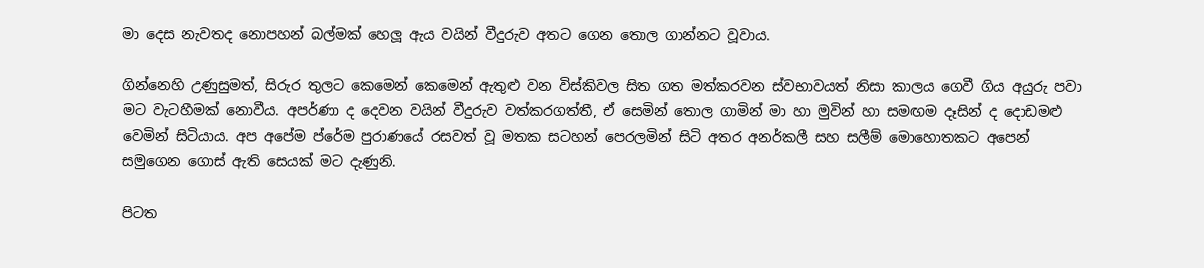මා දෙස නැවතද නොපහන් බල්මක් හෙලූ ඇය වයින් වීදුරුව අතට ගෙන තොල ගාන්නට වූවාය.

ගින්නෙහි උණුසුමත්, සිරුර තුලට කෙමෙන් කෙමෙන් ඇතුළු වන විස්කිවල සිත ගත මත්කරවන ස්වභාවයත් නිසා කාලය ගෙවී ගිය අයුරු පවා මට වැටහීමක් නොවීය. අපර්ණා ද දෙවන වයින් වීදුරුව වත්කරගත්තී, ඒ සෙමින් තොල ගාමින් මා හා මුවින් හා සමඟම දෑසින් ද දොඩමළු වෙමින් සිටියාය. අප අපේම ප්රේම පුරාණයේ රසවත් වූ මතක සටහන් පෙරලමින් සිටි අතර අනර්කලී සහ සලීම් මොහොතකට අපෙන් සමුගෙන ගොස් ඇති සෙයක් මට දැණුනි.

පිටත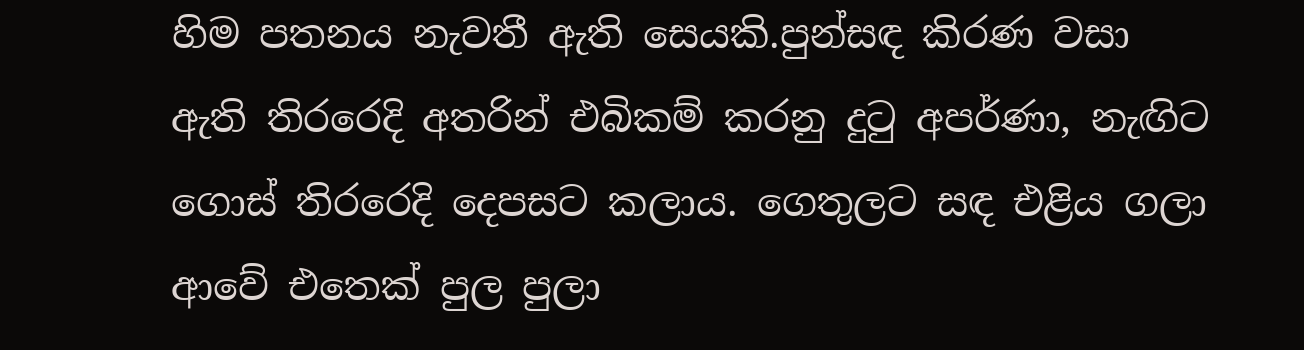හිම පතනය නැවතී ඇති සෙයකි.පුන්සඳ කිරණ වසා ඇති තිරරෙදි අතරින් එබිකම් කරනු දුටු අපර්ණා, නැඟිට ගොස් තිරරෙදි දෙපසට කලාය. ගෙතුලට සඳ එළිය ගලා ආවේ එතෙක් පුල පුලා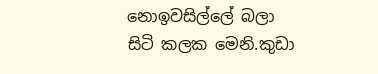නොඉවසිල්ලේ බලා සිටි කලක මෙනි.කුඩා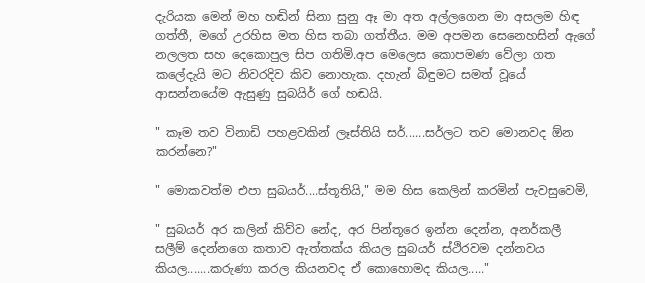දැරියක මෙන් මහ හඬින් සිනා සුනු ඈ මා අත අල්ලගෙන මා අසලම හිඳ ගත්තී, මගේ උරහිස මත හිස තබා ගත්තීය. මම අපමන සෙනෙහසින් ඇගේ නලලත සහ දෙකොපුල සිප ගතිමි.අප මෙලෙස කොපමණ වේලා ගත කලේදැයි මට නිවරදිව කිව නොහැක. දහැන් බිඳුමට සමත් වූයේ ආසන්නයේම ඇසුණු සුබයිර් ගේ හඬයි.

" කෑම තව විනාඩි පහළවකින් ලෑස්තියි සර්......සර්ලට තව මොනවද ඕන කරන්නෙ?"

" මොකවත්ම එපා සුබයර්....ස්තූතියි," මම හිස කෙලින් කරමින් පැවසුවෙමි,

" සුබයර් අර කලින් කිව්ව නේද, අර පින්තූරෙ ඉන්න දෙන්න, අනර්කලී සලීම් දෙන්නගෙ කතාව ඇත්තක්ය කියල සුබයර් ස්ථිරවම දන්නවය කියල.......කරුණා කරල කියනවද ඒ කොහොමද කියල....."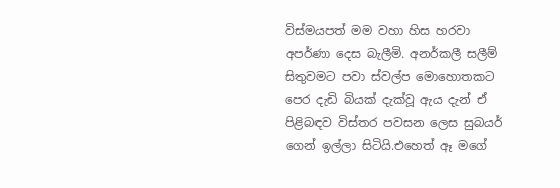විස්මයපත් මම වහා හිස හරවා අපර්ණා දෙස බැලීමි. අනර්කලී සලීම් සිතුවමට පවා ස්වල්ප මොහොතකට පෙර දැඩි බියක් දැක්වූ ඇය දැන් ඒ පිළිබඳව විස්තර පවසන ලෙස සුබයර් ගෙන් ඉල්ලා සිටියි.එහෙත් ඈ මගේ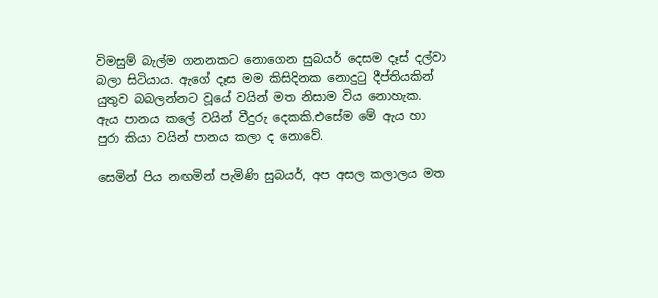විමසුම් බැල්ම ගනනකට නොගෙන සුබයර් දෙසම දෑස් දල්වා බලා සිටියාය. ඇගේ දෑස මම කිසිදිනක නොදුටු දීප්තියකින් යුතුව බබලන්නට වූයේ වයින් මත නිසාම විය නොහැක. ඇය පානය කලේ වයින් වීදුරු දෙකකි.එසේම මේ ඇය හා පුරා කියා වයින් පානය කලා ද නොවේ.

සෙමින් පිය නඟමින් පැමිණි සුබයර්, අප අසල කලාලය මත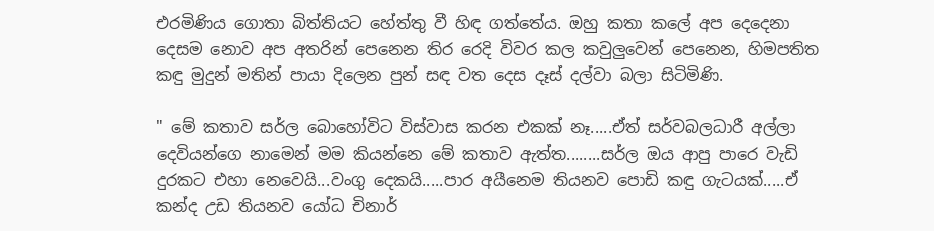එරමිණිය ගොතා බිත්තියට හේත්තු වී හිඳ ගත්තේය. ඔහු කතා කලේ අප දෙදෙනා දෙසම නොව අප අතරින් පෙනෙන තිර රෙදි විවර කල කවුලුවෙන් පෙනෙන, හිමපතිත කඳු මුදුන් මතින් පායා දිලෙන පුන් සඳ වත දෙස දෑස් දල්වා බලා සිටිමිණි.

" මේ කතාව සර්ල බොහෝවිට විස්වාස කරන එකක් නෑ.....ඒත් සර්වබලධාරී අල්ලා දෙවියන්ගෙ නාමෙන් මම කියන්නෙ මේ කතාව ඇත්ත........සර්ල ඔය ආපු පාරෙ වැඩි දුරකට එහා නෙවෙයි...වංගු දෙකයි.....පාර අයීනෙම තියනව පොඩි කඳු ගැටයක්.....ඒ කන්ද උඩ තියනව යෝධ චිනාර්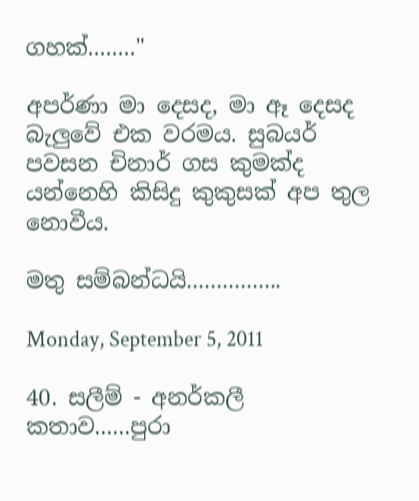ගහක්........"

අපර්ණා මා දෙසද, මා ඈ දෙසද බැලුවේ එක වරමය. සුබයර් පවසන චිනාර් ගස කුමක්ද යන්නෙහි කිසිදු කුකුසක් අප තුල නොවීය.

මතු සම්බන්ධයි................

Monday, September 5, 2011

40. සලීම් - අනර්කලී කතාව......පුරා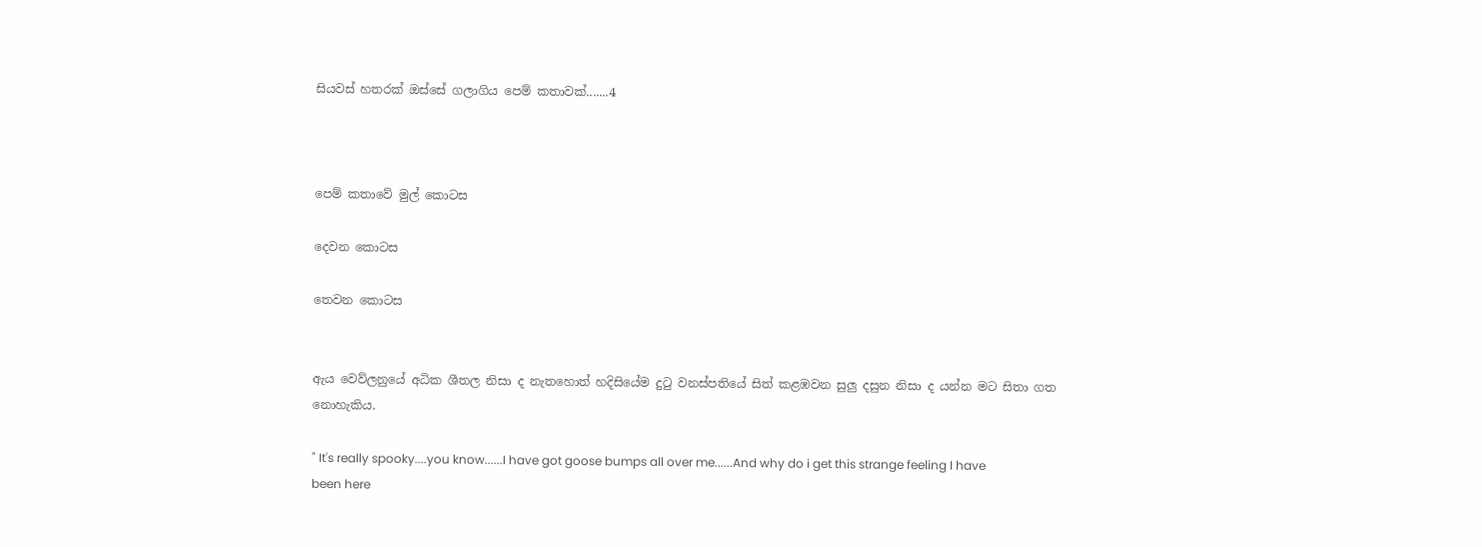සියවස් හතරක් ඔස්සේ ගලාගිය පෙම් කතාවක්.......4



පෙම් කතාවේ මුල් කොටස

දෙවන කොටස

තෙවන කොටස


ඇය වෙව්ලනුයේ අධික ශීතල නිසා ද නැතහොත් හදිසියේම දුටු වනස්පතියේ සිත් කළඹවන සුලු දසුන නිසා ද යන්න මට සිතා ගත නොහැකිය.

" It's really spooky....you know......I have got goose bumps all over me......And why do i get this strange feeling I have been here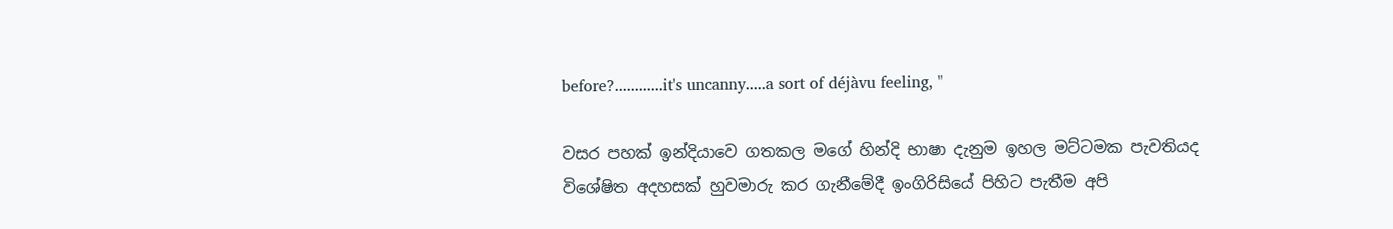before?............it's uncanny.....a sort of déjàvu feeling, "

වසර පහක් ඉන්දියාවෙ ගතකල මගේ හින්දි භාෂා දැනුම ඉහල මට්ටමක පැවතියද විශේෂිත අදහසක් හුවමාරු කර ගැනීමේදී ඉංගිරිසියේ පිහිට පැතීම අපි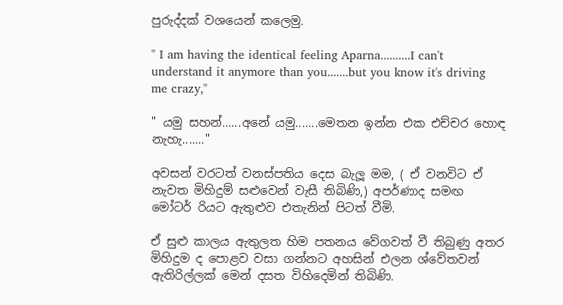පුරුද්දක් වශයෙන් කලෙමු.

" I am having the identical feeling Aparna..........I can't understand it anymore than you.......but you know it's driving me crazy,"

" යමු සහන්......අනේ යමු.......මෙතන ඉන්න එක එච්චර හොඳ නැහැ......."

අවසන් වරටත් වනස්පතිය දෙස බැලූ මම, ( ඒ වනවිට ඒ නැවත මිහිදුම් සළුවෙන් වැසී තිබිණි,) අපර්ණාද සමඟ මෝටර් රියට ඇතුළුව එතැනින් පිටත් වීමි.

ඒ සුළු කාලය ඇතුලත හිම පතනය වේගවත් වී තිබුණු අතර මිහිදුම ද පොළව වසා ගන්නට අහසින් එලන ශ්වේතවන් ඇතිරිල්ලක් මෙන් දසත විහිදෙමින් තිබිණි.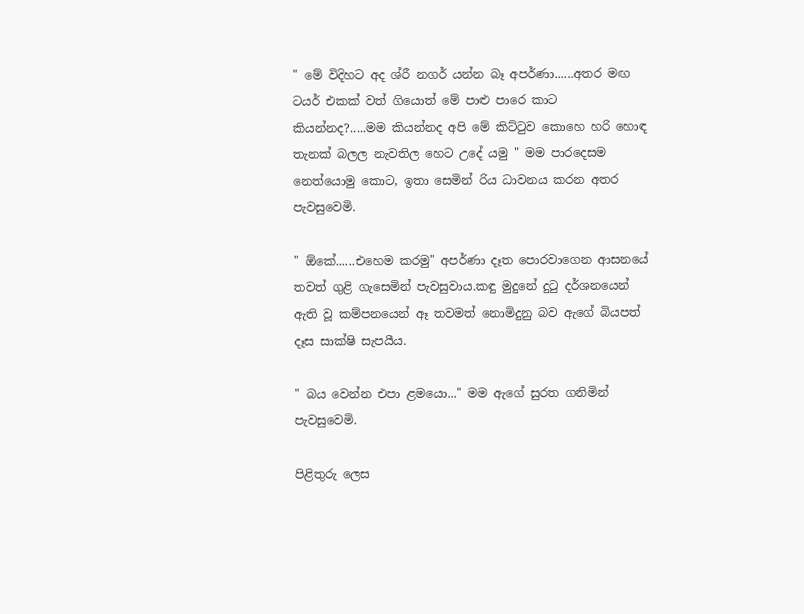" මේ විදිහට අද ශ්රී නගර් යන්න බෑ අපර්ණා......අතර මඟ ටයර් එකක් වත් ගියොත් මේ පාළු පාරෙ කාට කියන්නද?.....මම කියන්නද අපි මේ කිට්ටුව කොහෙ හරි හොඳ තැනක් බලල නැවතිල හෙට උදේ යමු " මම පාරදෙසම නෙත්යොමු කොට, ඉතා සෙමින් රිය ධාවනය කරන අතර පැවසුවෙමි.

" ඕකේ......එහෙම කරමු" අපර්ණා දෑත පොරවාගෙන ආසනයේ තවත් ගුළි ගැසෙමින් පැවසුවාය.කඳු මුදුනේ දුටු දර්ශනයෙන් ඇති වූ කම්පනයෙන් ඈ තවමත් නොමිදුනු බව ඇගේ බියපත් දෑස සාක්ෂි සැපයීය.

" බය වෙන්න එපා ළමයො..." මම ඇගේ සුරත ගනිමින් පැවසුවෙමි.

පිළිතුරු ලෙස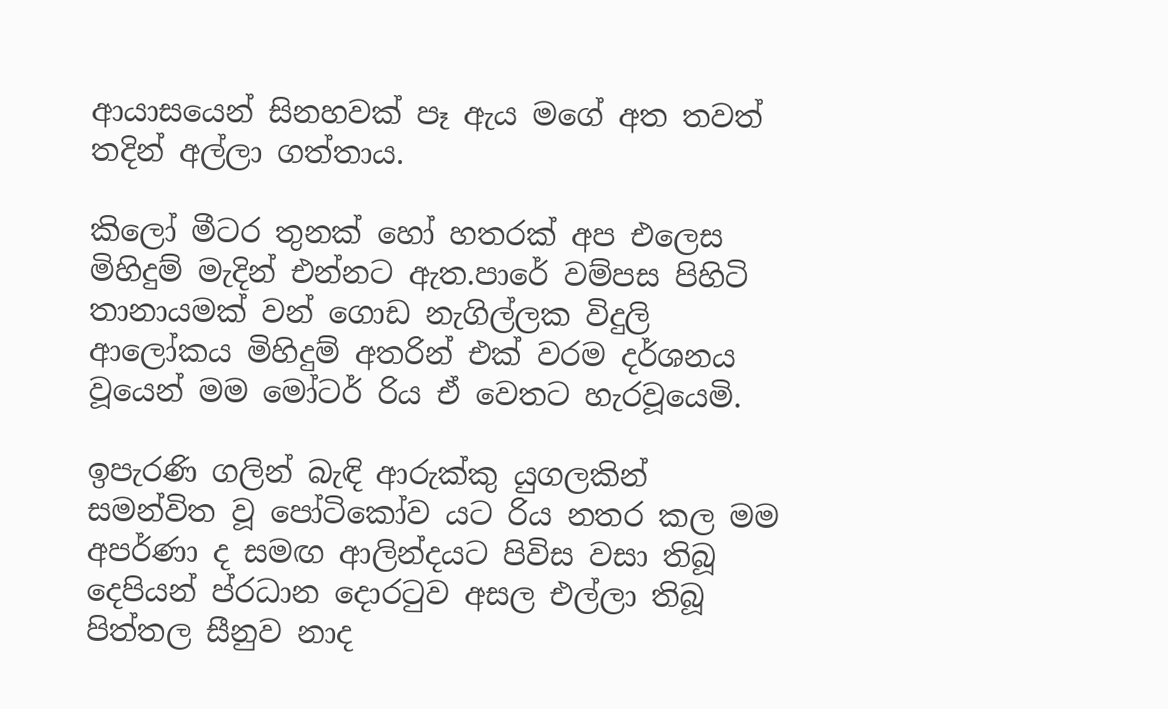ආයාසයෙන් සිනහවක් පෑ ඇය මගේ අත තවත් තදින් අල්ලා ගත්තාය.

කිලෝ මීටර තුනක් හෝ හතරක් අප එලෙස මිහිදුම් මැදින් එන්නට ඇත.පාරේ වම්පස පිහිටි තානායමක් වන් ගොඩ නැගිල්ලක විදුලි ආලෝකය මිහිදුම් අතරින් එක් වරම දර්ශනය වූයෙන් මම මෝටර් රිය ඒ වෙතට හැරවූයෙමි.

ඉපැරණි ගලින් බැඳි ආරුක්කු යුගලකින් සමන්විත වූ පෝටිකෝව යට රිය නතර කල මම අපර්ණා ද සමඟ ආලින්දයට පිවිස වසා තිබූ දෙපියන් ප්රධාන දොරටුව අසල එල්ලා තිබූ පිත්තල සීනුව නාද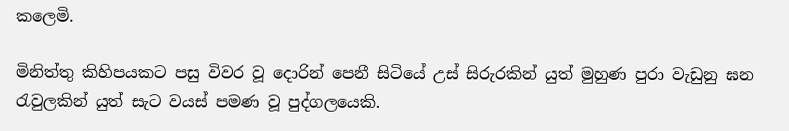කලෙමි.

මිනිත්තු කිහිපයකට පසු විවර වූ දොරින් පෙනී සිටියේ උස් සිරුරකින් යුත් මුහුණ පුරා වැඩුනු ඝන රැවුලකින් යුත් සැට වයස් පමණ වූ පුද්ගලයෙකි.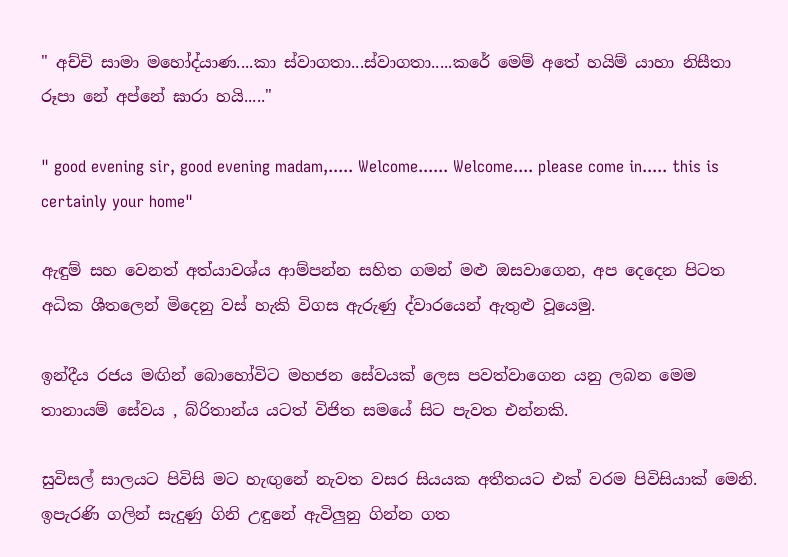" අච්චි සාමා මහෝද්යාණ....කා ස්වාගතා...ස්වාගතා.....කරේ මෙම් අතේ හයිම් යාහා නිසීතා රූපා නේ අප්නේ ඝාරා හයි....."

" good evening sir, good evening madam,..... Welcome...... Welcome.... please come in..... this is certainly your home"

ඇඳුම් සහ වෙනත් අත්යාවශ්ය ආම්පන්න සහිත ගමන් මළු ඔසවාගෙන, අප දෙදෙන පිටත අධික ශීතලෙන් මිදෙනු වස් හැකි විගස ඇරුණු ද්වාරයෙන් ඇතුළු වූයෙමු.

ඉන්දීය රජය මඟින් බොහෝවිට මහජන සේවයක් ලෙස පවත්වාගෙන යනු ලබන මෙම තානායම් සේවය , බ්රිතාන්ය යටත් විජිත සමයේ සිට පැවත එන්නකි.

සුවිසල් සාලයට පිවිසි මට හැඟුනේ නැවත වසර සියයක අතීතයට එක් වරම පිවිසියාක් මෙනි. ඉපැරණි ගලින් සැදුණු ගිනි උඳුනේ ඇවිලුනු ගින්න ගත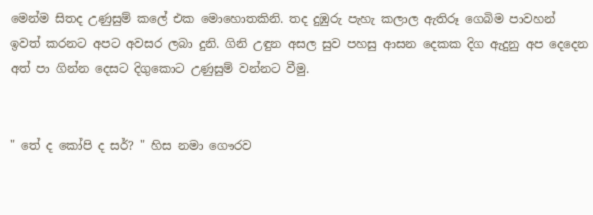මෙන්ම සිතද උණුසුම් කලේ එක මොහොතකිනි. තද දුඹුරු පැහැ කලාල ඇතිරූ ගෙබිම පාවහන් ඉවත් කරනට අපට අවසර ලබා දුනි. ගිනි උඳුන අසල සුව පහසු ආසන දෙකක දිග ඇදුනු අප දෙදෙන අත් පා ගින්න දෙසට දිගුකොට උණුසුම් වන්නට වීමු.


" තේ ද කෝපි ද සර්? " හිස නමා ගෞරව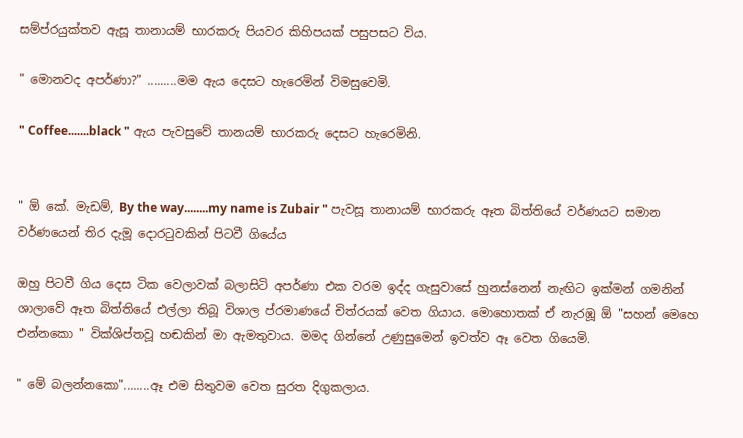සම්ප්රයුක්තව ඇසූ තානායම් භාරකරු පියවර කිහිපයක් පසුපසට විය.

" මොනවද අපර්ණා?" .........මම ඇය දෙසට හැරෙමින් විමසුවෙමි.

" Coffee.......black " ඇය පැවසුවේ තානයම් භාරකරු දෙසට හැරෙමිනි.


" ඕ කේ. මැඩම්, By the way........my name is Zubair " පැවසූ තානායම් භාරකරු ඈත බිත්තියේ වර්ණයට සමාන වර්ණයෙන් තිර දැමූ දොරටුවකින් පිටවී ගියේය

ඔහු පිටවී ගිය දෙස ටික වෙලාවක් බලාසිටි අපර්ණා එක වරම ඉද්ද ගැසුවාසේ හුනස්නෙන් නැඟිට ඉක්මන් ගමනින් ශාලාවේ ඈත බිත්තියේ එල්ලා තිබූ විශාල ප්රමාණයේ චිත්රයක් වෙත ගියාය. මොහොතක් ඒ නැරඹූ ඕ "සහන් මෙහෙ එන්නකො " වික්ශිප්තවූ හඬකින් මා ඇමතුවාය. මමද ගින්නේ උණුසුමෙන් ඉවත්ව ඈ වෙත ගියෙමි.

" මේ බලන්නකො"........ඈ එම සිතුවම වෙත සුරත දිගුකලාය.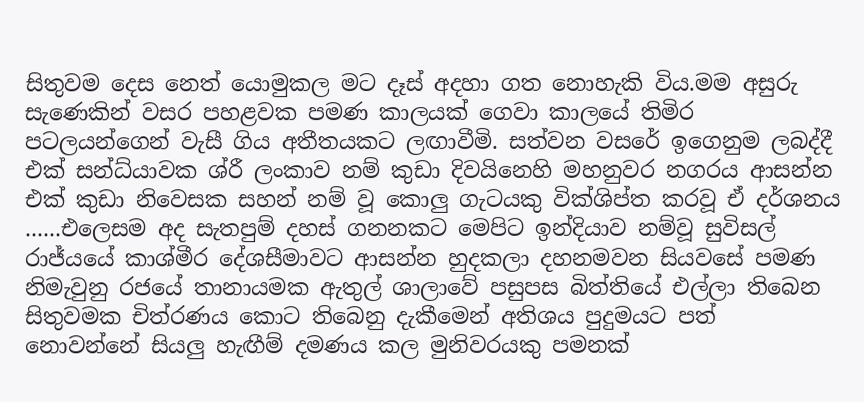සිතුවම දෙස නෙත් යොමුකල මට දෑස් අදහා ගත නොහැකි විය.මම අසුරු සැණෙකින් වසර පහළවක පමණ කාලයක් ගෙවා කාලයේ තිමිර පටලයන්ගෙන් වැසී ගිය අතීතයකට ලඟාවීමි. සත්වන වසරේ ඉගෙනුම ලබද්දී එක් සන්ධ්යාවක ශ්රී ලංකාව නම් කුඩා දිවයිනෙහි මහනුවර නගරය ආසන්න එක් කුඩා නිවෙසක සහන් නම් වූ කොලු ගැටයකු වික්ශිප්ත කරවූ ඒ දර්ශනය ......එලෙසම අද සැතපුම් දහස් ගනනකට මෙපිට ඉන්දියාව නම්වූ සුවිසල් රාජ්යයේ කාශ්මීර දේශසීමාවට ආසන්න හුදකලා දහනමවන සියවසේ පමණ නිමැවුනු රජයේ තානායමක ඇතුල් ශාලාවේ පසුපස බිත්තියේ එල්ලා තිබෙන සිතුවමක චිත්රණය කොට තිබෙනු දැකීමෙන් අතිශය පුදුමයට පත් නොවන්නේ සියලු හැඟීම් දමණය කල මුනිවරයකු පමනක්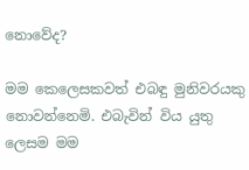නොවේද?

මම කෙලෙසකවත් එබඳු මුනිවරයකු නොවන්නෙමි. එබැවින් විය යුතු ලෙසම මම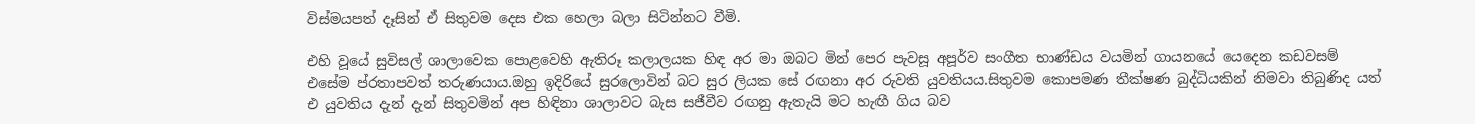විස්මයපත් දෑසින් ඒ සිතුවම දෙස එක හෙලා බලා සිටින්නට වීමි.

එහි වූයේ සුවිසල් ශාලාවෙක පොළවෙහි ඇතිරූ කලාලයක හිඳ අර මා ඔබට මින් පෙර පැවසූ අපූර්ව සංගීත භාණ්ඩය වයමින් ගායනයේ යෙදෙන කඩවසම් එසේම ප්රතාපවත් තරුණයාය.ඔහු ඉදිරියේ සුරලොවින් බට සුර ලියක සේ රඟනා අර රුවති යුවතියය.සිතුවම කොපමණ තීක්ෂණ බුද්ධියකින් නිමවා තිබුණිද යත් එ යුවතිය දැන් දැන් සිතුවමින් අප හිඳිනා ශාලාවට බැස සජීවීව රඟනු ඇතැයි මට හැඟී ගිය බව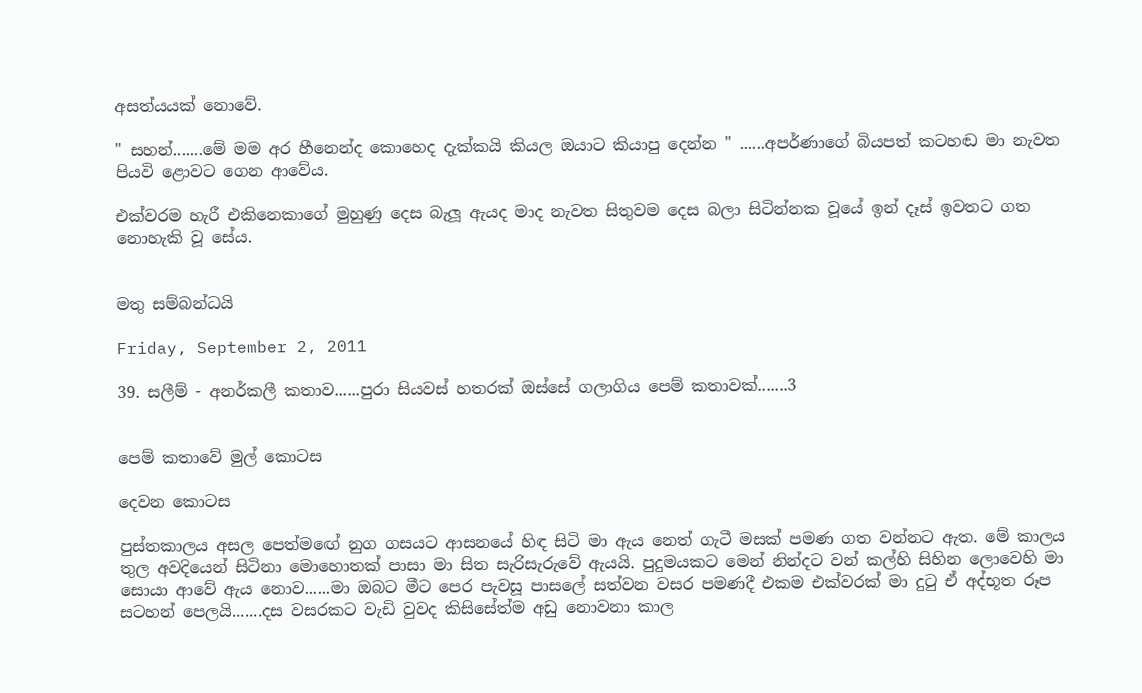අසත්යයක් නොවේ.

" සහන්.......මේ මම අර හීනෙන්ද කොහෙද දැක්කයි කියල ඔයාට කියාපු දෙන්න " ......අපර්ණාගේ බියපත් කටහඬ මා නැවත පියවි ළොවට ගෙන ආවේය.

එක්වරම හැරී එකිනෙකාගේ මුහුණු දෙස බැලූ ඇයද මාද නැවත සිතුවම දෙස බලා සිටින්නක වූයේ ඉන් දෑස් ඉවතට ගත නොහැකි වූ සේය.


මතු සම්බන්ධයි

Friday, September 2, 2011

39. සලීම් - අනර්කලී කතාව......පුරා සියවස් හතරක් ඔස්සේ ගලාගිය පෙම් කතාවක්.......3


පෙම් කතාවේ මුල් කොටස

දෙවන කොටස

පුස්තකාලය අසල පෙත්මඟේ නුග ගසයට ආසනයේ හිඳ සිටි මා ඇය නෙත් ගැටී මසක් පමණ ගත වන්නට ඇත. මේ කාලය තුල අවදියෙන් සිටිනා මොහොතක් පාසා මා සිත සැරිසැරුවේ ඇයයි. පුදුමයකට මෙන් නින්දට වන් කල්හි සිහින ලොවෙහි මා සොයා ආවේ ඇය නොව......මා ඔබට මීට පෙර පැවසූ පාසලේ සත්වන වසර පමණදී එකම එක්වරක් මා දුටු ඒ අද්භූත රූප සටහන් පෙලයි.......දස වසරකට වැඩි වුවද කිසිසේත්ම අඩු නොවනා කාල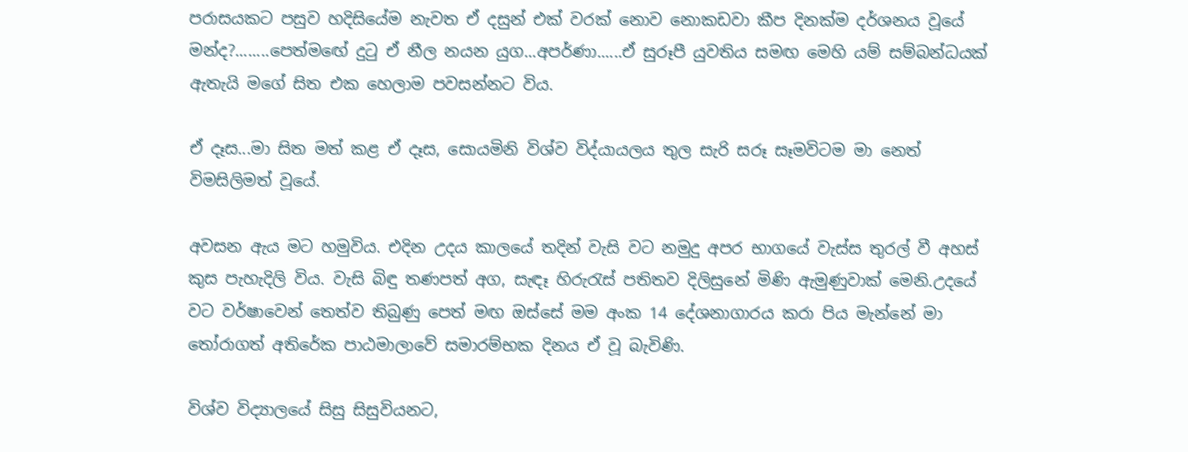පරාසයකට පසුව හදිසියේම නැවත ඒ දසුන් එක් වරක් නොව නොකඩවා කීප දිනක්ම දර්ශනය වූයේ මන්ද?........පෙත්මඟේ දුටු ඒ නීල නයන යුග...අපර්ණා......ඒ සුරූපී යුවතිය සමඟ මෙහි යම් සම්බන්ධයක් ඇතැයි මගේ සිත එක හෙලාම පවසන්නට විය.

ඒ දෑස...මා සිත මත් කළ ඒ දෑස, සොයමිනි විශ්ව විද්යායලය තුල සැරි සරූ සෑමවිටම මා නෙත් විමසිලිමත් වූයේ.

අවසන ඇය මට හමුවිය. එදින උදය කාලයේ තදින් වැසි වට නමුදු අපර භාගයේ වැස්ස තුරල් වී අහස් කුස පැහැදිලි විය. වැසි බිඳු තණපත් අග, සැඳෑ හිරුරැස් පතිතව දිලිසුනේ මිණි ඇමුණුවාක් මෙනි.උදයේ වට වර්ෂාවෙන් තෙත්ව තිබුණු පෙත් මඟ ඔස්සේ මම අංක 14 දේශනාගාරය කරා පිය මැන්නේ මා තෝරාගත් අතිරේක පාඨමාලාවේ සමාරම්භක දිනය ඒ වූ බැවිණි.

විශ්ව විද්‍යාලයේ සිසු සිසුවියනට,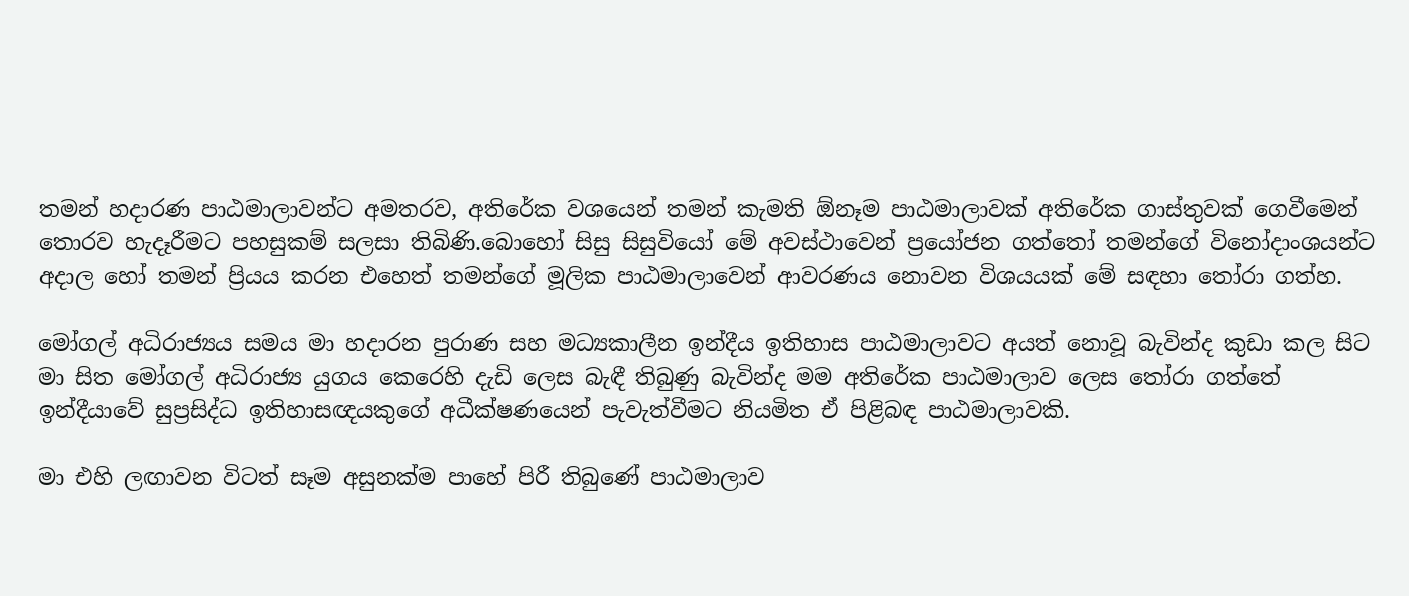තමන් හදාරණ පාඨමාලාවන්ට අමතරව, අතිරේක වශයෙන් තමන් කැමති ඕනෑම පාඨමාලාවක් අතිරේක ගාස්තුවක් ගෙවීමෙන් තොරව හැදෑරීමට පහසුකම් සලසා තිබිණි.බොහෝ සිසු සිසුවියෝ මේ අවස්ථාවෙන් ප්‍රයෝජන ගත්තෝ තමන්ගේ විනෝදාංශයන්ට අදාල හෝ තමන් ප්‍රියය කරන එහෙත් තමන්ගේ මූලික පාඨමාලාවෙන් ආවරණය නොවන විශයයක් මේ සඳහා තෝරා ගත්හ.

මෝගල් අධිරාජ්‍යය සමය මා හදාරන පුරාණ සහ මධ්‍යකාලීන ඉන්දීය ඉතිහාස පාඨමාලාවට අයත් නොවූ බැවින්ද කුඩා කල සිට මා සිත මෝගල් අධිරාජ්‍ය යුගය කෙරෙහි දැඩි ලෙස බැඳී තිබුණු බැවින්ද මම අතිරේක පාඨමාලාව ලෙස තෝරා ගත්තේ ඉන්දීයාවේ සුප්‍රසිද්ධ ඉතිහාසඥයකුගේ අධීක්ෂණයෙන් පැවැත්වීමට නියමිත ඒ පිළිබඳ පාඨමාලාවකි.

මා එහි ලඟාවන විටත් සෑම අසුනක්ම පාහේ පිරී තිබුණේ පාඨමාලාව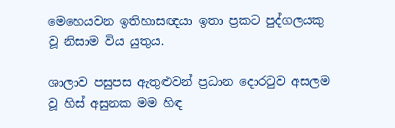මෙහෙයවන ඉතිහාසඥයා ඉතා ප්‍රකට පුද්ගලයකු වූ නිසාම විය යුතුය.

ශාලාව පසුපස ඇතුළුවන් ප්‍රධාන දොරටුව අසලම වූ හිස් අසුනක මම හිඳ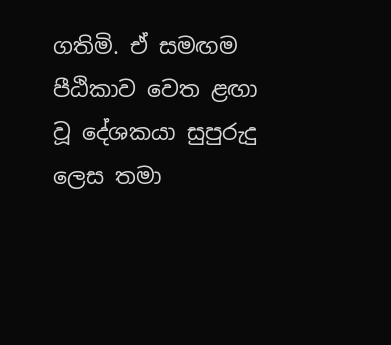ගතිමි. ඒ සමඟම පීඨිකාව වෙත ළඟා වූ දේශකයා සුපුරුදු ලෙස තමා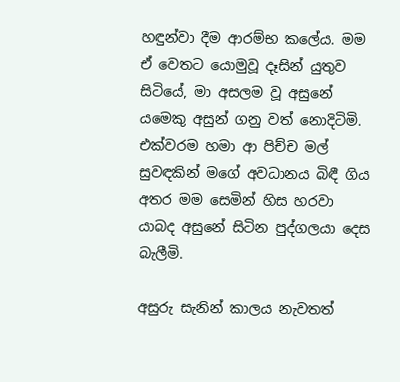හඳුන්වා දීම ආරම්භ කලේය. මම ඒ වෙතට යොමුවූ දෑසින් යුතුව සිටියේ, මා අසලම වූ අසුනේ යමෙකු අසුන් ගනු වත් නොදිටිමි. එක්වරම හමා ආ පිච්ච මල් සුවඳකින් මගේ අවධානය බිඳී ගිය අතර මම සෙමින් හිස හරවා යාබද අසුනේ සිටින පුද්ගලයා දෙස බැලීමි.

අසුරු සැනින් කාලය නැවතත්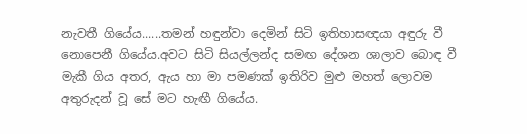නැවතී ගියේය......තමන් හඳුන්වා දෙමින් සිටි ඉතිහාසඥයා අඳුරු වී නොපෙනී ගියේය.අවට සිටි සියල්ලන්ද සමඟ දේශන ශාලාව බොඳ වී මැකී ගිය අතර, ඇය හා මා පමණක් ඉතිරිව මුළු මහත් ලොවම අතුරුදන් වූ සේ මට හැඟී ගියේය.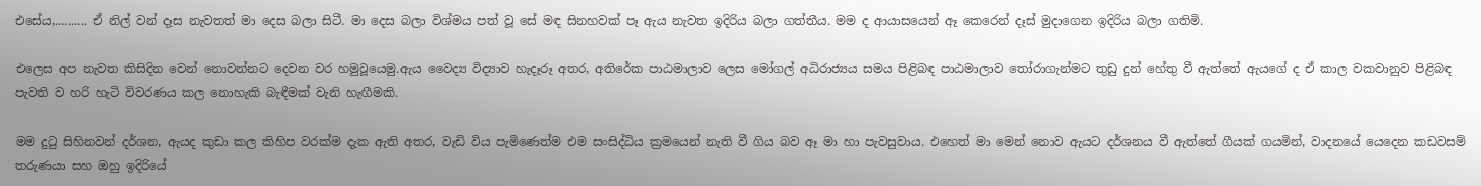එසේය,.......... ඒ නිල් වන් දෑස නැවතත් මා දෙස බලා සිටී. මා දෙස බලා විශ්මය පත් වූ සේ මඳ සිනහවක් පෑ ඇය නැවත ඉදිරිය බලා ගත්තීය. මම ද ආයාසයෙන් ඈ කෙරෙන් දෑස් මුදාගෙන ඉදිරිය බලා ගතිමි.

එලෙස අප නැවත කිසිදින වෙන් නොවන්නට දෙවන වර හමුවූයෙමු.ඇය වෛද්‍ය විද්‍යාව හැදෑරූ අතර, අතිරේක පාඨමාලාව ලෙස මෝගල් අධිරාජ්‍යය සමය පිළිබඳ පාඨමාලාව තෝරාගැන්මට තුඩු දුන් හේතු වී ඇත්තේ ඇයගේ ද ඒ කාල වකවානුව පිළිබඳ පැවති ව හරි හැටි විවරණය කල නොහැකි බැඳීමක් වැනි හැඟීමකි.

මම දුටු සිහිනවන් දර්ශන, ඇයද කුඩා කල කිහිප වරක්ම දැක ඇති අතර, වැඩි විය පැමිණෙත්ම එම සංසිද්ධිය ක්‍රමයෙන් නැති වී ගිය බව ඈ මා හා පැවසුවාය. එහෙත් මා මෙන් නොව ඇයට දර්ශනය වී ඇත්තේ ගීයක් ගයමින්, වාදනයේ යෙදෙන කඩවසම් තරුණයා සහ ඔහු ඉදිරියේ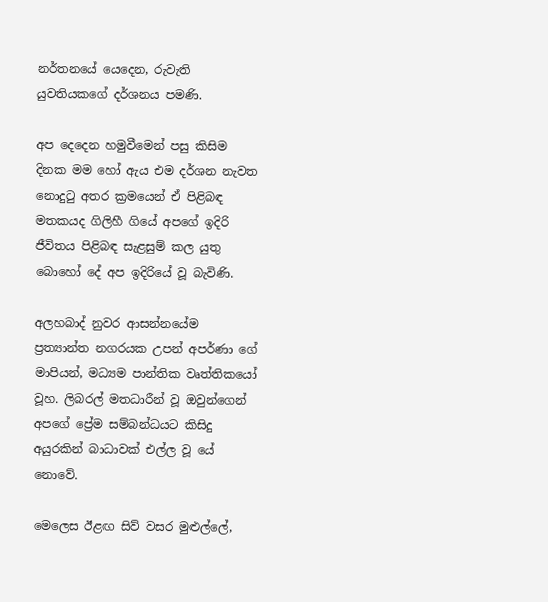නර්තනයේ යෙදෙන, රුවැති යුවතියකගේ දර්ශනය පමණි.

අප දෙදෙන හමුවීමෙන් පසු කිසිම දිනක මම හෝ ඇය එම දර්ශන නැවත නොදුටු අතර ක්‍රමයෙන් ඒ පිළිබඳ මතකයද ගිලිහී ගියේ අපගේ ඉදිරි ජීවිතය පිළිබඳ සැළසුම් කල යුතු බොහෝ දේ අප ඉදිරියේ වූ බැවිණි.

අලහබාද් නුවර ආසන්නයේම ප්‍රත්‍යාන්ත නගරයක උපන් අපර්ණා ගේ මාපියන්, මධ්‍යම පාන්තික වෘත්තිකයෝ වූහ. ලිබරල් මතධාරීන් වූ ඔවුන්ගෙන් අපගේ ප්‍රේම සම්බන්ධයට කිසිදු අයුරකින් බාධාවක් එල්ල වූ යේ නොවේ.

මෙලෙස ඊළඟ සිව් වසර මුළුල්ලේ,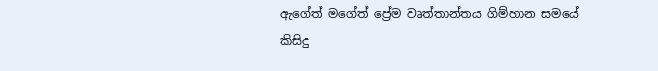ඇගේත් මගේත් ප්‍රේම වෘත්තාන්තය ගිම්හාන සමයේ කිසිදු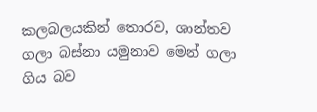කලබලයකින් තොරව, ශාන්තව ගලා බස්නා යමුනාව මෙන් ගලා ගිය බව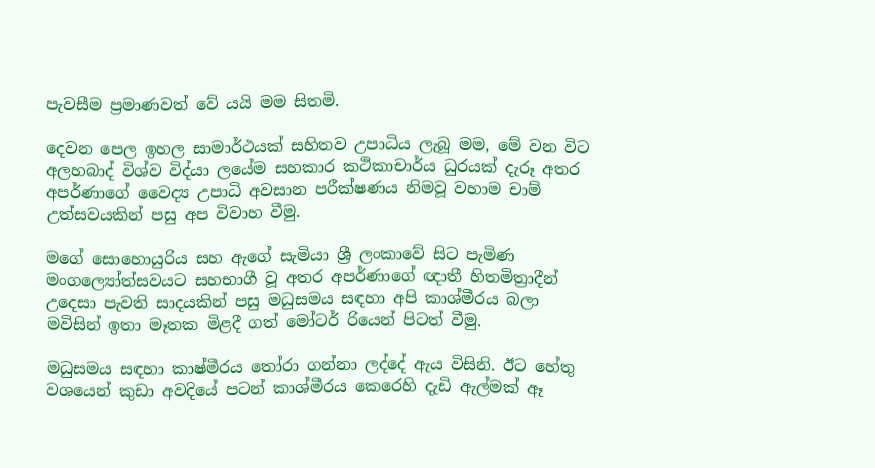පැවසීම ප්‍රමාණවත් වේ යයි මම සිතමි.

දෙවන පෙල ඉහල සාමාර්ථයක් සහිතව උපාධිය ලැබූ මම, මේ වන විට අලහබාද් විශ්ව විද්යා ලයේම සහකාර කථිකාචාර්ය ධුරයක් දැරූ අතර අපර්ණාගේ වෛද්‍ය උපාධි අවසාන පරීක්ෂණය නිමවූ වහාම චාම් උත්සවයකින් පසු අප විවාහ වීමු.

මගේ සොහොයුරිය සහ ඇගේ සැමියා ශ්‍රී ලංකාවේ සිට පැමිණ මංගල්‍යෝත්සවයට සහභාගී වූ අතර අපර්ණාගේ ඥාතී හිතමිත්‍රාදීන් උදෙසා පැවති සාදයකින් පසු මධුසමය සඳහා අපි කාශ්මීරය බලා මවිසින් ඉතා මෑතක මිළදී ගත් මෝටර් රියෙන් පිටත් වීමු.

මධුසමය සඳහා කාෂ්මීරය තෝරා ගන්නා ලද්දේ ඇය විසිනි. ඊට හේතු වශයෙන් කුඩා අවදියේ පටන් කාශ්මීරය කෙරෙහි දැඩි ඇල්මක් ඈ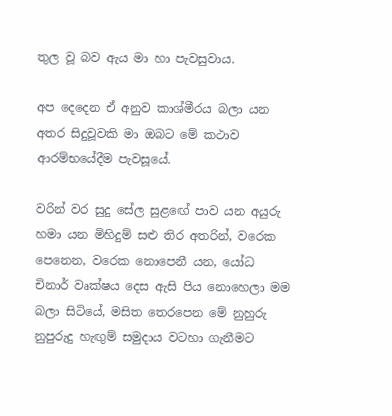තුල වූ බව ඇය මා හා පැවසුවාය.

අප දෙදෙන ඒ අනුව කාශ්මීරය බලා යන අතර සිදුවූවකි මා ඔබට මේ කථාව ආරම්භයේදීම පැවසූයේ.

වරින් වර සුදු සේල සුළඟේ පාව යන අයුරු හමා යන මිහිදුම් සළු තිර අතරින්, වරෙක පෙනෙන, වරෙක නොපෙනී යන, යෝධ චිනාර් වෘක්ෂය දෙස ඇසි පිය නොහෙලා මම බලා සිටියේ, මසිත තෙරපෙන මේ නුහුරු නුපුරුදු හැඟුම් සමුදාය වටහා ගැනීමට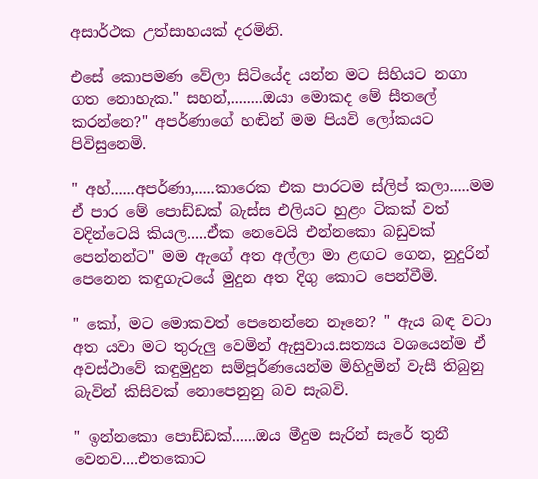අසාර්ථක උත්සාහයක් දරමිනි.

එසේ කොපමණ වේලා සිටියේද යන්න මට සිහියට නගා ගත නොහැක." සහන්,........ඔයා මොකද මේ සීතලේ කරන්නෙ?" අපර්ණාගේ හඬින් මම පියවි ලෝකයට පිවිසුනෙමි.

" අහ්......අපර්ණා,.....කාරෙක එක පාරටම ස්ලිප් කලා.....මම ඒ පාර මේ පොඩ්ඩක් බැස්ස එලියට හුළං ටිකක් වත් වදින්ටෙයි කියල.....ඒක නෙවෙයි එන්නකො බඩුවක් පෙන්නන්ට" මම ඇගේ අත අල්ලා මා ළඟට ගෙන, නුදුරින් පෙනෙන කඳුගැටයේ මුදුන අත දිගු කොට පෙන්වීමි.

" කෝ, මට මොකවත් පෙනෙන්නෙ නෑනෙ? " ඇය බඳ වටා අත යවා මට තුරුලු වෙමින් ඇසුවාය.සත්‍යය වශයෙන්ම ඒ අවස්ථාවේ කඳුමුදුන සම්පූර්ණයෙන්ම මිහිදුමින් වැසී තිබුනු බැවින් කිසිවක් නොපෙනුනු බව සැබවි.

" ඉන්නකො පොඩ්ඩක්......ඔය මීදුම සැරින් සැරේ තුනී වෙනව....එතකොට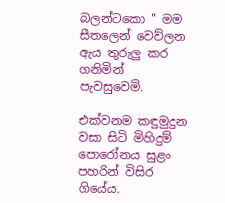බලන්ටකො " මම සීතලෙන් වෙව්ලන ඇය තුරුලු කර ගනිමින් පැවසුවෙමි.

එක්වනම කඳුමුදුන වසා සිටි මිහිදුම් පොරෝනය සුළං පහරින් විසිර ගියේය.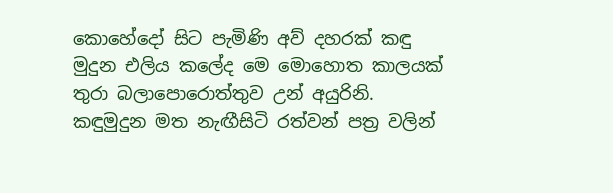කොහේදෝ සිට පැමිණි අව් දහරක් කඳු මුදුන එලිය කලේද මෙ මොහොත කාලයක් තුරා බලාපොරොත්තුව උන් අයුරිනි. කඳුමුදුන මත නැඟීසිටි රත්වන් පත්‍ර වලින්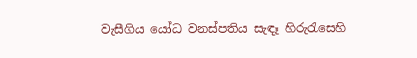වැසීගිය යෝධ වනස්පතිය සැඳෑ හිරුරැසෙහි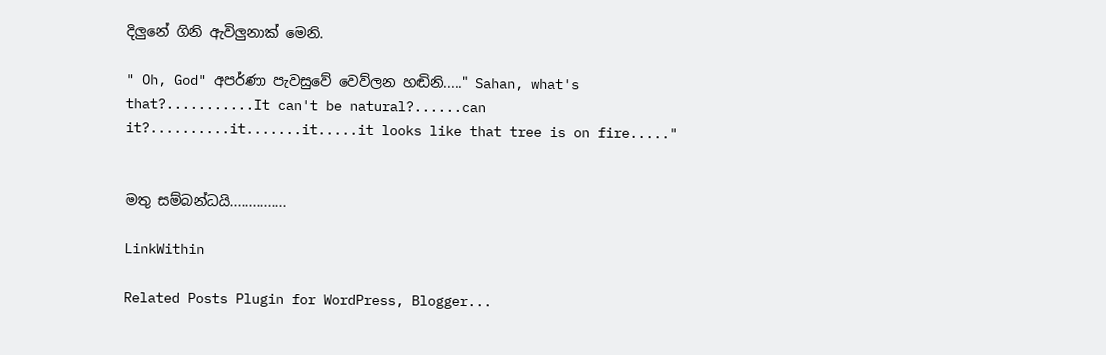දිලුනේ ගිනි ඇවිලුනාක් මෙනි.

" Oh, God" අපර්ණා පැවසුවේ වෙව්ලන හඬිනි....." Sahan, what's that?...........It can't be natural?......can it?..........it.......it.....it looks like that tree is on fire....."


මතු සම්බන්ධයි...............

LinkWithin

Related Posts Plugin for WordPress, Blogger...